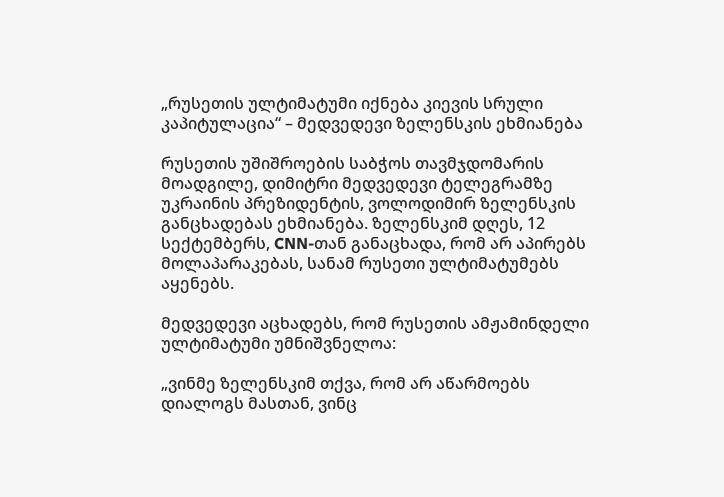„რუსეთის ულტიმატუმი იქნება კიევის სრული კაპიტულაცია“ – მედვედევი ზელენსკის ეხმიანება

რუსეთის უშიშროების საბჭოს თავმჯდომარის მოადგილე, დიმიტრი მედვედევი ტელეგრამზე უკრაინის პრეზიდენტის, ვოლოდიმირ ზელენსკის განცხადებას ეხმიანება. ზელენსკიმ დღეს, 12 სექტემბერს, CNN-თან განაცხადა, რომ არ აპირებს მოლაპარაკებას, სანამ რუსეთი ულტიმატუმებს აყენებს.

მედვედევი აცხადებს, რომ რუსეთის ამჟამინდელი ულტიმატუმი უმნიშვნელოა:

„ვინმე ზელენსკიმ თქვა, რომ არ აწარმოებს დიალოგს მასთან, ვინც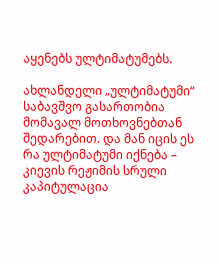აყენებს ულტიმატუმებს.

ახლანდელი „ულტიმატუმი“ საბავშვო გასართობია მომავალ მოთხოვნებთან შედარებით. და მან იცის ეს რა ულტიმატუმი იქნება – კიევის რეჟიმის სრული კაპიტულაცია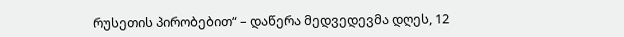რუსეთის პირობებით“ – დაწერა მედვედევმა დღეს, 12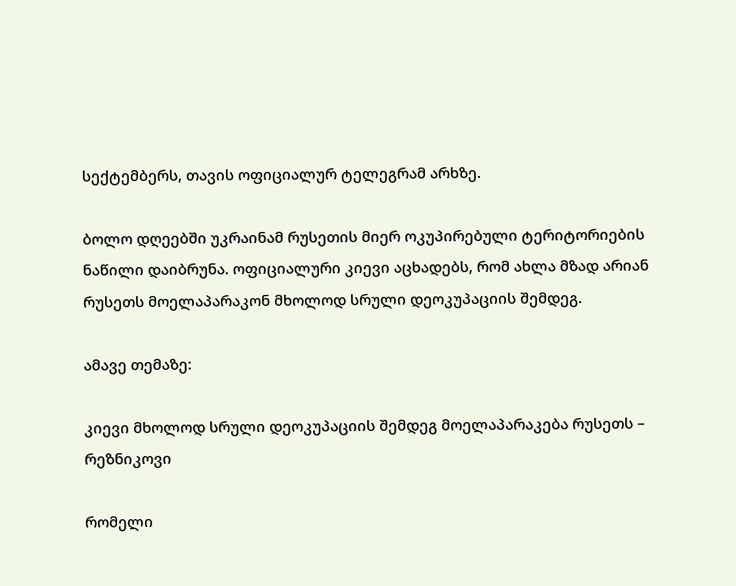სექტემბერს, თავის ოფიციალურ ტელეგრამ არხზე.

ბოლო დღეებში უკრაინამ რუსეთის მიერ ოკუპირებული ტერიტორიების ნაწილი დაიბრუნა. ოფიციალური კიევი აცხადებს, რომ ახლა მზად არიან რუსეთს მოელაპარაკონ მხოლოდ სრული დეოკუპაციის შემდეგ.

ამავე თემაზე:

კიევი მხოლოდ სრული დეოკუპაციის შემდეგ მოელაპარაკება რუსეთს – რეზნიკოვი

რომელი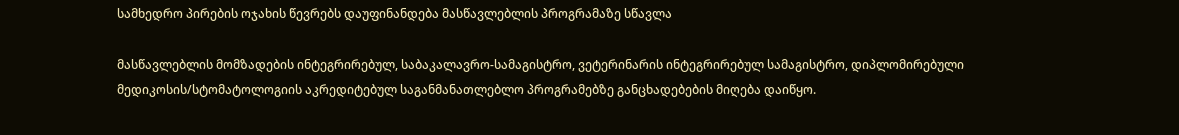სამხედრო პირების ოჯახის წევრებს დაუფინანდება მასწავლებლის პროგრამაზე სწავლა

მასწავლებლის მომზადების ინტეგრირებულ, საბაკალავრო-სამაგისტრო, ვეტერინარის ინტეგრირებულ სამაგისტრო, დიპლომირებული მედიკოსის/სტომატოლოგიის აკრედიტებულ საგანმანათლებლო პროგრამებზე განცხადებების მიღება დაიწყო.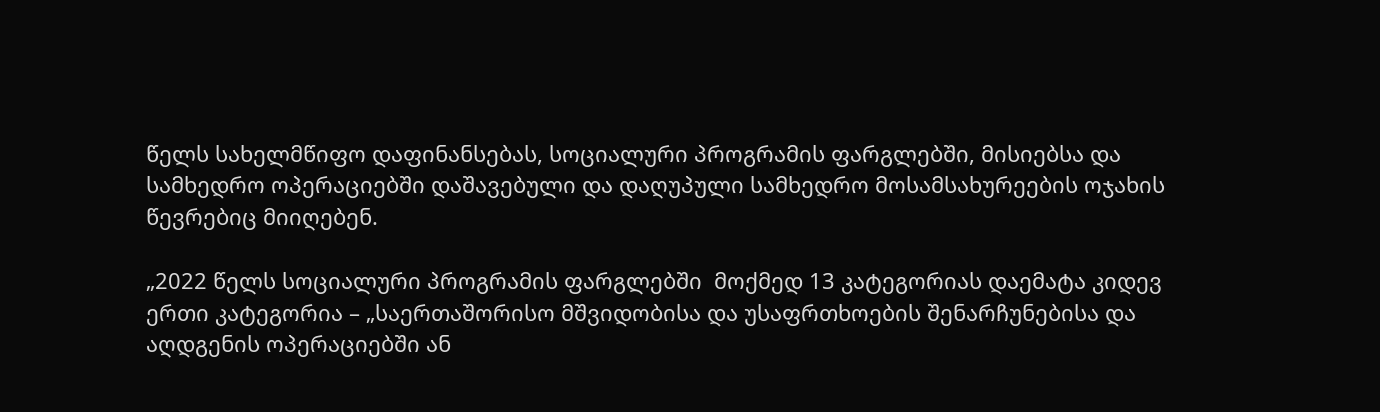წელს სახელმწიფო დაფინანსებას, სოციალური პროგრამის ფარგლებში, მისიებსა და სამხედრო ოპერაციებში დაშავებული და დაღუპული სამხედრო მოსამსახურეების ოჯახის წევრებიც მიიღებენ.

„2022 წელს სოციალური პროგრამის ფარგლებში  მოქმედ 13 კატეგორიას დაემატა კიდევ ერთი კატეგორია – „საერთაშორისო მშვიდობისა და უსაფრთხოების შენარჩუნებისა და აღდგენის ოპერაციებში ან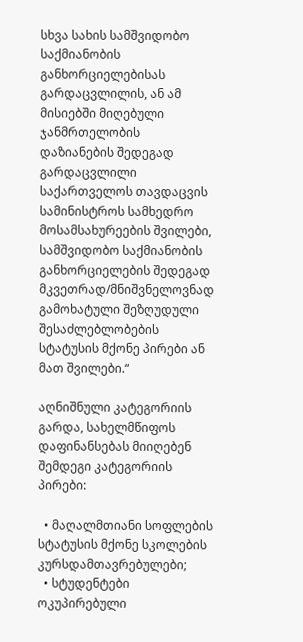სხვა სახის სამშვიდობო საქმიანობის განხორციელებისას გარდაცვლილის, ან ამ მისიებში მიღებული ჯანმრთელობის დაზიანების შედეგად გარდაცვლილი საქართველოს თავდაცვის სამინისტროს სამხედრო მოსამსახურეების შვილები, სამშვიდობო საქმიანობის განხორციელების შედეგად მკვეთრად/მნიშვნელოვნად გამოხატული შეზღუდული შესაძლებლობების სტატუსის მქონე პირები ან მათ შვილები.“

აღნიშნული კატეგორიის გარდა, სახელმწიფოს დაფინანსებას მიიღებენ შემდეგი კატეგორიის პირები:

  • მაღალმთიანი სოფლების სტატუსის მქონე სკოლების კურსდამთავრებულები;
  • სტუდენტები ოკუპირებული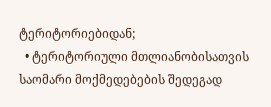ტერიტორიებიდან;
  • ტერიტორიული მთლიანობისათვის საომარი მოქმედებების შედეგად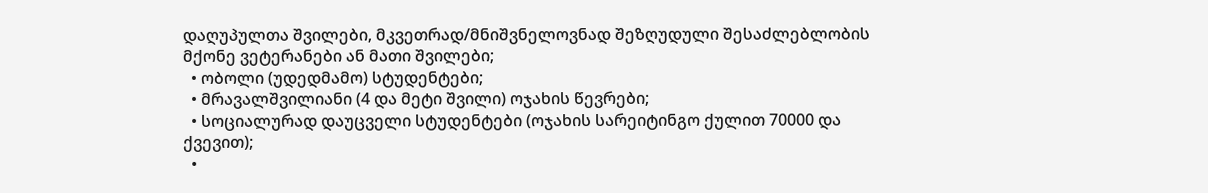დაღუპულთა შვილები, მკვეთრად/მნიშვნელოვნად შეზღუდული შესაძლებლობის მქონე ვეტერანები ან მათი შვილები;
  • ობოლი (უდედმამო) სტუდენტები;
  • მრავალშვილიანი (4 და მეტი შვილი) ოჯახის წევრები;
  • სოციალურად დაუცველი სტუდენტები (ოჯახის სარეიტინგო ქულით 70000 და ქვევით);
  •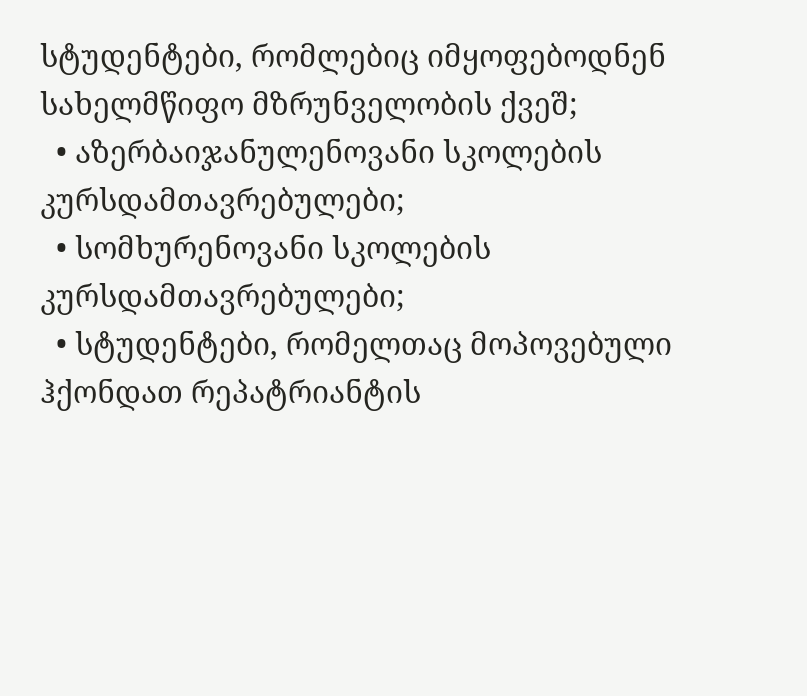სტუდენტები, რომლებიც იმყოფებოდნენ სახელმწიფო მზრუნველობის ქვეშ;
  • აზერბაიჯანულენოვანი სკოლების კურსდამთავრებულები;
  • სომხურენოვანი სკოლების კურსდამთავრებულები;
  • სტუდენტები, რომელთაც მოპოვებული ჰქონდათ რეპატრიანტის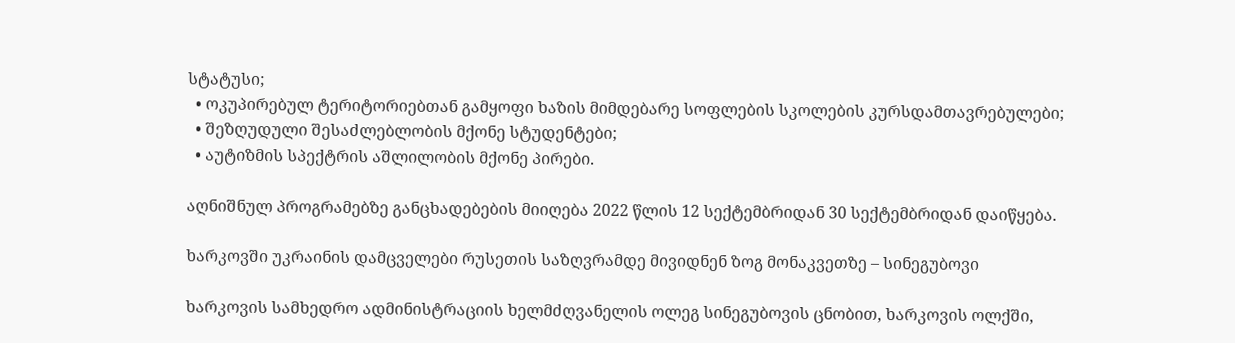სტატუსი;
  • ოკუპირებულ ტერიტორიებთან გამყოფი ხაზის მიმდებარე სოფლების სკოლების კურსდამთავრებულები;
  • შეზღუდული შესაძლებლობის მქონე სტუდენტები;
  • აუტიზმის სპექტრის აშლილობის მქონე პირები.

აღნიშნულ პროგრამებზე განცხადებების მიიღება 2022 წლის 12 სექტემბრიდან 30 სექტემბრიდან დაიწყება.

ხარკოვში უკრაინის დამცველები რუსეთის საზღვრამდე მივიდნენ ზოგ მონაკვეთზე – სინეგუბოვი

ხარკოვის სამხედრო ადმინისტრაციის ხელმძღვანელის ოლეგ სინეგუბოვის ცნობით, ხარკოვის ოლქში,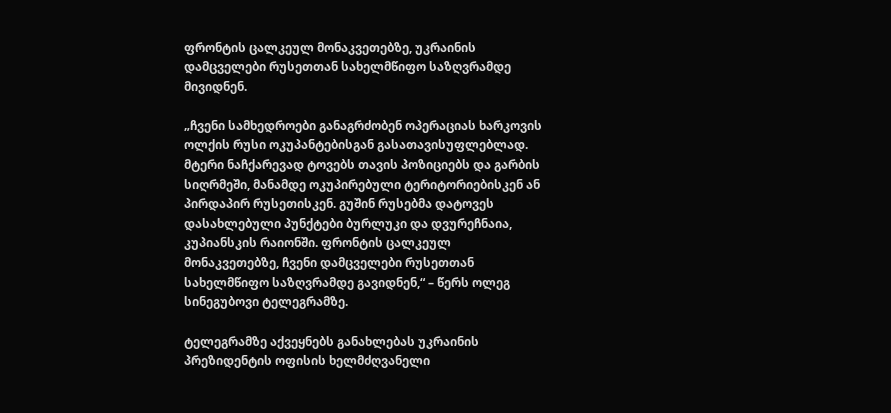ფრონტის ცალკეულ მონაკვეთებზე, უკრაინის დამცველები რუსეთთან სახელმწიფო საზღვრამდე მივიდნენ.

„ჩვენი სამხედროები განაგრძობენ ოპერაციას ხარკოვის ოლქის რუსი ოკუპანტებისგან გასათავისუფლებლად. მტერი ნაჩქარევად ტოვებს თავის პოზიციებს და გარბის სიღრმეში, მანამდე ოკუპირებული ტერიტორიებისკენ ან პირდაპირ რუსეთისკენ. გუშინ რუსებმა დატოვეს დასახლებული პუნქტები ბურლუკი და დვურეჩნაია, კუპიანსკის რაიონში. ფრონტის ცალკეულ მონაკვეთებზე, ჩვენი დამცველები რუსეთთან სახელმწიფო საზღვრამდე გავიდნენ,“ – წერს ოლეგ სინეგუბოვი ტელეგრამზე.

ტელეგრამზე აქვეყნებს განახლებას უკრაინის პრეზიდენტის ოფისის ხელმძღვანელი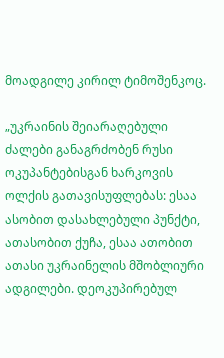მოადგილე კირილ ტიმოშენკოც.

„უკრაინის შეიარაღებული ძალები განაგრძობენ რუსი ოკუპანტებისგან ხარკოვის ოლქის გათავისუფლებას: ესაა ასობით დასახლებული პუნქტი, ათასობით ქუჩა, ესაა ათობით ათასი უკრაინელის მშობლიური ადგილები. დეოკუპირებულ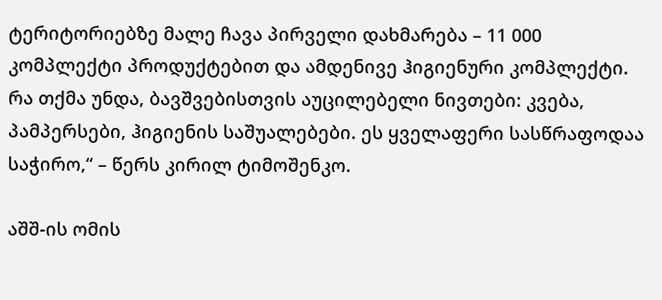ტერიტორიებზე მალე ჩავა პირველი დახმარება – 11 000 კომპლექტი პროდუქტებით და ამდენივე ჰიგიენური კომპლექტი. რა თქმა უნდა, ბავშვებისთვის აუცილებელი ნივთები: კვება, პამპერსები, ჰიგიენის საშუალებები. ეს ყველაფერი სასწრაფოდაა საჭირო,“ – წერს კირილ ტიმოშენკო.

აშშ-ის ომის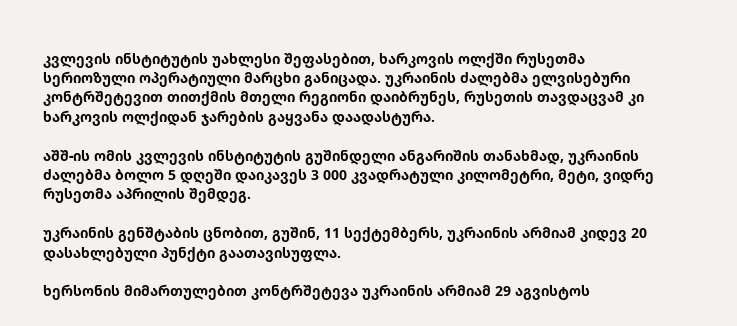კვლევის ინსტიტუტის უახლესი შეფასებით, ხარკოვის ოლქში რუსეთმა სერიოზული ოპერატიული მარცხი განიცადა. უკრაინის ძალებმა ელვისებური კონტრშეტევით თითქმის მთელი რეგიონი დაიბრუნეს, რუსეთის თავდაცვამ კი ხარკოვის ოლქიდან ჯარების გაყვანა დაადასტურა.

აშშ-ის ომის კვლევის ინსტიტუტის გუშინდელი ანგარიშის თანახმად, უკრაინის ძალებმა ბოლო 5 დღეში დაიკავეს 3 000 კვადრატული კილომეტრი, მეტი, ვიდრე რუსეთმა აპრილის შემდეგ.

უკრაინის გენშტაბის ცნობით, გუშინ, 11 სექტემბერს, უკრაინის არმიამ კიდევ 20 დასახლებული პუნქტი გაათავისუფლა.

ხერსონის მიმართულებით კონტრშეტევა უკრაინის არმიამ 29 აგვისტოს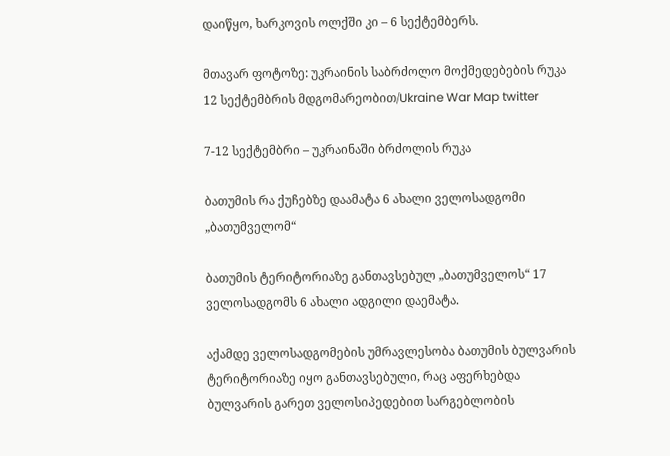დაიწყო, ხარკოვის ოლქში კი – 6 სექტემბერს.

მთავარ ფოტოზე: უკრაინის საბრძოლო მოქმედებების რუკა 12 სექტემბრის მდგომარეობით/Ukraine War Map twitter

7-12 სექტემბრი – უკრაინაში ბრძოლის რუკა

ბათუმის რა ქუჩებზე დაამატა 6 ახალი ველოსადგომი „ბათუმველომ“

ბათუმის ტერიტორიაზე განთავსებულ „ბათუმველოს“ 17 ველოსადგომს 6 ახალი ადგილი დაემატა.

აქამდე ველოსადგომების უმრავლესობა ბათუმის ბულვარის ტერიტორიაზე იყო განთავსებული, რაც აფერხებდა ბულვარის გარეთ ველოსიპედებით სარგებლობის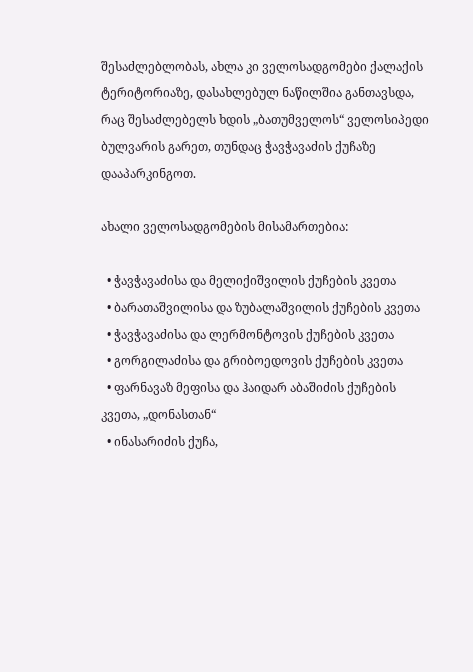შესაძლებლობას, ახლა კი ველოსადგომები ქალაქის ტერიტორიაზე, დასახლებულ ნაწილშია განთავსდა, რაც შესაძლებელს ხდის „ბათუმველოს“ ველოსიპედი ბულვარის გარეთ, თუნდაც ჭავჭავაძის ქუჩაზე დააპარკინგოთ.

ახალი ველოსადგომების მისამართებია:

  • ჭავჭავაძისა და მელიქიშვილის ქუჩების კვეთა
  • ბარათაშვილისა და ზუბალაშვილის ქუჩების კვეთა
  • ჭავჭავაძისა და ლერმონტოვის ქუჩების კვეთა
  • გორგილაძისა და გრიბოედოვის ქუჩების კვეთა
  • ფარნავაზ მეფისა და ჰაიდარ აბაშიძის ქუჩების კვეთა, „დონასთან“
  • ინასარიძის ქუჩა,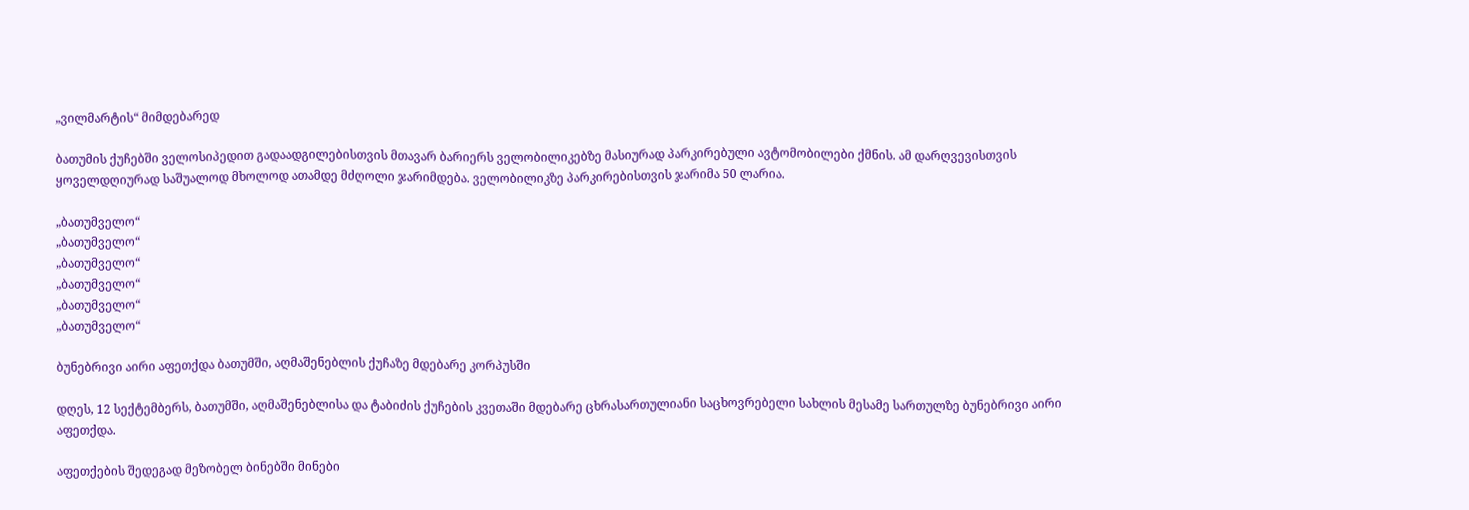„ვილმარტის“ მიმდებარედ

ბათუმის ქუჩებში ველოსიპედით გადაადგილებისთვის მთავარ ბარიერს ველობილიკებზე მასიურად პარკირებული ავტომობილები ქმნის. ამ დარღვევისთვის ყოველდღიურად საშუალოდ მხოლოდ ათამდე მძღოლი ჯარიმდება. ველობილიკზე პარკირებისთვის ჯარიმა 50 ლარია.

„ბათუმველო“
„ბათუმველო“
„ბათუმველო“
„ბათუმველო“
„ბათუმველო“
„ბათუმველო“

ბუნებრივი აირი აფეთქდა ბათუმში, აღმაშენებლის ქუჩაზე მდებარე კორპუსში

დღეს, 12 სექტემბერს, ბათუმში, აღმაშენებლისა და ტაბიძის ქუჩების კვეთაში მდებარე ცხრასართულიანი საცხოვრებელი სახლის მესამე სართულზე ბუნებრივი აირი აფეთქდა.

აფეთქების შედეგად მეზობელ ბინებში მინები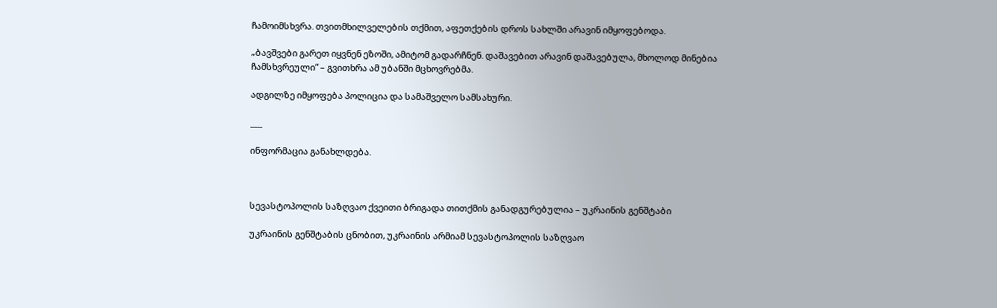ჩამოიმსხვრა. თვითმხილველების თქმით, აფეთქების დროს სახლში არავინ იმყოფებოდა.

„ბავშვები გარეთ იყვნენ ეზოში, ამიტომ გადარჩნენ. დაშავებით არავინ დაშავებულა, მხოლოდ მინებია ჩამსხვრეული“ – გვითხრა ამ უბანში მცხოვრებმა.

ადგილზე იმყოფება პოლიცია და სამაშველო სამსახური.

___

ინფორმაცია განახლდება.



სევასტოპოლის საზღვაო ქვეითი ბრიგადა თითქმის განადგურებულია – უკრაინის გენშტაბი

უკრაინის გენშტაბის ცნობით, უკრაინის არმიამ სევასტოპოლის საზღვაო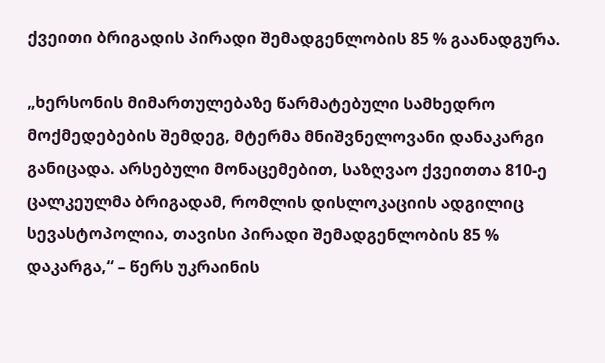ქვეითი ბრიგადის პირადი შემადგენლობის 85 % გაანადგურა.

„ხერსონის მიმართულებაზე წარმატებული სამხედრო მოქმედებების შემდეგ, მტერმა მნიშვნელოვანი დანაკარგი განიცადა. არსებული მონაცემებით, საზღვაო ქვეითთა 810-ე ცალკეულმა ბრიგადამ, რომლის დისლოკაციის ადგილიც სევასტოპოლია, თავისი პირადი შემადგენლობის 85 % დაკარგა,“ – წერს უკრაინის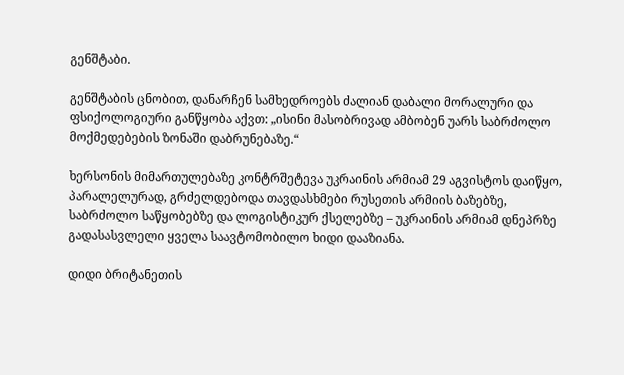გენშტაბი.

გენშტაბის ცნობით, დანარჩენ სამხედროებს ძალიან დაბალი მორალური და ფსიქოლოგიური განწყობა აქვთ: „ისინი მასობრივად ამბობენ უარს საბრძოლო მოქმედებების ზონაში დაბრუნებაზე.“

ხერსონის მიმართულებაზე კონტრშეტევა უკრაინის არმიამ 29 აგვისტოს დაიწყო, პარალელურად, გრძელდებოდა თავდასხმები რუსეთის არმიის ბაზებზე, საბრძოლო საწყობებზე და ლოგისტიკურ ქსელებზე – უკრაინის არმიამ დნეპრზე გადასასვლელი ყველა საავტომობილო ხიდი დააზიანა.

დიდი ბრიტანეთის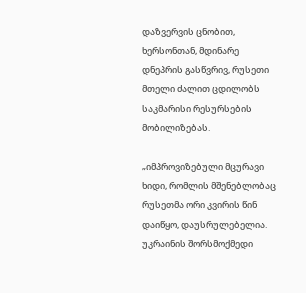დაზვერვის ცნობით, ხერსონთან, მდინარე დნეპრის გასწვრივ, რუსეთი მთელი ძალით ცდილობს საკმარისი რესურსების მობილიზებას.

„იმპროვიზებული მცურავი ხიდი, რომლის მშენებლობაც რუსეთმა ორი კვირის წინ დაიწყო, დაუსრულებელია. უკრაინის შორსმოქმედი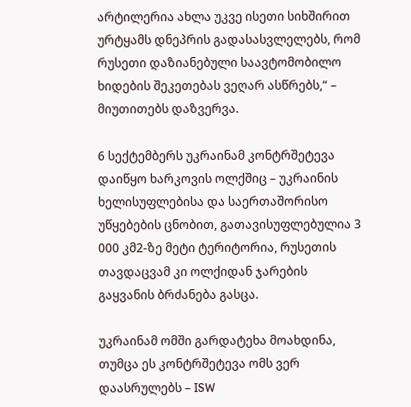არტილერია ახლა უკვე ისეთი სიხშირით ურტყამს დნეპრის გადასასვლელებს, რომ რუსეთი დაზიანებული საავტომობილო ხიდების შეკეთებას ვეღარ ასწრებს,“ – მიუთითებს დაზვერვა.

6 სექტემბერს უკრაინამ კონტრშეტევა დაიწყო ხარკოვის ოლქშიც – უკრაინის ხელისუფლებისა და საერთაშორისო უწყებების ცნობით, გათავისუფლებულია 3 000 კმ2-ზე მეტი ტერიტორია, რუსეთის თავდაცვამ კი ოლქიდან ჯარების გაყვანის ბრძანება გასცა.

უკრაინამ ომში გარდატეხა მოახდინა, თუმცა ეს კონტრშეტევა ომს ვერ დაასრულებს – ISW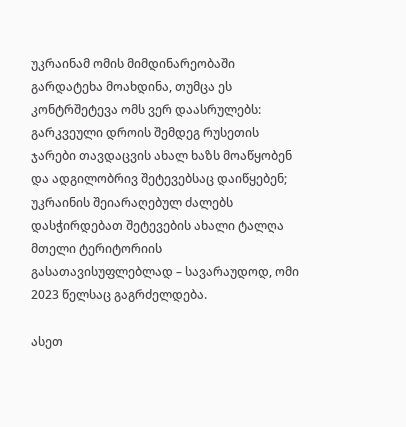უკრაინამ ომის მიმდინარეობაში გარდატეხა მოახდინა, თუმცა ეს კონტრშეტევა ომს ვერ დაასრულებს: გარკვეული დროის შემდეგ რუსეთის ჯარები თავდაცვის ახალ ხაზს მოაწყობენ და ადგილობრივ შეტევებსაც დაიწყებენ; უკრაინის შეიარაღებულ ძალებს დასჭირდებათ შეტევების ახალი ტალღა მთელი ტერიტორიის გასათავისუფლებლად – სავარაუდოდ, ომი 2023 წელსაც გაგრძელდება.

ასეთ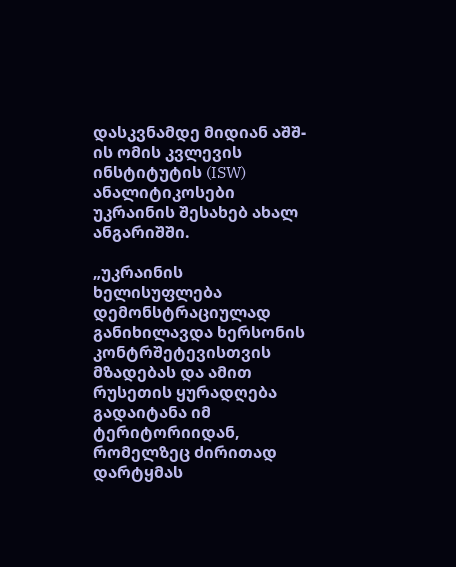დასკვნამდე მიდიან აშშ-ის ომის კვლევის ინსტიტუტის (ISW) ანალიტიკოსები უკრაინის შესახებ ახალ ანგარიშში.

„უკრაინის ხელისუფლება დემონსტრაციულად განიხილავდა ხერსონის კონტრშეტევისთვის მზადებას და ამით რუსეთის ყურადღება გადაიტანა იმ ტერიტორიიდან, რომელზეც ძირითად დარტყმას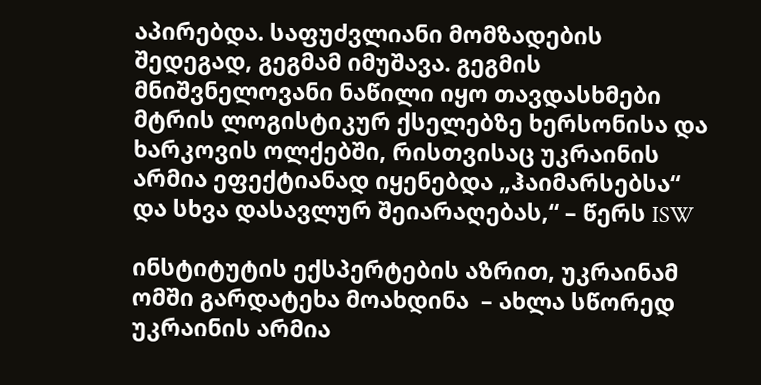აპირებდა. საფუძვლიანი მომზადების შედეგად, გეგმამ იმუშავა. გეგმის მნიშვნელოვანი ნაწილი იყო თავდასხმები მტრის ლოგისტიკურ ქსელებზე ხერსონისა და ხარკოვის ოლქებში, რისთვისაც უკრაინის არმია ეფექტიანად იყენებდა „ჰაიმარსებსა“ და სხვა დასავლურ შეიარაღებას,“ – წერს ISW

ინსტიტუტის ექსპერტების აზრით, უკრაინამ ომში გარდატეხა მოახდინა  – ახლა სწორედ უკრაინის არმია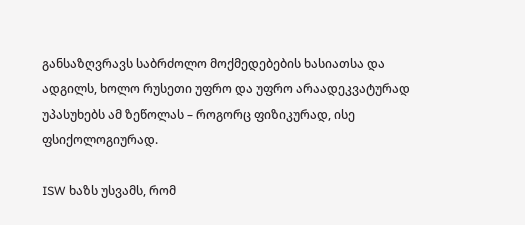განსაზღვრავს საბრძოლო მოქმედებების ხასიათსა და ადგილს, ხოლო რუსეთი უფრო და უფრო არაადეკვატურად უპასუხებს ამ ზეწოლას – როგორც ფიზიკურად, ისე ფსიქოლოგიურად.

ISW ხაზს უსვამს, რომ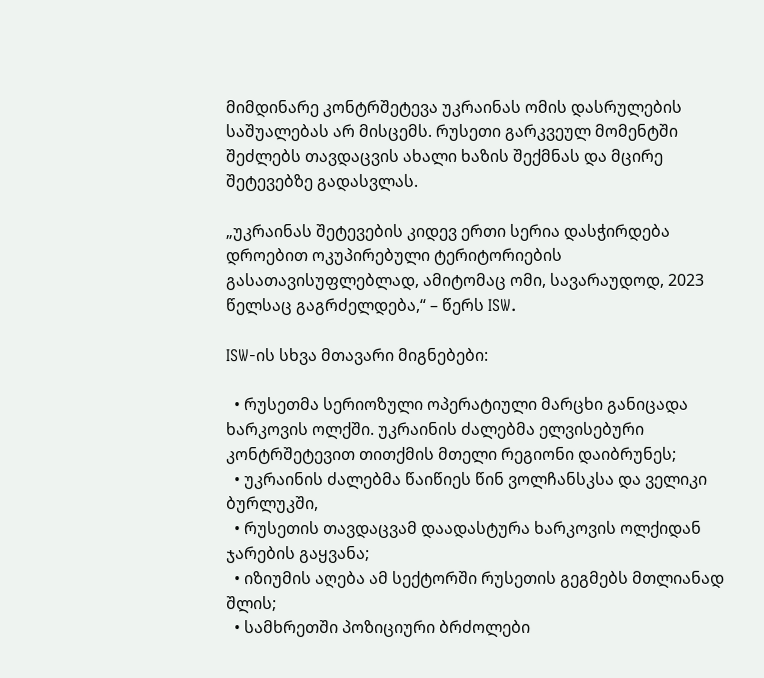მიმდინარე კონტრშეტევა უკრაინას ომის დასრულების საშუალებას არ მისცემს. რუსეთი გარკვეულ მომენტში შეძლებს თავდაცვის ახალი ხაზის შექმნას და მცირე შეტევებზე გადასვლას.

„უკრაინას შეტევების კიდევ ერთი სერია დასჭირდება დროებით ოკუპირებული ტერიტორიების გასათავისუფლებლად, ამიტომაც ომი, სავარაუდოდ, 2023 წელსაც გაგრძელდება,“ – წერს ISW.

ISW-ის სხვა მთავარი მიგნებები:

  • რუსეთმა სერიოზული ოპერატიული მარცხი განიცადა ხარკოვის ოლქში. უკრაინის ძალებმა ელვისებური კონტრშეტევით თითქმის მთელი რეგიონი დაიბრუნეს;
  • უკრაინის ძალებმა წაიწიეს წინ ვოლჩანსკსა და ველიკი ბურლუკში,
  • რუსეთის თავდაცვამ დაადასტურა ხარკოვის ოლქიდან ჯარების გაყვანა;
  • იზიუმის აღება ამ სექტორში რუსეთის გეგმებს მთლიანად შლის;
  • სამხრეთში პოზიციური ბრძოლები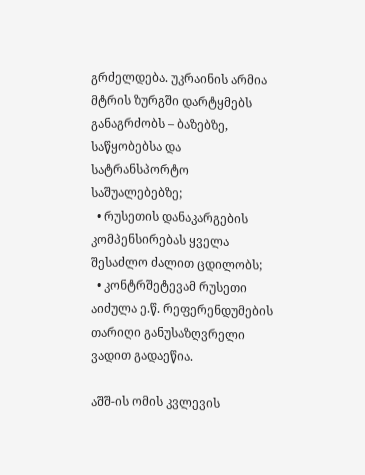გრძელდება. უკრაინის არმია მტრის ზურგში დარტყმებს განაგრძობს – ბაზებზე, საწყობებსა და სატრანსპორტო საშუალებებზე;
  • რუსეთის დანაკარგების კომპენსირებას ყველა შესაძლო ძალით ცდილობს;
  • კონტრშეტევამ რუსეთი აიძულა ე.წ. რეფერენდუმების თარიღი განუსაზღვრელი ვადით გადაეწია.

აშშ-ის ომის კვლევის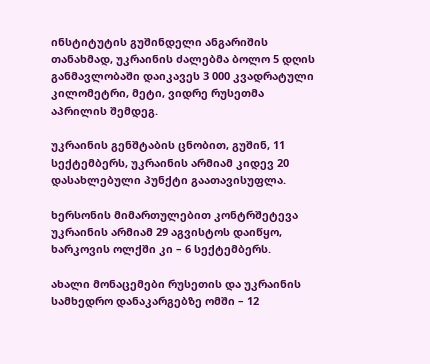ინსტიტუტის გუშინდელი ანგარიშის თანახმად, უკრაინის ძალებმა ბოლო 5 დღის განმავლობაში დაიკავეს 3 000 კვადრატული კილომეტრი, მეტი, ვიდრე რუსეთმა აპრილის შემდეგ.

უკრაინის გენშტაბის ცნობით, გუშინ, 11 სექტემბერს, უკრაინის არმიამ კიდევ 20 დასახლებული პუნქტი გაათავისუფლა.

ხერსონის მიმართულებით კონტრშეტევა უკრაინის არმიამ 29 აგვისტოს დაიწყო, ხარკოვის ოლქში კი – 6 სექტემბერს.

ახალი მონაცემები რუსეთის და უკრაინის სამხედრო დანაკარგებზე ომში – 12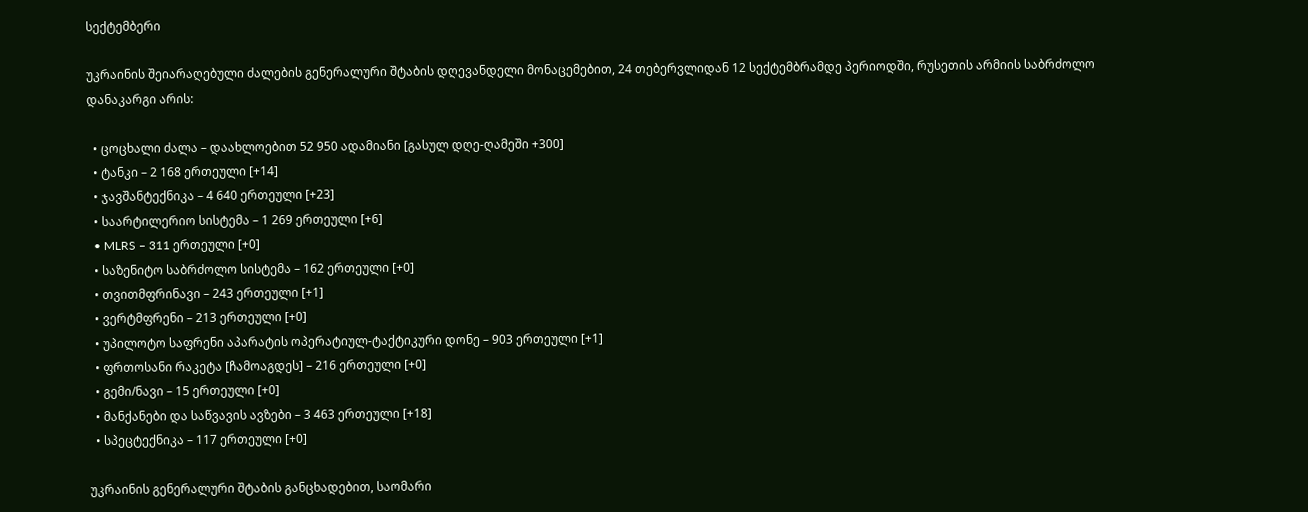სექტემბერი

უკრაინის შეიარაღებული ძალების გენერალური შტაბის დღევანდელი მონაცემებით, 24 თებერვლიდან 12 სექტემბრამდე პერიოდში, რუსეთის არმიის საბრძოლო დანაკარგი არის:

  • ცოცხალი ძალა – დაახლოებით 52 950 ადამიანი [გასულ დღე-ღამეში +300]
  • ტანკი – 2 168 ერთეული [+14]
  • ჯავშანტექნიკა – 4 640 ერთეული [+23]
  • საარტილერიო სისტემა – 1 269 ერთეული [+6]
  • MLRS – 311 ერთეული [+0]
  • საზენიტო საბრძოლო სისტემა – 162 ერთეული [+0]
  • თვითმფრინავი – 243 ერთეული [+1]
  • ვერტმფრენი – 213 ერთეული [+0]
  • უპილოტო საფრენი აპარატის ოპერატიულ-ტაქტიკური დონე – 903 ერთეული [+1]
  • ფრთოსანი რაკეტა [ჩამოაგდეს] – 216 ერთეული [+0]
  • გემი/ნავი – 15 ერთეული [+0]
  • მანქანები და საწვავის ავზები – 3 463 ერთეული [+18]
  • სპეცტექნიკა – 117 ერთეული [+0]

უკრაინის გენერალური შტაბის განცხადებით, საომარი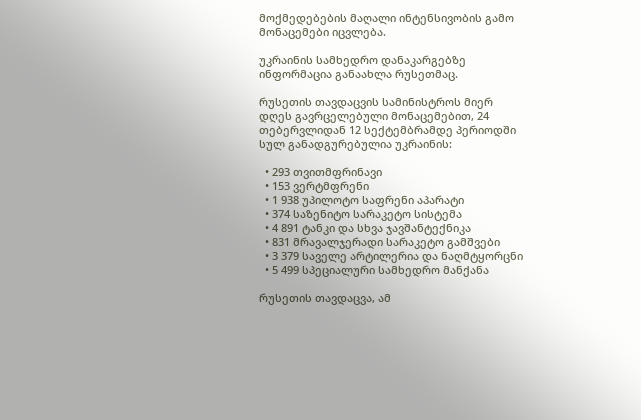მოქმედებების მაღალი ინტენსივობის გამო მონაცემები იცვლება.

უკრაინის სამხედრო დანაკარგებზე ინფორმაცია განაახლა რუსეთმაც.

რუსეთის თავდაცვის სამინისტროს მიერ დღეს გავრცელებული მონაცემებით, 24 თებერვლიდან 12 სექტემბრამდე პერიოდში სულ განადგურებულია უკრაინის:

  • 293 თვითმფრინავი
  • 153 ვერტმფრენი
  • 1 938 უპილოტო საფრენი აპარატი
  • 374 საზენიტო სარაკეტო სისტემა
  • 4 891 ტანკი და სხვა ჯავშანტექნიკა
  • 831 მრავალჯერადი სარაკეტო გამშვები
  • 3 379 საველე არტილერია და ნაღმტყორცნი
  • 5 499 სპეციალური სამხედრო მანქანა

რუსეთის თავდაცვა, ამ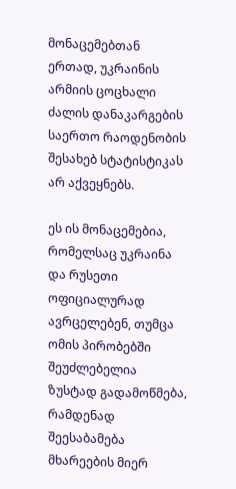მონაცემებთან ერთად, უკრაინის არმიის ცოცხალი ძალის დანაკარგების საერთო რაოდენობის შესახებ სტატისტიკას არ აქვეყნებს.

ეს ის მონაცემებია, რომელსაც უკრაინა და რუსეთი ოფიციალურად ავრცელებენ, თუმცა ომის პირობებში შეუძლებელია ზუსტად გადამოწმება, რამდენად შეესაბამება მხარეების მიერ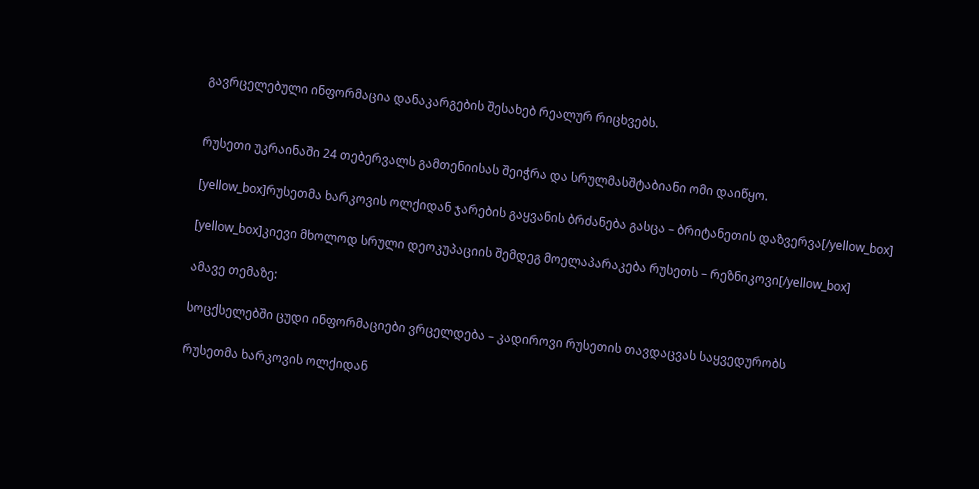გავრცელებული ინფორმაცია დანაკარგების შესახებ რეალურ რიცხვებს.


რუსეთი უკრაინაში 24 თებერვალს გამთენიისას შეიჭრა და სრულმასშტაბიანი ომი დაიწყო.

[yellow_box]რუსეთმა ხარკოვის ოლქიდან ჯარების გაყვანის ბრძანება გასცა – ბრიტანეთის დაზვერვა[/yellow_box]

[yellow_box]კიევი მხოლოდ სრული დეოკუპაციის შემდეგ მოელაპარაკება რუსეთს – რეზნიკოვი[/yellow_box]

ამავე თემაზე:

სოცქსელებში ცუდი ინფორმაციები ვრცელდება – კადიროვი რუსეთის თავდაცვას საყვედურობს

რუსეთმა ხარკოვის ოლქიდან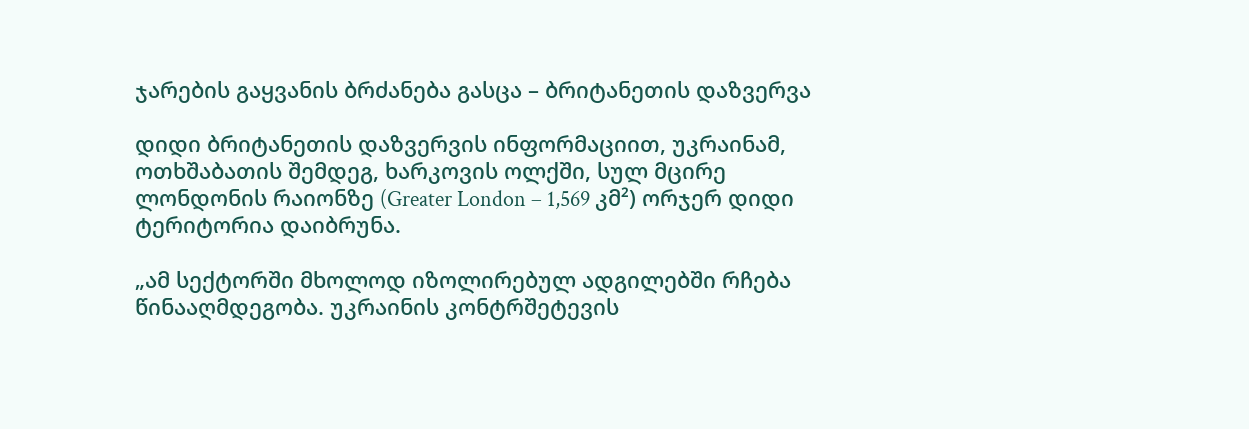ჯარების გაყვანის ბრძანება გასცა – ბრიტანეთის დაზვერვა

დიდი ბრიტანეთის დაზვერვის ინფორმაციით, უკრაინამ, ოთხშაბათის შემდეგ, ხარკოვის ოლქში, სულ მცირე ლონდონის რაიონზე (Greater London – 1,569 კმ²) ორჯერ დიდი ტერიტორია დაიბრუნა.

„ამ სექტორში მხოლოდ იზოლირებულ ადგილებში რჩება წინააღმდეგობა. უკრაინის კონტრშეტევის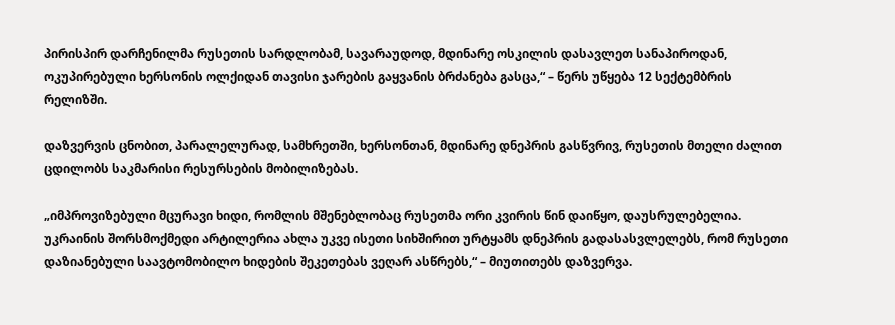პირისპირ დარჩენილმა რუსეთის სარდლობამ, სავარაუდოდ, მდინარე ოსკილის დასავლეთ სანაპიროდან, ოკუპირებული ხერსონის ოლქიდან თავისი ჯარების გაყვანის ბრძანება გასცა,“ – წერს უწყება 12 სექტემბრის რელიზში.

დაზვერვის ცნობით, პარალელურად, სამხრეთში, ხერსონთან, მდინარე დნეპრის გასწვრივ, რუსეთის მთელი ძალით ცდილობს საკმარისი რესურსების მობილიზებას.

„იმპროვიზებული მცურავი ხიდი, რომლის მშენებლობაც რუსეთმა ორი კვირის წინ დაიწყო, დაუსრულებელია. უკრაინის შორსმოქმედი არტილერია ახლა უკვე ისეთი სიხშირით ურტყამს დნეპრის გადასასვლელებს, რომ რუსეთი დაზიანებული საავტომობილო ხიდების შეკეთებას ვეღარ ასწრებს,“ – მიუთითებს დაზვერვა.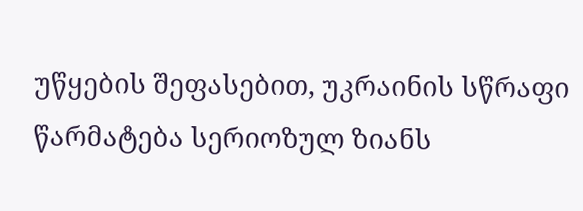უწყების შეფასებით, უკრაინის სწრაფი წარმატება სერიოზულ ზიანს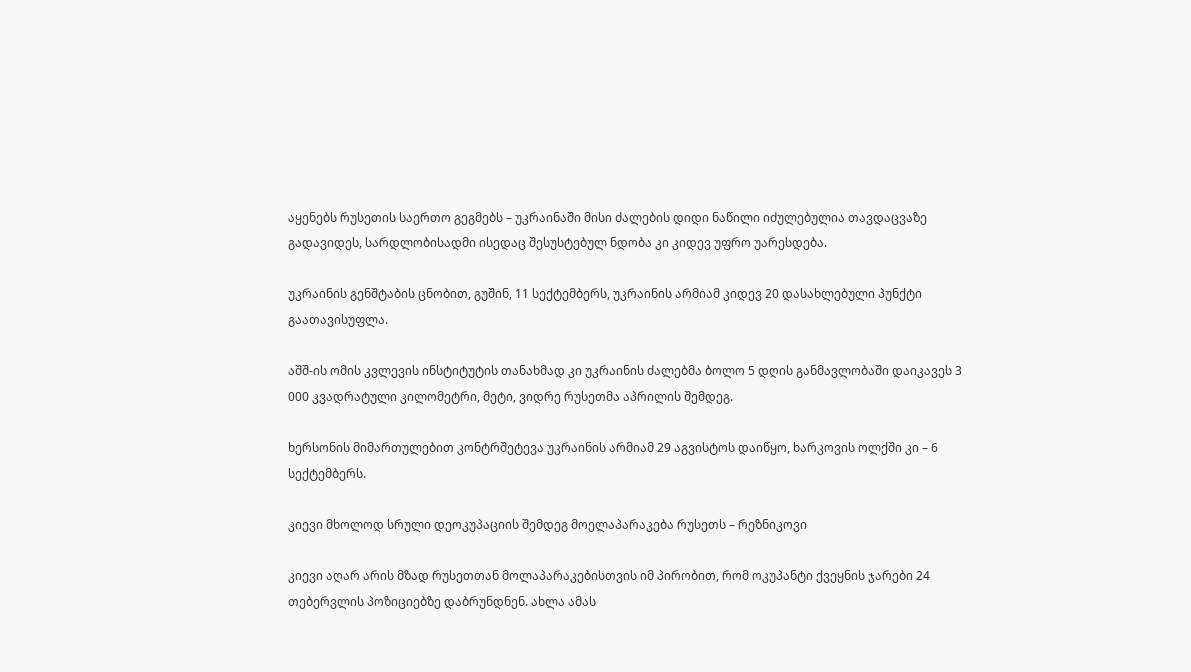აყენებს რუსეთის საერთო გეგმებს – უკრაინაში მისი ძალების დიდი ნაწილი იძულებულია თავდაცვაზე გადავიდეს, სარდლობისადმი ისედაც შესუსტებულ ნდობა კი კიდევ უფრო უარესდება.

უკრაინის გენშტაბის ცნობით, გუშინ, 11 სექტემბერს, უკრაინის არმიამ კიდევ 20 დასახლებული პუნქტი გაათავისუფლა.

აშშ-ის ომის კვლევის ინსტიტუტის თანახმად კი უკრაინის ძალებმა ბოლო 5 დღის განმავლობაში დაიკავეს 3 000 კვადრატული კილომეტრი, მეტი, ვიდრე რუსეთმა აპრილის შემდეგ.

ხერსონის მიმართულებით კონტრშეტევა უკრაინის არმიამ 29 აგვისტოს დაიწყო, ხარკოვის ოლქში კი – 6 სექტემბერს.

კიევი მხოლოდ სრული დეოკუპაციის შემდეგ მოელაპარაკება რუსეთს – რეზნიკოვი

კიევი აღარ არის მზად რუსეთთან მოლაპარაკებისთვის იმ პირობით, რომ ოკუპანტი ქვეყნის ჯარები 24 თებერვლის პოზიციებზე დაბრუნდნენ. ახლა ამას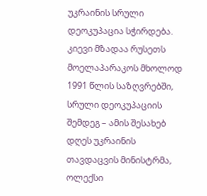უკრაინის სრული დეოკუპაცია სჭირდება. კიევი მზადაა რუსეთს მოელაპარაკოს მხოლოდ 1991 წლის საზღვრებში, სრული დეოკუპაციის შემდეგ – ამის შესახებ დღეს უკრაინის თავდაცვის მინისტრმა, ოლექსი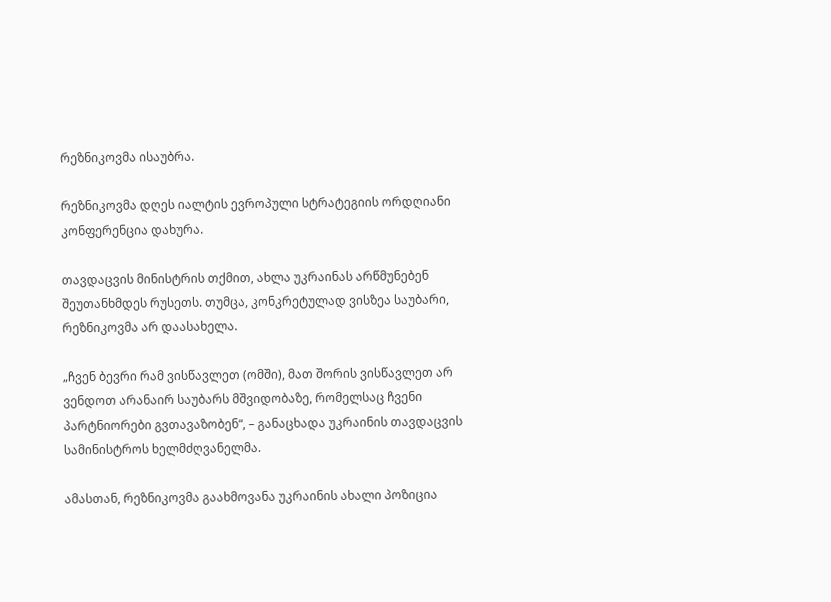რეზნიკოვმა ისაუბრა.

რეზნიკოვმა დღეს იალტის ევროპული სტრატეგიის ორდღიანი კონფერენცია დახურა.

თავდაცვის მინისტრის თქმით, ახლა უკრაინას არწმუნებენ შეუთანხმდეს რუსეთს. თუმცა, კონკრეტულად ვისზეა საუბარი, რეზნიკოვმა არ დაასახელა.

„ჩვენ ბევრი რამ ვისწავლეთ (ომში), მათ შორის ვისწავლეთ არ ვენდოთ არანაირ საუბარს მშვიდობაზე, რომელსაც ჩვენი პარტნიორები გვთავაზობენ“, – განაცხადა უკრაინის თავდაცვის სამინისტროს ხელმძღვანელმა.

ამასთან, რეზნიკოვმა გაახმოვანა უკრაინის ახალი პოზიცია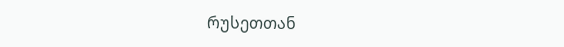რუსეთთან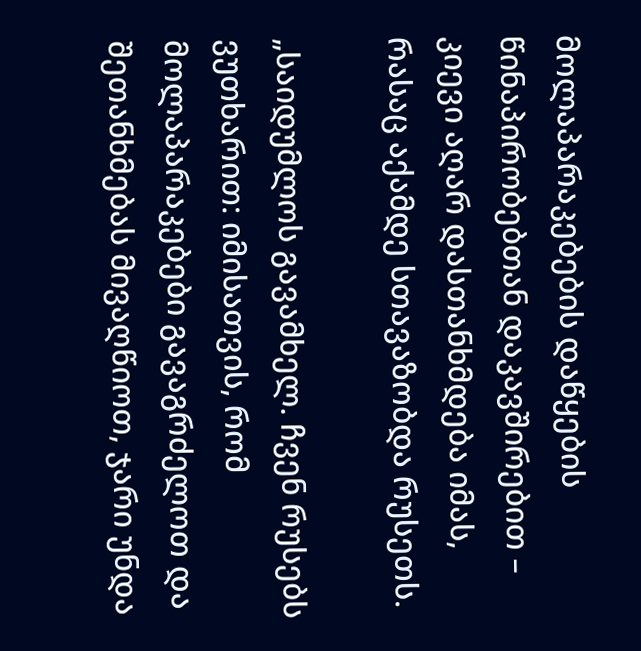მოლაპარაკებების დაწყების წინაპირობებთან დაკავშირებით – კიევი აღარ დასთანხმდება იმას, რასაც აქამდე სთავაზობდა რუსეთს.

„საიდუმლოს გავამხელ. ჩვენ რუსებს ვუთხარით: იმისათვის, რომ მოლაპარაკებები გავაგრძელოთ და შეთანხმებას მივაღწიოთ, ჯარი უნდა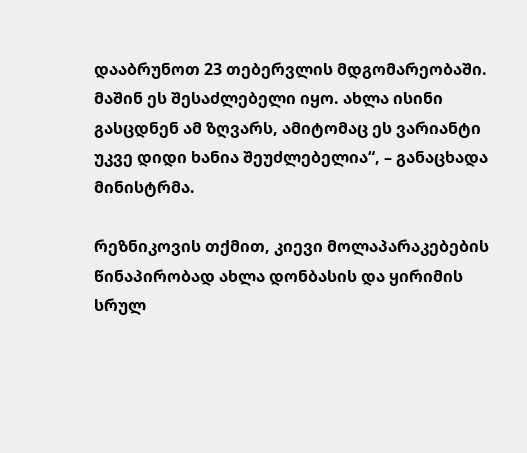დააბრუნოთ 23 თებერვლის მდგომარეობაში. მაშინ ეს შესაძლებელი იყო. ახლა ისინი გასცდნენ ამ ზღვარს, ამიტომაც ეს ვარიანტი უკვე დიდი ხანია შეუძლებელია“, – განაცხადა მინისტრმა.

რეზნიკოვის თქმით, კიევი მოლაპარაკებების წინაპირობად ახლა დონბასის და ყირიმის სრულ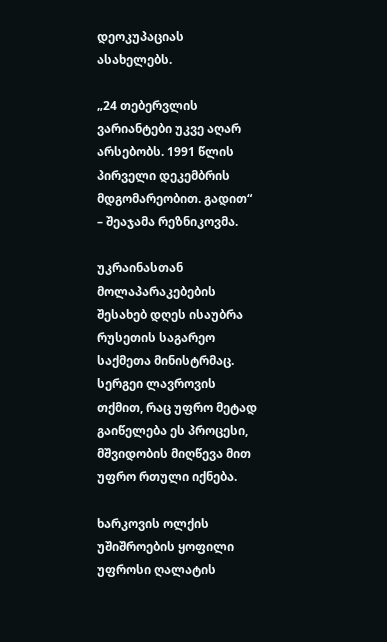დეოკუპაციას ასახელებს.

„24 თებერვლის ვარიანტები უკვე აღარ არსებობს. 1991 წლის პირველი დეკემბრის მდგომარეობით. გადით“ – შეაჯამა რეზნიკოვმა.

უკრაინასთან მოლაპარაკებების შესახებ დღეს ისაუბრა რუსეთის საგარეო საქმეთა მინისტრმაც. სერგეი ლავროვის თქმით, რაც უფრო მეტად გაიწელება ეს პროცესი, მშვიდობის მიღწევა მით უფრო რთული იქნება.

ხარკოვის ოლქის უშიშროების ყოფილი უფროსი ღალატის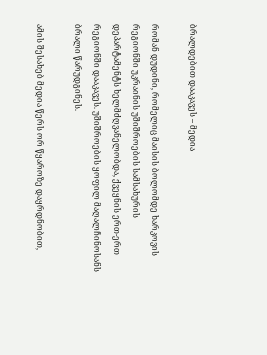ბრალდებით დააკავეს – მედია

რომან დუდინი, რომელიც მაისის ბოლომდე ხარკოვის რეგიონში უკრაინის უშიშროების სამსახურის დეპარტამენტს ხელმძღვანელობდა, ქვეყნის ერთ-ერთ რეგიონში დააკავეს. უშიშროების ყოფილ მაღალჩინოსანს ბრალი წარუდგინეს.

ამის შესახებ მედია წერს ორ წყაროზე დაყრდნობით,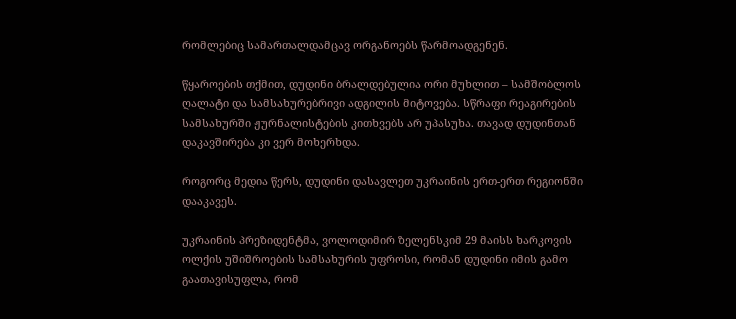რომლებიც სამართალდამცავ ორგანოებს წარმოადგენენ.

წყაროების თქმით, დუდინი ბრალდებულია ორი მუხლით – სამშობლოს ღალატი და სამსახურებრივი ადგილის მიტოვება. სწრაფი რეაგირების სამსახურში ჟურნალისტების კითხვებს არ უპასუხა. თავად დუდინთან დაკავშირება კი ვერ მოხერხდა.

როგორც მედია წერს, დუდინი დასავლეთ უკრაინის ერთ-ერთ რეგიონში დააკავეს.

უკრაინის პრეზიდენტმა, ვოლოდიმირ ზელენსკიმ 29 მაისს ხარკოვის ოლქის უშიშროების სამსახურის უფროსი, რომან დუდინი იმის გამო გაათავისუფლა, რომ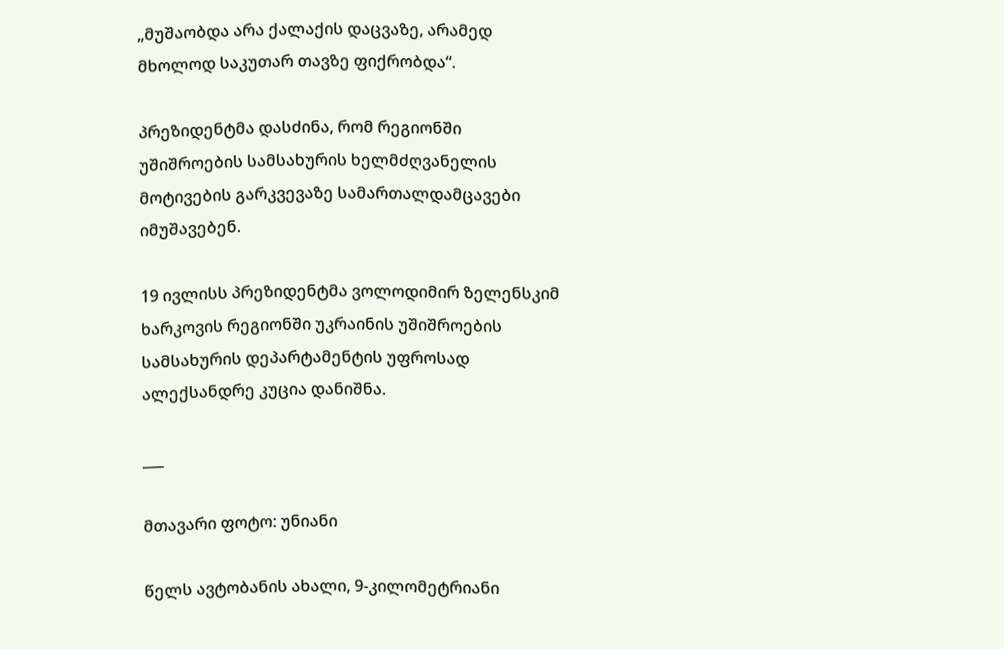„მუშაობდა არა ქალაქის დაცვაზე, არამედ მხოლოდ საკუთარ თავზე ფიქრობდა“.

პრეზიდენტმა დასძინა, რომ რეგიონში უშიშროების სამსახურის ხელმძღვანელის მოტივების გარკვევაზე სამართალდამცავები იმუშავებენ.

19 ივლისს პრეზიდენტმა ვოლოდიმირ ზელენსკიმ ხარკოვის რეგიონში უკრაინის უშიშროების სამსახურის დეპარტამენტის უფროსად ალექსანდრე კუცია დანიშნა.

___

მთავარი ფოტო: უნიანი

წელს ავტობანის ახალი, 9-კილომეტრიანი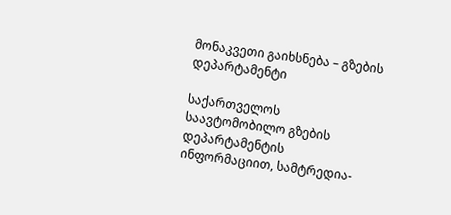მონაკვეთი გაიხსნება – გზების დეპარტამენტი

საქართველოს საავტომობილო გზების დეპარტამენტის ინფორმაციით, სამტრედია-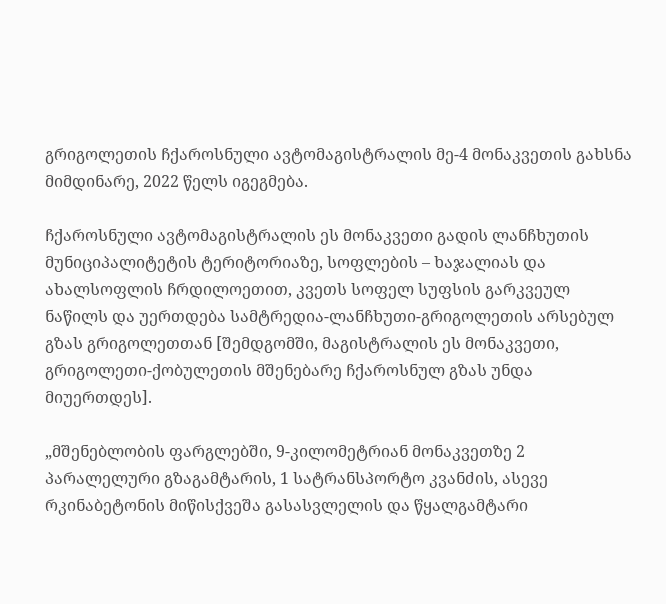გრიგოლეთის ჩქაროსნული ავტომაგისტრალის მე-4 მონაკვეთის გახსნა მიმდინარე, 2022 წელს იგეგმება.

ჩქაროსნული ავტომაგისტრალის ეს მონაკვეთი გადის ლანჩხუთის მუნიციპალიტეტის ტერიტორიაზე, სოფლების – ხაჯალიას და ახალსოფლის ჩრდილოეთით, კვეთს სოფელ სუფსის გარკვეულ ნაწილს და უერთდება სამტრედია-ლანჩხუთი-გრიგოლეთის არსებულ გზას გრიგოლეთთან [შემდგომში, მაგისტრალის ეს მონაკვეთი, გრიგოლეთი-ქობულეთის მშენებარე ჩქაროსნულ გზას უნდა მიუერთდეს].

„მშენებლობის ფარგლებში, 9-კილომეტრიან მონაკვეთზე 2 პარალელური გზაგამტარის, 1 სატრანსპორტო კვანძის, ასევე რკინაბეტონის მიწისქვეშა გასასვლელის და წყალგამტარი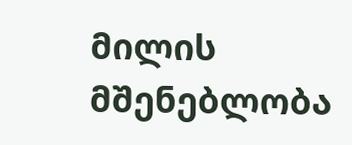მილის მშენებლობა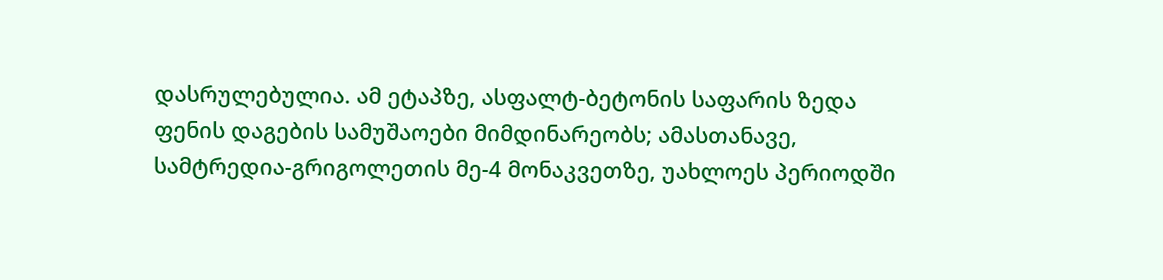დასრულებულია. ამ ეტაპზე, ასფალტ-ბეტონის საფარის ზედა ფენის დაგების სამუშაოები მიმდინარეობს; ამასთანავე, სამტრედია-გრიგოლეთის მე-4 მონაკვეთზე, უახლოეს პერიოდში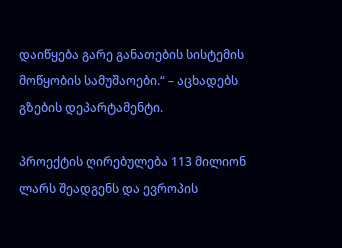დაიწყება გარე განათების სისტემის მოწყობის სამუშაოები.“ – აცხადებს გზების დეპარტამენტი.

პროექტის ღირებულება 113 მილიონ ლარს შეადგენს და ევროპის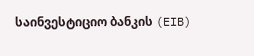საინვესტიციო ბანკის (EIB)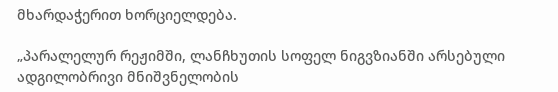მხარდაჭერით ხორციელდება.

„პარალელურ რეჟიმში, ლანჩხუთის სოფელ ნიგვზიანში არსებული ადგილობრივი მნიშვნელობის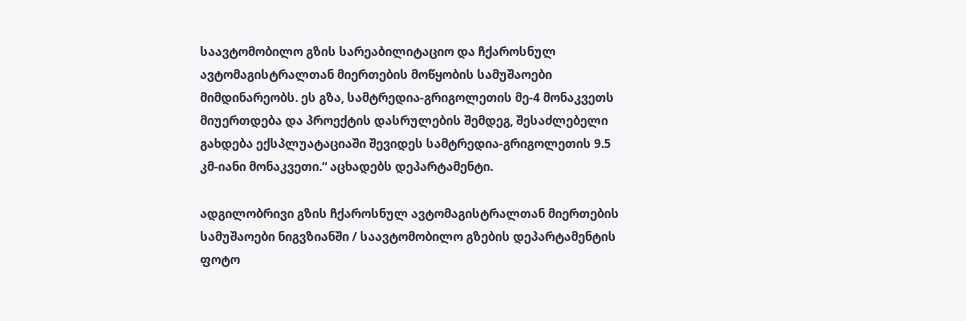საავტომობილო გზის სარეაბილიტაციო და ჩქაროსნულ ავტომაგისტრალთან მიერთების მოწყობის სამუშაოები  მიმდინარეობს. ეს გზა, სამტრედია-გრიგოლეთის მე-4 მონაკვეთს მიუერთდება და პროექტის დასრულების შემდეგ, შესაძლებელი გახდება ექსპლუატაციაში შევიდეს სამტრედია-გრიგოლეთის 9.5 კმ-იანი მონაკვეთი.“ აცხადებს დეპარტამენტი.

ადგილობრივი გზის ჩქაროსნულ ავტომაგისტრალთან მიერთების სამუშაოები ნიგვზიანში / საავტომობილო გზების დეპარტამენტის ფოტო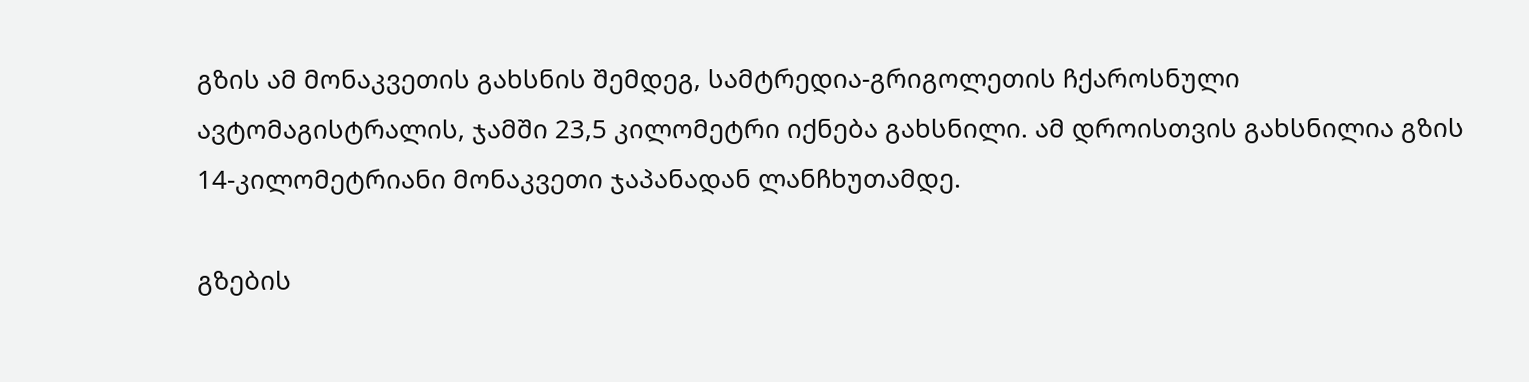გზის ამ მონაკვეთის გახსნის შემდეგ, სამტრედია-გრიგოლეთის ჩქაროსნული ავტომაგისტრალის, ჯამში 23,5 კილომეტრი იქნება გახსნილი. ამ დროისთვის გახსნილია გზის 14-კილომეტრიანი მონაკვეთი ჯაპანადან ლანჩხუთამდე.

გზების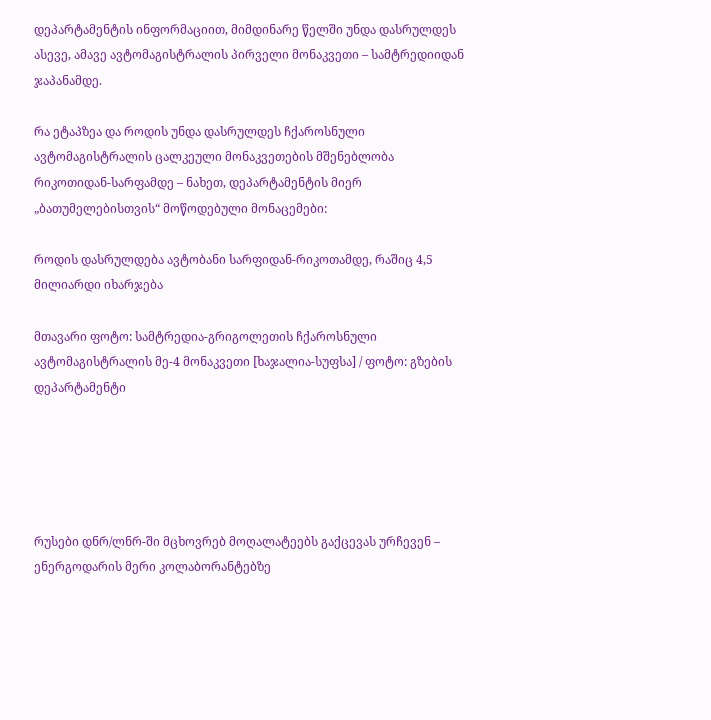დეპარტამენტის ინფორმაციით, მიმდინარე წელში უნდა დასრულდეს ასევე, ამავე ავტომაგისტრალის პირველი მონაკვეთი – სამტრედიიდან ჯაპანამდე.

რა ეტაპზეა და როდის უნდა დასრულდეს ჩქაროსნული ავტომაგისტრალის ცალკეული მონაკვეთების მშენებლობა რიკოთიდან-სარფამდე – ნახეთ, დეპარტამენტის მიერ „ბათუმელებისთვის“ მოწოდებული მონაცემები:

როდის დასრულდება ავტობანი სარფიდან-რიკოთამდე, რაშიც 4,5 მილიარდი იხარჯება

მთავარი ფოტო: სამტრედია-გრიგოლეთის ჩქაროსნული ავტომაგისტრალის მე-4 მონაკვეთი [ხაჯალია-სუფსა] / ფოტო: გზების დეპარტამენტი





რუსები დნრ/ლნრ-ში მცხოვრებ მოღალატეებს გაქცევას ურჩევენ – ენერგოდარის მერი კოლაბორანტებზე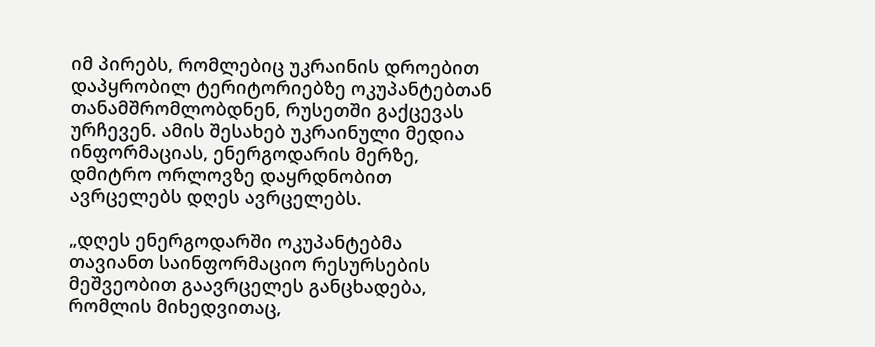იმ პირებს, რომლებიც უკრაინის დროებით დაპყრობილ ტერიტორიებზე ოკუპანტებთან თანამშრომლობდნენ, რუსეთში გაქცევას ურჩევენ. ამის შესახებ უკრაინული მედია ინფორმაციას, ენერგოდარის მერზე, დმიტრო ორლოვზე დაყრდნობით ავრცელებს დღეს ავრცელებს.

„დღეს ენერგოდარში ოკუპანტებმა თავიანთ საინფორმაციო რესურსების მეშვეობით გაავრცელეს განცხადება, რომლის მიხედვითაც,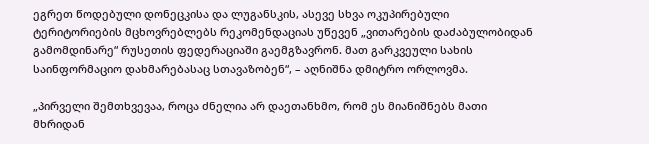ეგრეთ წოდებული დონეცკისა და ლუგანსკის, ასევე სხვა ოკუპირებული  ტერიტორიების მცხოვრებლებს რეკომენდაციას უწევენ „ვითარების დაძაბულობიდან გამომდინარე“ რუსეთის ფედერაციაში გაემგზავრონ. მათ გარკვეული სახის საინფორმაციო დახმარებასაც სთავაზობენ“, – აღნიშნა დმიტრო ორლოვმა.

„პირველი შემთხვევაა, როცა ძნელია არ დაეთანხმო, რომ ეს მიანიშნებს მათი მხრიდან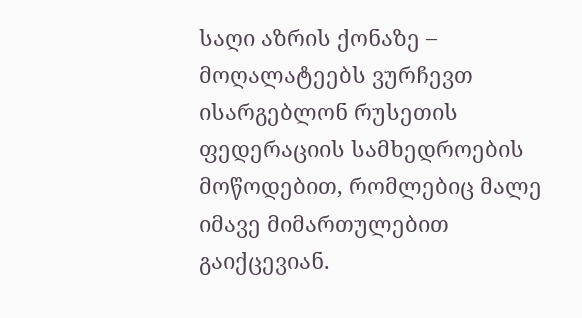საღი აზრის ქონაზე – მოღალატეებს ვურჩევთ ისარგებლონ რუსეთის ფედერაციის სამხედროების მოწოდებით, რომლებიც მალე იმავე მიმართულებით გაიქცევიან.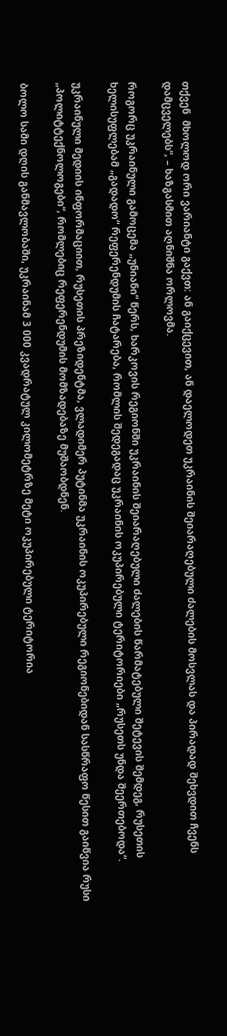თქვენ  მხოლოდ ორი ვარიანტი გაქვთ: ან გაიქცევით, ან დაელოდეთ უკრაინის შეიარაღებული ძალების მოსვლას და პირადად შეხვდით ჩვენს დამცველებს“, – ხაზგასმით აღნიშნა ორლოვმა.

როგორც უკრაინული გამოცემა „უნიანი“ წერს, ხარკოვის რეგიონში უკრაინის შეიარაღებული ძალების წარმატებული შეტევის შემდეგ, რუსეთის ხელისუფლებამ „გადადო“ რეფერენდუმის ჩატარება, რომლის შედეგადაც უკრაინის ოკუპირებული ტერიტორიები „რუსეთს უნდა შეერთებოდა“.

უკრაინული მედიის ინფორმაციით, რუსეთის პრეზიდენტმა, ვლადიმერ პუტინმა უკრაინის ოკუპირებული რეგიონებიდან სასწრაფო წესით გაიწვია რუსი „პოლიტტექნოლოგები“, რომლებიც რეფერენდუმის მომზადებაზე მუშაობდნენ.

ბოლო სამი დღის განმავლობაში, უკრაინამ 3 000 კვადრატულ კილომეტრზე მეტი ოკუპირებული ტერიტორია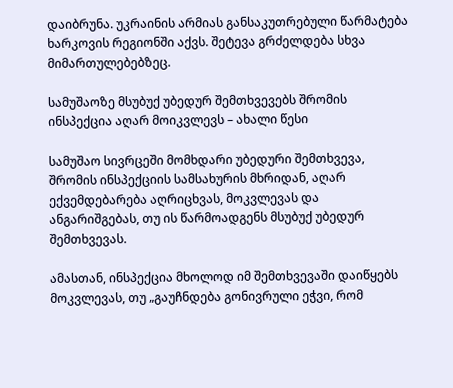დაიბრუნა. უკრაინის არმიას განსაკუთრებული წარმატება ხარკოვის რეგიონში აქვს. შეტევა გრძელდება სხვა მიმართულებებზეც.

სამუშაოზე მსუბუქ უბედურ შემთხვევებს შრომის ინსპექცია აღარ მოიკვლევს – ახალი წესი

სამუშაო სივრცეში მომხდარი უბედური შემთხვევა, შრომის ინსპექციის სამსახურის მხრიდან, აღარ ექვემდებარება აღრიცხვას, მოკვლევას და ანგარიშგებას, თუ ის წარმოადგენს მსუბუქ უბედურ შემთხვევას.

ამასთან, ინსპექცია მხოლოდ იმ შემთხვევაში დაიწყებს მოკვლევას, თუ „გაუჩნდება გონივრული ეჭვი, რომ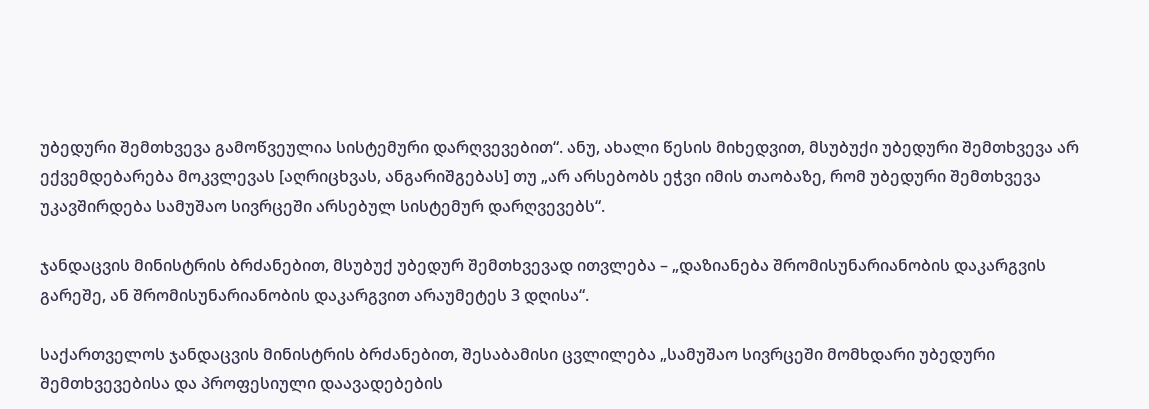უბედური შემთხვევა გამოწვეულია სისტემური დარღვევებით“. ანუ, ახალი წესის მიხედვით, მსუბუქი უბედური შემთხვევა არ ექვემდებარება მოკვლევას [აღრიცხვას, ანგარიშგებას] თუ „არ არსებობს ეჭვი იმის თაობაზე, რომ უბედური შემთხვევა უკავშირდება სამუშაო სივრცეში არსებულ სისტემურ დარღვევებს“.

ჯანდაცვის მინისტრის ბრძანებით, მსუბუქ უბედურ შემთხვევად ითვლება – „დაზიანება შრომისუნარიანობის დაკარგვის გარეშე, ან შრომისუნარიანობის დაკარგვით არაუმეტეს 3 დღისა“.

საქართველოს ჯანდაცვის მინისტრის ბრძანებით, შესაბამისი ცვლილება „სამუშაო სივრცეში მომხდარი უბედური შემთხვევებისა და პროფესიული დაავადებების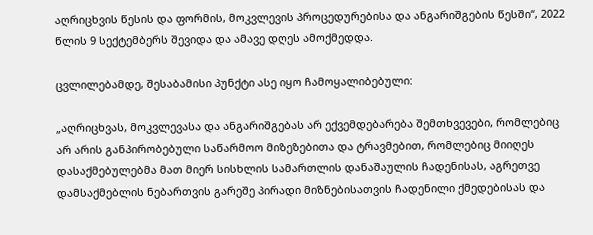აღრიცხვის წესის და ფორმის, მოკვლევის პროცედურებისა და ანგარიშგების წესში“, 2022 წლის 9 სექტემბერს შევიდა და ამავე დღეს ამოქმედდა.

ცვლილებამდე, შესაბამისი პუნქტი ასე იყო ჩამოყალიბებული:

„აღრიცხვას, მოკვლევასა და ანგარიშგებას არ ექვემდებარება შემთხვევები, რომლებიც არ არის განპირობებული საწარმოო მიზეზებითა და ტრავმებით, რომლებიც მიიღეს დასაქმებულებმა მათ მიერ სისხლის სამართლის დანაშაულის ჩადენისას, აგრეთვე დამსაქმებლის ნებართვის გარეშე პირადი მიზნებისათვის ჩადენილი ქმედებისას და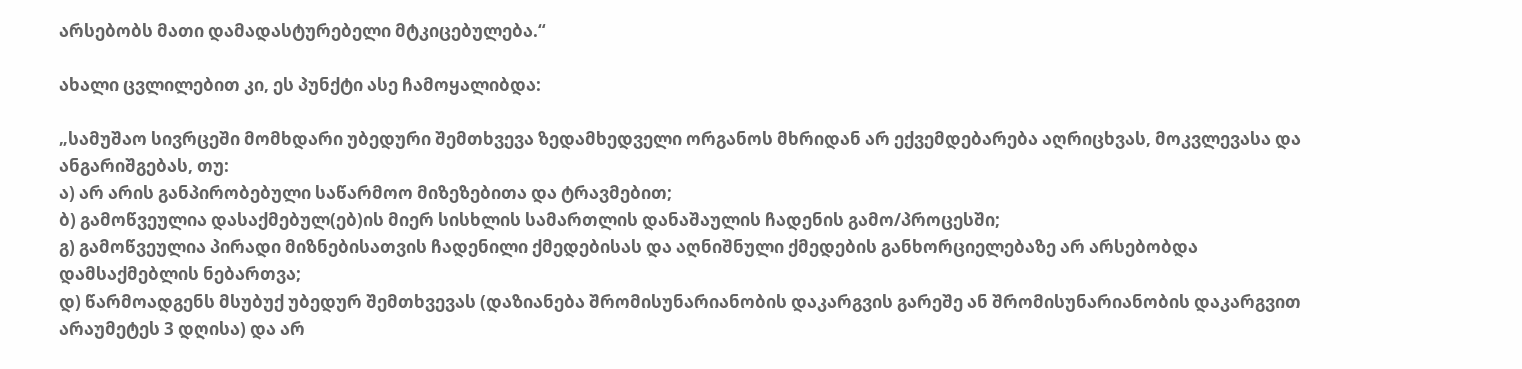არსებობს მათი დამადასტურებელი მტკიცებულება.“

ახალი ცვლილებით კი, ეს პუნქტი ასე ჩამოყალიბდა:

„სამუშაო სივრცეში მომხდარი უბედური შემთხვევა ზედამხედველი ორგანოს მხრიდან არ ექვემდებარება აღრიცხვას, მოკვლევასა და ანგარიშგებას, თუ:
ა) არ არის განპირობებული საწარმოო მიზეზებითა და ტრავმებით;
ბ) გამოწვეულია დასაქმებულ(ებ)ის მიერ სისხლის სამართლის დანაშაულის ჩადენის გამო/პროცესში;
გ) გამოწვეულია პირადი მიზნებისათვის ჩადენილი ქმედებისას და აღნიშნული ქმედების განხორციელებაზე არ არსებობდა დამსაქმებლის ნებართვა;
დ) წარმოადგენს მსუბუქ უბედურ შემთხვევას (დაზიანება შრომისუნარიანობის დაკარგვის გარეშე ან შრომისუნარიანობის დაკარგვით არაუმეტეს 3 დღისა) და არ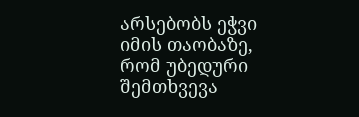არსებობს ეჭვი იმის თაობაზე, რომ უბედური შემთხვევა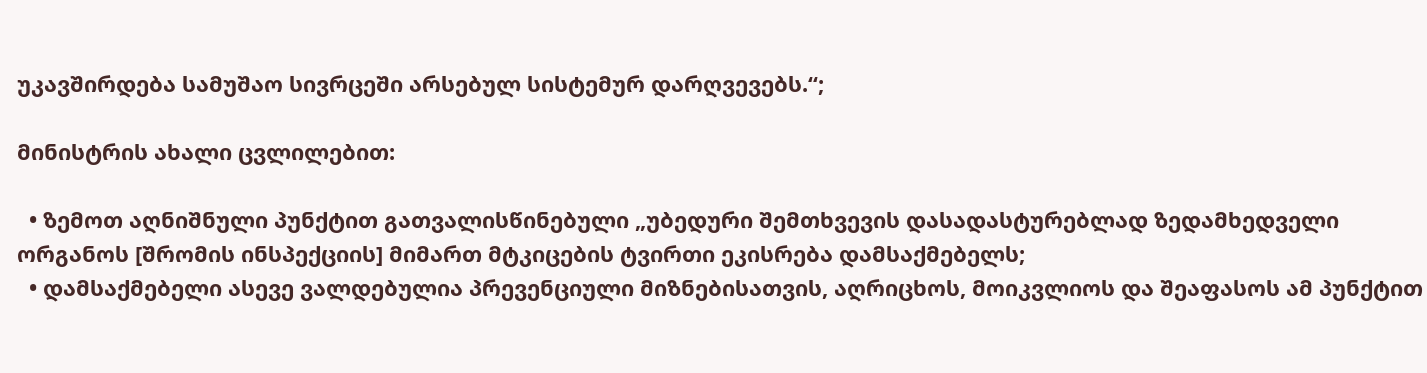უკავშირდება სამუშაო სივრცეში არსებულ სისტემურ დარღვევებს.“;

მინისტრის ახალი ცვლილებით:

  • ზემოთ აღნიშნული პუნქტით გათვალისწინებული „უბედური შემთხვევის დასადასტურებლად ზედამხედველი ორგანოს [შრომის ინსპექციის] მიმართ მტკიცების ტვირთი ეკისრება დამსაქმებელს;
  • დამსაქმებელი ასევე ვალდებულია პრევენციული მიზნებისათვის, აღრიცხოს, მოიკვლიოს და შეაფასოს ამ პუნქტით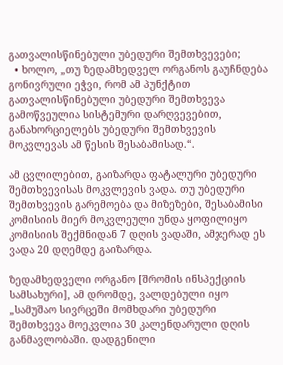გათვალისწინებული უბედური შემთხვევები;
  • ხოლო, „თუ ზედამხედველ ორგანოს გაუჩნდება გონივრული ეჭვი, რომ ამ პუნქტით გათვალისწინებული უბედური შემთხვევა გამოწვეულია სისტემური დარღვევებით, განახორციელებს უბედური შემთხვევის მოკვლევას ამ წესის შესაბამისად.“.

ამ ცვლილებით, გაიზარდა ფატალური უბედური შემთხვევისას მოკვლევის ვადა. თუ უბედური შემთხვევის გარემოება და მიზეზები, შესაბამისი კომისიის მიერ მოკვლეული უნდა ყოფილიყო  კომისიის შექმნიდან 7 დღის ვადაში, ამჯერად ეს ვადა 20 დღემდე გაიზარდა.

ზედამხედველი ორგანო [შრომის ინსპექციის სამსახური], ამ დრომდე, ვალდებული იყო „სამუშაო სივრცეში მომხდარი უბედური შემთხვევა მოეკვლია 30 კალენდარული დღის განმავლობაში. დადგენილი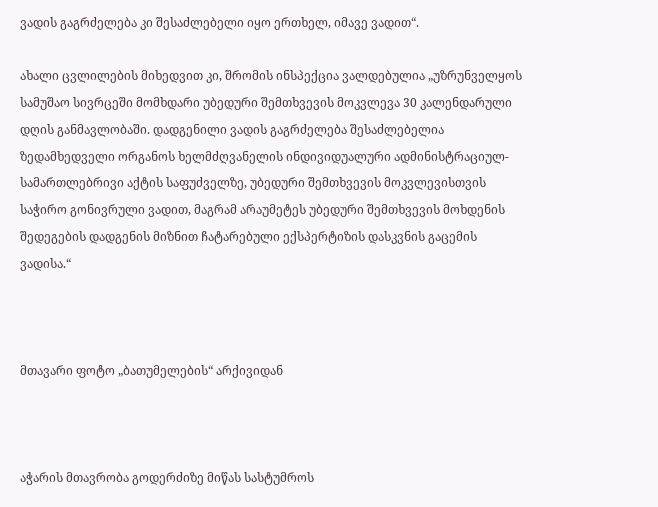ვადის გაგრძელება კი შესაძლებელი იყო ერთხელ, იმავე ვადით“.

ახალი ცვლილების მიხედვით კი, შრომის ინსპექცია ვალდებულია „უზრუნველყოს სამუშაო სივრცეში მომხდარი უბედური შემთხვევის მოკვლევა 30 კალენდარული დღის განმავლობაში. დადგენილი ვადის გაგრძელება შესაძლებელია ზედამხედველი ორგანოს ხელმძღვანელის ინდივიდუალური ადმინისტრაციულ-სამართლებრივი აქტის საფუძველზე, უბედური შემთხვევის მოკვლევისთვის საჭირო გონივრული ვადით, მაგრამ არაუმეტეს უბედური შემთხვევის მოხდენის შედეგების დადგენის მიზნით ჩატარებული ექსპერტიზის დასკვნის გაცემის ვადისა.“



მთავარი ფოტო „ბათუმელების“ არქივიდან



აჭარის მთავრობა გოდერძიზე მიწას სასტუმროს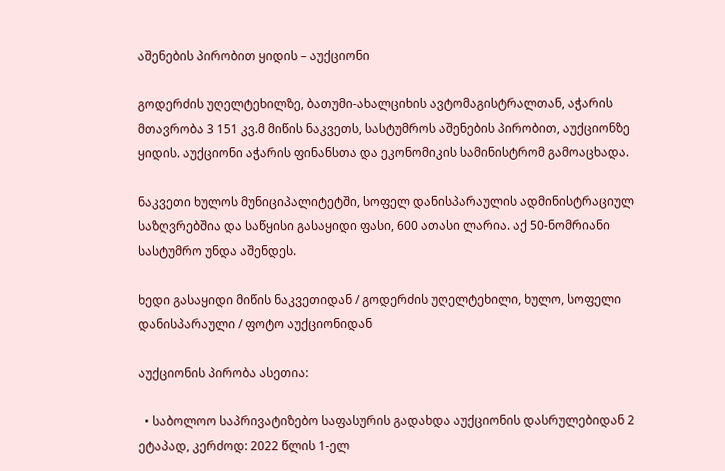აშენების პირობით ყიდის – აუქციონი

გოდერძის უღელტეხილზე, ბათუმი-ახალციხის ავტომაგისტრალთან, აჭარის მთავრობა 3 151 კვ.მ მიწის ნაკვეთს, სასტუმროს აშენების პირობით, აუქციონზე ყიდის. აუქციონი აჭარის ფინანსთა და ეკონომიკის სამინისტრომ გამოაცხადა.

ნაკვეთი ხულოს მუნიციპალიტეტში, სოფელ დანისპარაულის ადმინისტრაციულ საზღვრებშია და საწყისი გასაყიდი ფასი, 600 ათასი ლარია. აქ 50-ნომრიანი სასტუმრო უნდა აშენდეს.

ხედი გასაყიდი მიწის ნაკვეთიდან / გოდერძის უღელტეხილი, ხულო, სოფელი დანისპარაული / ფოტო აუქციონიდან

აუქციონის პირობა ასეთია:

  • საბოლოო საპრივატიზებო საფასურის გადახდა აუქციონის დასრულებიდან 2 ეტაპად, კერძოდ: 2022 წლის 1-ელ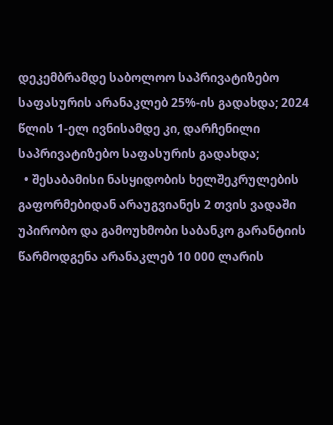დეკემბრამდე საბოლოო საპრივატიზებო საფასურის არანაკლებ 25%-ის გადახდა; 2024 წლის 1-ელ ივნისამდე კი, დარჩენილი საპრივატიზებო საფასურის გადახდა;
  • შესაბამისი ნასყიდობის ხელშეკრულების გაფორმებიდან არაუგვიანეს 2 თვის ვადაში უპირობო და გამოუხმობი საბანკო გარანტიის წარმოდგენა არანაკლებ 10 000 ლარის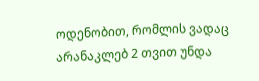ოდენობით, რომლის ვადაც არანაკლებ 2 თვით უნდა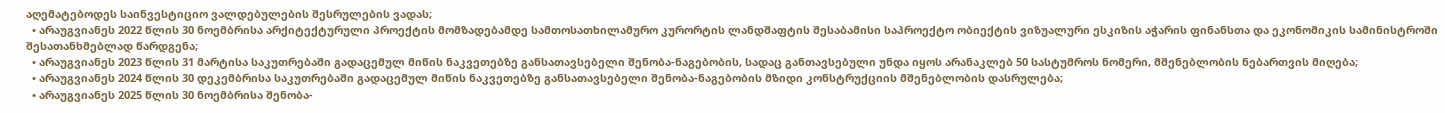აღემატებოდეს საინვესტიციო ვალდებულების შესრულების ვადას;
  • არაუგვიანეს 2022 წლის 30 ნოემბრისა არქიტექტურული პროექტის მომზადებამდე სამთოსათხილამურო კურორტის ლანდშაფტის შესაბამისი საპროექტო ობიექტის ვიზუალური ესკიზის აჭარის ფინანსთა და ეკონომიკის სამინისტროში შესათანხმებლად წარდგენა;
  • არაუგვიანეს 2023 წლის 31 მარტისა საკუთრებაში გადაცემულ მიწის ნაკვეთებზე განსათავსებელი შენობა-ნაგებობის, სადაც განთავსებული უნდა იყოს არანაკლებ 50 სასტუმროს ნომერი, მშენებლობის ნებართვის მიღება;
  • არაუგვიანეს 2024 წლის 30 დეკემბრისა საკუთრებაში გადაცემულ მიწის ნაკვეთებზე განსათავსებელი შენობა-ნაგებობის მზიდი კონსტრუქციის მშენებლობის დასრულება;
  • არაუგვიანეს 2025 წლის 30 ნოემბრისა შენობა-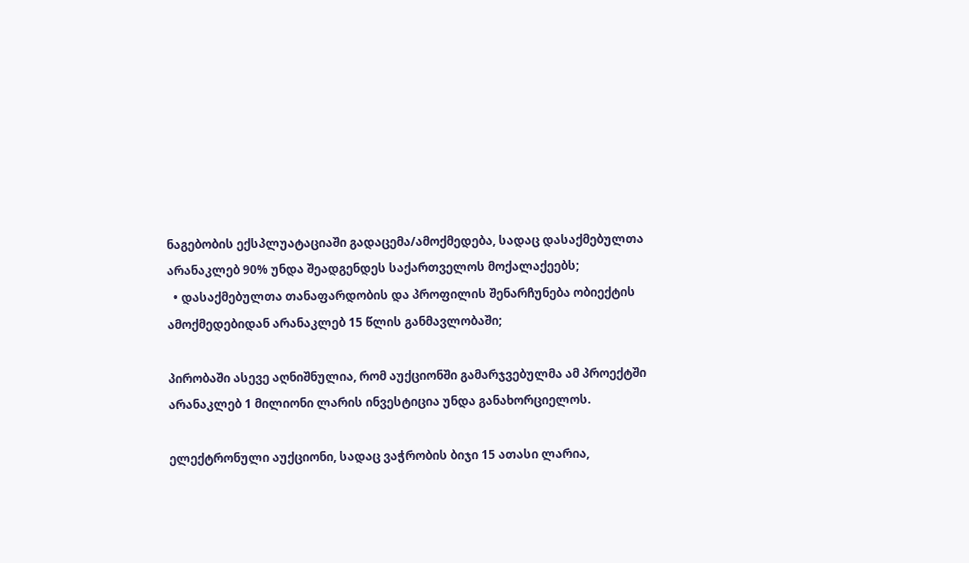ნაგებობის ექსპლუატაციაში გადაცემა/ამოქმედება, სადაც დასაქმებულთა არანაკლებ 90% უნდა შეადგენდეს საქართველოს მოქალაქეებს;
  • დასაქმებულთა თანაფარდობის და პროფილის შენარჩუნება ობიექტის ამოქმედებიდან არანაკლებ 15 წლის განმავლობაში;

პირობაში ასევე აღნიშნულია, რომ აუქციონში გამარჯვებულმა ამ პროექტში არანაკლებ 1 მილიონი ლარის ინვესტიცია უნდა განახორციელოს.

ელექტრონული აუქციონი, სადაც ვაჭრობის ბიჯი 15 ათასი ლარია,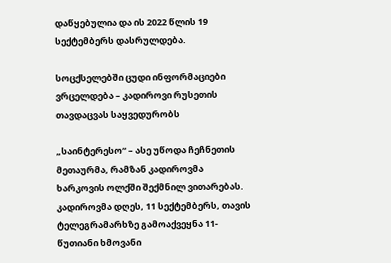დაწყებულია და ის 2022 წლის 19 სექტემბერს დასრულდება.

სოცქსელებში ცუდი ინფორმაციები ვრცელდება – კადიროვი რუსეთის თავდაცვას საყვედურობს

„საინტერესო“ – ასე უწოდა ჩეჩნეთის მეთაურმა, რამზან კადიროვმა ხარკოვის ოლქში შექმნილ ვითარებას. კადიროვმა დღეს, 11 სექტემბერს, თავის ტელეგრამარხზე გამოაქვეყნა 11-წუთიანი ხმოვანი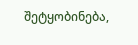შეტყობინება,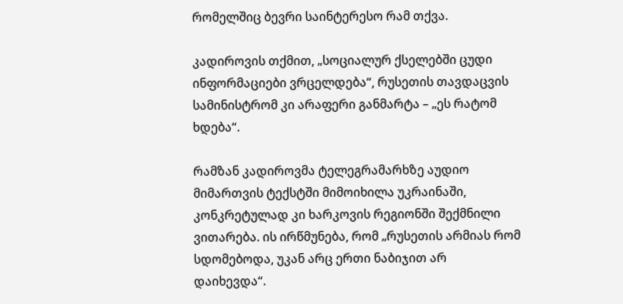რომელშიც ბევრი საინტერესო რამ თქვა.

კადიროვის თქმით, „სოციალურ ქსელებში ცუდი ინფორმაციები ვრცელდება“, რუსეთის თავდაცვის სამინისტრომ კი არაფერი განმარტა – „ეს რატომ ხდება“.

რამზან კადიროვმა ტელეგრამარხზე აუდიო მიმართვის ტექსტში მიმოიხილა უკრაინაში, კონკრეტულად კი ხარკოვის რეგიონში შექმნილი ვითარება. ის ირწმუნება, რომ „რუსეთის არმიას რომ სდომებოდა, უკან არც ერთი ნაბიჯით არ დაიხევდა“.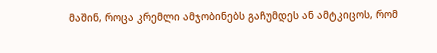მაშინ, როცა კრემლი ამჯობინებს გაჩუმდეს ან ამტკიცოს, რომ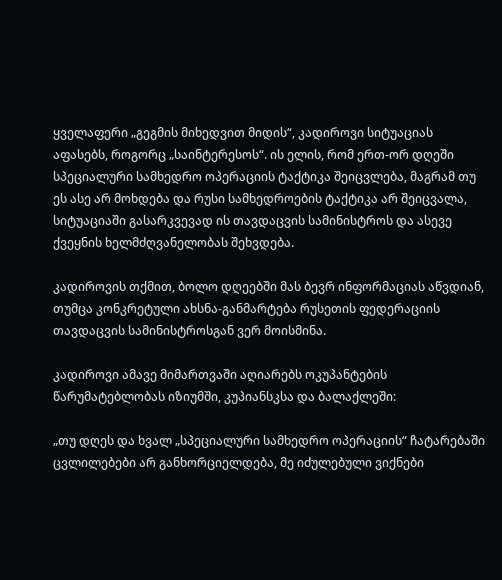ყველაფერი „გეგმის მიხედვით მიდის“, კადიროვი სიტუაციას აფასებს, როგორც „საინტერესოს“. ის ელის, რომ ერთ-ორ დღეში სპეციალური სამხედრო ოპერაციის ტაქტიკა შეიცვლება, მაგრამ თუ ეს ასე არ მოხდება და რუსი სამხედროების ტაქტიკა არ შეიცვალა, სიტუაციაში გასარკვევად ის თავდაცვის სამინისტროს და ასევე ქვეყნის ხელმძღვანელობას შეხვდება.

კადიროვის თქმით, ბოლო დღეებში მას ბევრ ინფორმაციას აწვდიან, თუმცა კონკრეტული ახსნა-განმარტება რუსეთის ფედერაციის თავდაცვის სამინისტროსგან ვერ მოისმინა.

კადიროვი ამავე მიმართვაში აღიარებს ოკუპანტების წარუმატებლობას იზიუმში, კუპიანსკსა და ბალაქლეში:

„თუ დღეს და ხვალ „სპეციალური სამხედრო ოპერაციის“ ჩატარებაში ცვლილებები არ განხორციელდება, მე იძულებული ვიქნები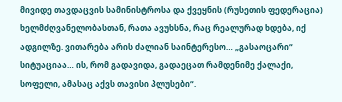მივიდე თავდაცვის სამინისტროსა და ქვეყნის (რუსეთის ფედერაცია) ხელმძღვანელობასთან, რათა ავუხსნა, რაც რეალურად ხდება, იქ ადგილზე. ვითარება არის ძალიან საინტერესო… „გასაოცარი“ სიტუაციაა… ის, რომ გადავიდა, გადაეცათ რამდენიმე ქალაქი, სოფელი, ამასაც აქვს თავისი პლუსები“.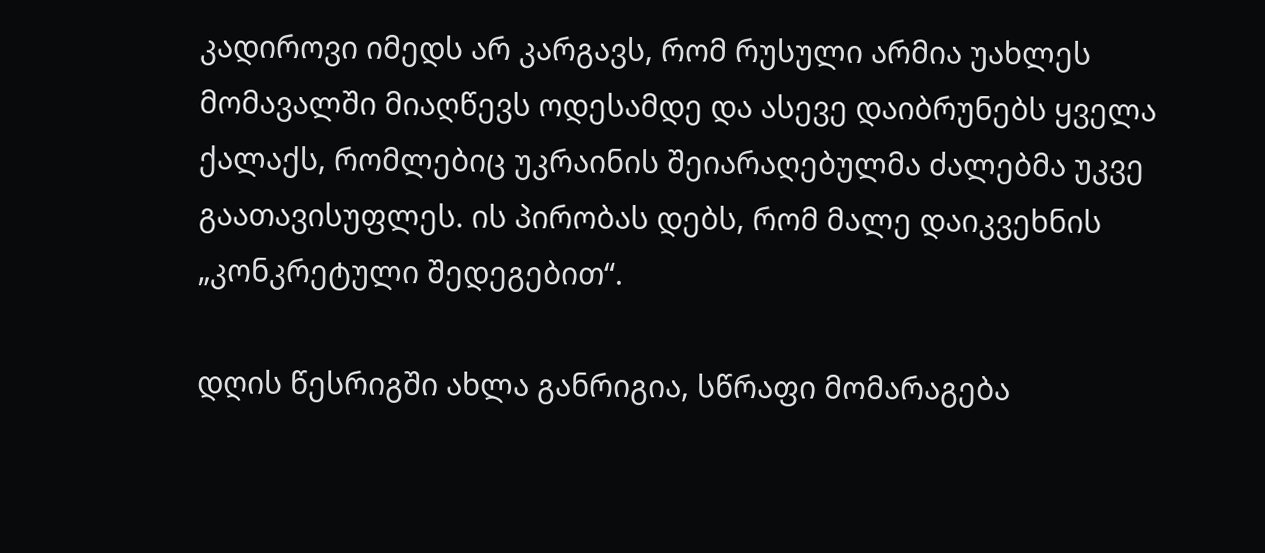კადიროვი იმედს არ კარგავს, რომ რუსული არმია უახლეს მომავალში მიაღწევს ოდესამდე და ასევე დაიბრუნებს ყველა ქალაქს, რომლებიც უკრაინის შეიარაღებულმა ძალებმა უკვე გაათავისუფლეს. ის პირობას დებს, რომ მალე დაიკვეხნის „კონკრეტული შედეგებით“.

დღის წესრიგში ახლა განრიგია, სწრაფი მომარაგება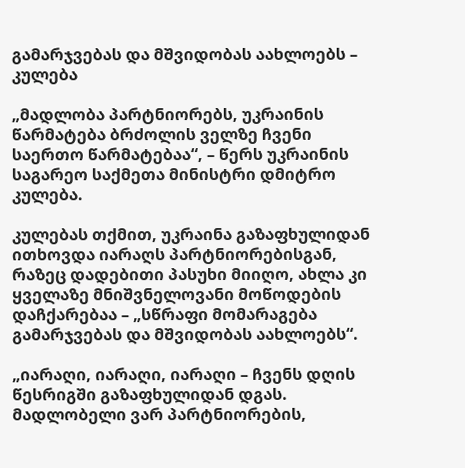გამარჯვებას და მშვიდობას აახლოებს – კულება

„მადლობა პარტნიორებს, უკრაინის წარმატება ბრძოლის ველზე ჩვენი საერთო წარმატებაა“, – წერს უკრაინის საგარეო საქმეთა მინისტრი დმიტრო კულება.

კულებას თქმით, უკრაინა გაზაფხულიდან ითხოვდა იარაღს პარტნიორებისგან, რაზეც დადებითი პასუხი მიიღო, ახლა კი ყველაზე მნიშვნელოვანი მოწოდების დაჩქარებაა – „სწრაფი მომარაგება გამარჯვებას და მშვიდობას აახლოებს“.

„იარაღი, იარაღი, იარაღი – ჩვენს დღის წესრიგში გაზაფხულიდან დგას. მადლობელი ვარ პარტნიორების,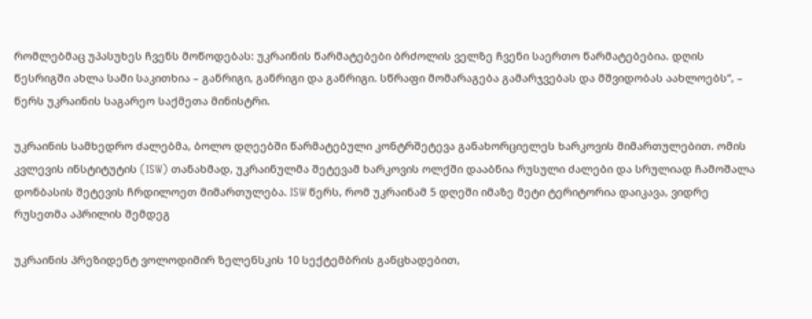რომლებმაც უპასუხეს ჩვენს მოწოდებას: უკრაინის წარმატებები ბრძოლის ველზე ჩვენი საერთო წარმატებებია. დღის წესრიგში ახლა სამი საკითხია – განრიგი, განრიგი და განრიგი. სწრაფი მომარაგება გამარჯვებას და მშვიდობას აახლოებს“, – წერს უკრაინის საგარეო საქმეთა მინისტრი.

უკრაინის სამხედრო ძალებმა, ბოლო დღეებში წარმატებული კონტრშეტევა განახორციელეს ხარკოვის მიმართულებით. ომის კვლევის ინსტიტუტის (ISW) თანახმად, უკრაინულმა შეტევამ ხარკოვის ოლქში დააბნია რუსული ძალები და სრულიად ჩამოშალა დონბასის შეტევის ჩრდილოეთ მიმართულება. ISW წერს, რომ უკრაინამ 5 დღეში იმაზე მეტი ტერიტორია დაიკავა, ვიდრე რუსეთმა აპრილის შემდეგ

უკრაინის პრეზიდენტ ვოლოდიმირ ზელენსკის 10 სექტემბრის განცხადებით,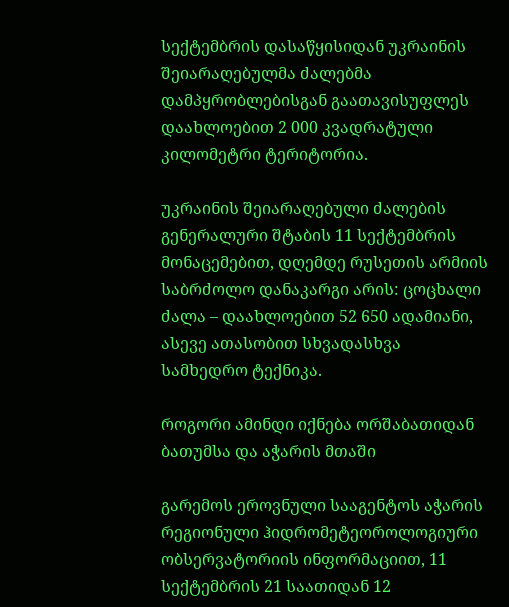სექტემბრის დასაწყისიდან უკრაინის შეიარაღებულმა ძალებმა დამპყრობლებისგან გაათავისუფლეს დაახლოებით 2 000 კვადრატული კილომეტრი ტერიტორია.

უკრაინის შეიარაღებული ძალების გენერალური შტაბის 11 სექტემბრის მონაცემებით, დღემდე რუსეთის არმიის საბრძოლო დანაკარგი არის: ცოცხალი ძალა – დაახლოებით 52 650 ადამიანი, ასევე ათასობით სხვადასხვა სამხედრო ტექნიკა.

როგორი ამინდი იქნება ორშაბათიდან ბათუმსა და აჭარის მთაში

გარემოს ეროვნული სააგენტოს აჭარის რეგიონული ჰიდრომეტეოროლოგიური ობსერვატორიის ინფორმაციით, 11 სექტემბრის 21 საათიდან 12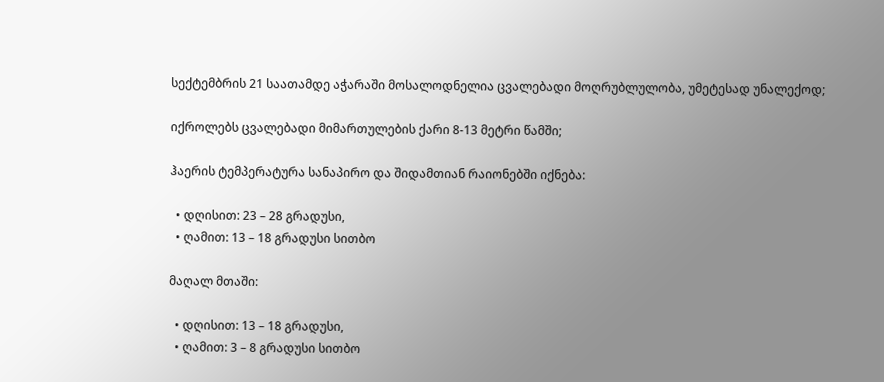სექტემბრის 21 საათამდე აჭარაში მოსალოდნელია ცვალებადი მოღრუბლულობა, უმეტესად უნალექოდ;

იქროლებს ცვალებადი მიმართულების ქარი 8-13 მეტრი წამში;

ჰაერის ტემპერატურა სანაპირო და შიდამთიან რაიონებში იქნება:

  • დღისით: 23 – 28 გრადუსი,
  • ღამით: 13 – 18 გრადუსი სითბო

მაღალ მთაში:

  • დღისით: 13 – 18 გრადუსი,
  • ღამით: 3 – 8 გრადუსი სითბო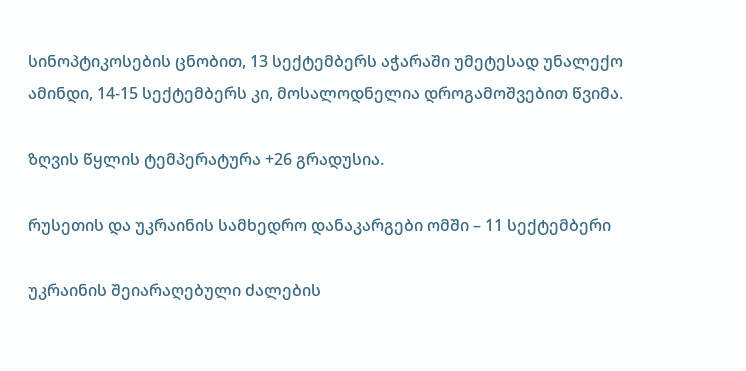სინოპტიკოსების ცნობით, 13 სექტემბერს აჭარაში უმეტესად უნალექო ამინდი, 14-15 სექტემბერს კი, მოსალოდნელია დროგამოშვებით წვიმა.

ზღვის წყლის ტემპერატურა +26 გრადუსია.

რუსეთის და უკრაინის სამხედრო დანაკარგები ომში – 11 სექტემბერი

უკრაინის შეიარაღებული ძალების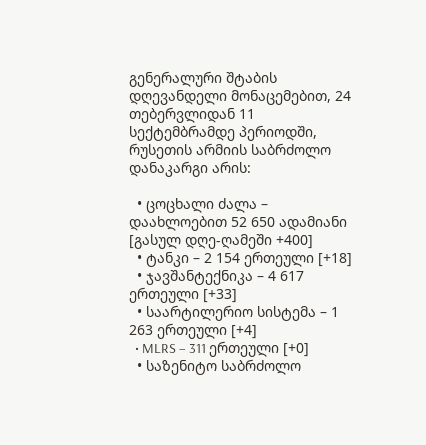გენერალური შტაბის დღევანდელი მონაცემებით, 24 თებერვლიდან 11 სექტემბრამდე პერიოდში, რუსეთის არმიის საბრძოლო დანაკარგი არის:

  • ცოცხალი ძალა – დაახლოებით 52 650 ადამიანი [გასულ დღე-ღამეში +400]
  • ტანკი – 2 154 ერთეული [+18]
  • ჯავშანტექნიკა – 4 617 ერთეული [+33]
  • საარტილერიო სისტემა – 1 263 ერთეული [+4]
  • MLRS – 311 ერთეული [+0]
  • საზენიტო საბრძოლო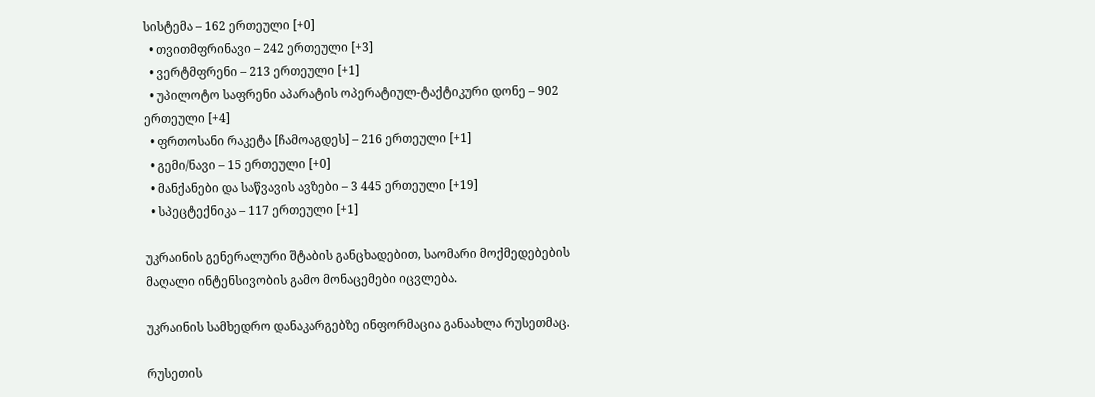სისტემა – 162 ერთეული [+0]
  • თვითმფრინავი – 242 ერთეული [+3]
  • ვერტმფრენი – 213 ერთეული [+1]
  • უპილოტო საფრენი აპარატის ოპერატიულ-ტაქტიკური დონე – 902 ერთეული [+4]
  • ფრთოსანი რაკეტა [ჩამოაგდეს] – 216 ერთეული [+1]
  • გემი/ნავი – 15 ერთეული [+0]
  • მანქანები და საწვავის ავზები – 3 445 ერთეული [+19]
  • სპეცტექნიკა – 117 ერთეული [+1]

უკრაინის გენერალური შტაბის განცხადებით, საომარი მოქმედებების მაღალი ინტენსივობის გამო მონაცემები იცვლება.

უკრაინის სამხედრო დანაკარგებზე ინფორმაცია განაახლა რუსეთმაც.

რუსეთის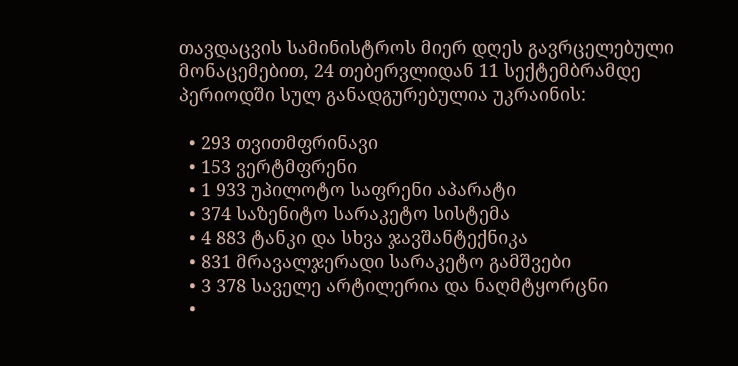თავდაცვის სამინისტროს მიერ დღეს გავრცელებული მონაცემებით, 24 თებერვლიდან 11 სექტემბრამდე პერიოდში სულ განადგურებულია უკრაინის:

  • 293 თვითმფრინავი
  • 153 ვერტმფრენი
  • 1 933 უპილოტო საფრენი აპარატი
  • 374 საზენიტო სარაკეტო სისტემა
  • 4 883 ტანკი და სხვა ჯავშანტექნიკა
  • 831 მრავალჯერადი სარაკეტო გამშვები
  • 3 378 საველე არტილერია და ნაღმტყორცნი
  •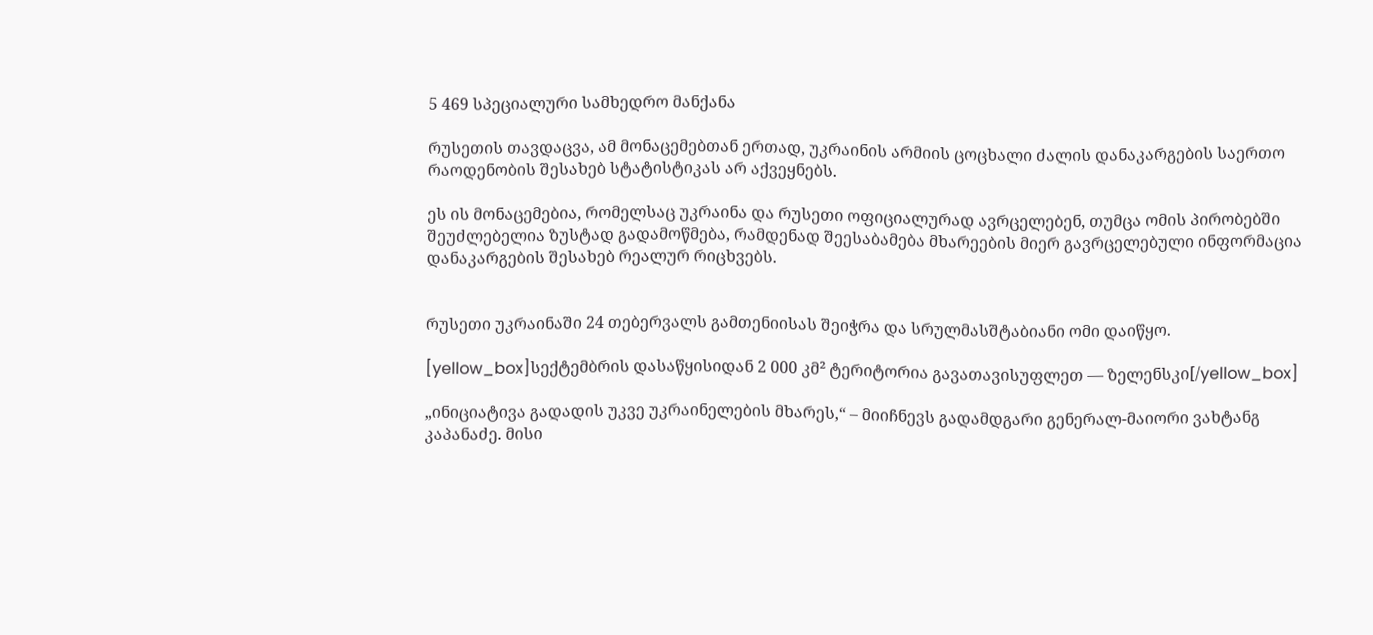5 469 სპეციალური სამხედრო მანქანა

რუსეთის თავდაცვა, ამ მონაცემებთან ერთად, უკრაინის არმიის ცოცხალი ძალის დანაკარგების საერთო რაოდენობის შესახებ სტატისტიკას არ აქვეყნებს.

ეს ის მონაცემებია, რომელსაც უკრაინა და რუსეთი ოფიციალურად ავრცელებენ, თუმცა ომის პირობებში შეუძლებელია ზუსტად გადამოწმება, რამდენად შეესაბამება მხარეების მიერ გავრცელებული ინფორმაცია დანაკარგების შესახებ რეალურ რიცხვებს.


რუსეთი უკრაინაში 24 თებერვალს გამთენიისას შეიჭრა და სრულმასშტაბიანი ომი დაიწყო.

[yellow_box]სექტემბრის დასაწყისიდან 2 000 კმ² ტერიტორია გავათავისუფლეთ — ზელენსკი[/yellow_box]

„ინიციატივა გადადის უკვე უკრაინელების მხარეს,“ – მიიჩნევს გადამდგარი გენერალ-მაიორი ვახტანგ კაპანაძე. მისი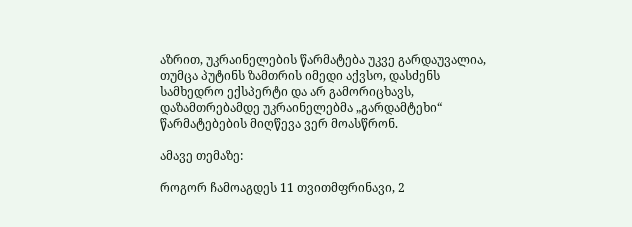აზრით, უკრაინელების წარმატება უკვე გარდაუვალია, თუმცა პუტინს ზამთრის იმედი აქვსო, დასძენს სამხედრო ექსპერტი და არ გამორიცხავს, დაზამთრებამდე უკრაინელებმა „გარდამტეხი“ წარმატებების მიღწევა ვერ მოასწრონ.

ამავე თემაზე:

როგორ ჩამოაგდეს 11 თვითმფრინავი, 2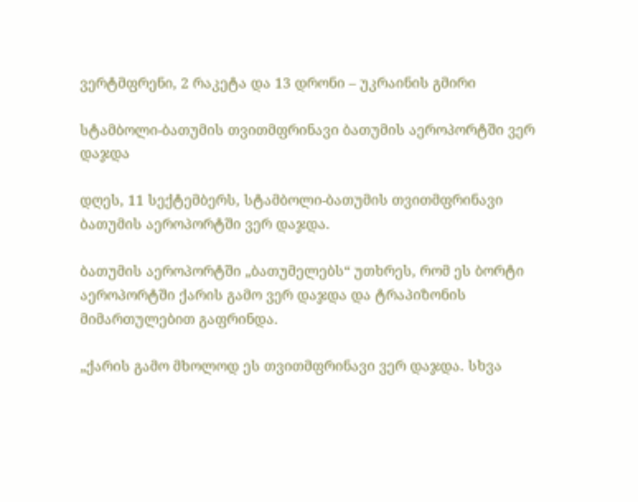ვერტმფრენი, 2 რაკეტა და 13 დრონი – უკრაინის გმირი

სტამბოლი-ბათუმის თვითმფრინავი ბათუმის აეროპორტში ვერ დაჯდა

დღეს, 11 სექტემბერს, სტამბოლი-ბათუმის თვითმფრინავი ბათუმის აეროპორტში ვერ დაჯდა.

ბათუმის აეროპორტში „ბათუმელებს“ უთხრეს, რომ ეს ბორტი აეროპორტში ქარის გამო ვერ დაჯდა და ტრაპიზონის მიმართულებით გაფრინდა.

„ქარის გამო მხოლოდ ეს თვითმფრინავი ვერ დაჯდა. სხვა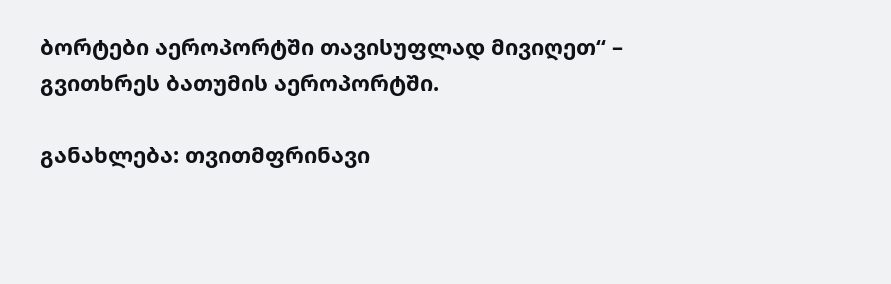ბორტები აეროპორტში თავისუფლად მივიღეთ“ – გვითხრეს ბათუმის აეროპორტში.

განახლება: თვითმფრინავი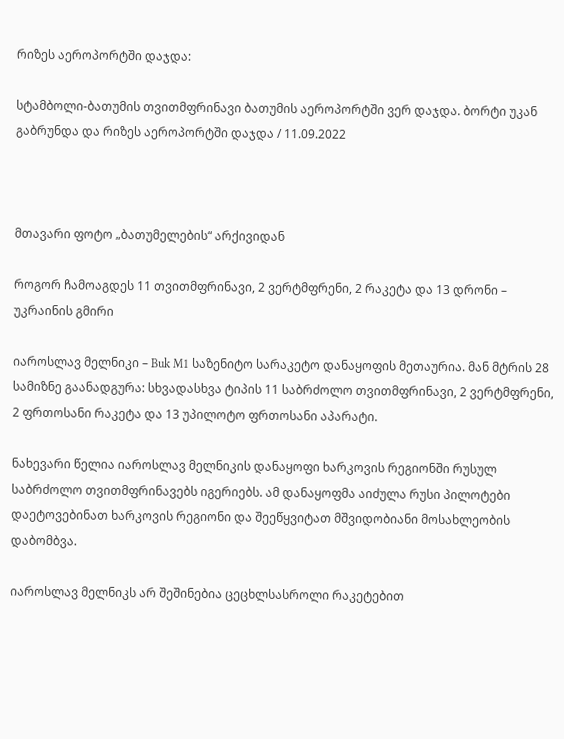რიზეს აეროპორტში დაჯდა:

სტამბოლი-ბათუმის თვითმფრინავი ბათუმის აეროპორტში ვერ დაჯდა. ბორტი უკან გაბრუნდა და რიზეს აეროპორტში დაჯდა / 11.09.2022



მთავარი ფოტო „ბათუმელების“ არქივიდან

როგორ ჩამოაგდეს 11 თვითმფრინავი, 2 ვერტმფრენი, 2 რაკეტა და 13 დრონი – უკრაინის გმირი

იაროსლავ მელნიკი – Buk M1 საზენიტო სარაკეტო დანაყოფის მეთაურია. მან მტრის 28 სამიზნე გაანადგურა: სხვადასხვა ტიპის 11 საბრძოლო თვითმფრინავი, 2 ვერტმფრენი, 2 ფრთოსანი რაკეტა და 13 უპილოტო ფრთოსანი აპარატი.

ნახევარი წელია იაროსლავ მელნიკის დანაყოფი ხარკოვის რეგიონში რუსულ საბრძოლო თვითმფრინავებს იგერიებს. ამ დანაყოფმა აიძულა რუსი პილოტები დაეტოვებინათ ხარკოვის რეგიონი და შეეწყვიტათ მშვიდობიანი მოსახლეობის დაბომბვა.

იაროსლავ მელნიკს არ შეშინებია ცეცხლსასროლი რაკეტებით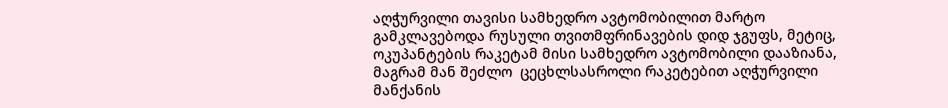აღჭურვილი თავისი სამხედრო ავტომობილით მარტო გამკლავებოდა რუსული თვითმფრინავების დიდ ჯგუფს, მეტიც, ოკუპანტების რაკეტამ მისი სამხედრო ავტომობილი დააზიანა, მაგრამ მან შეძლო  ცეცხლსასროლი რაკეტებით აღჭურვილი მანქანის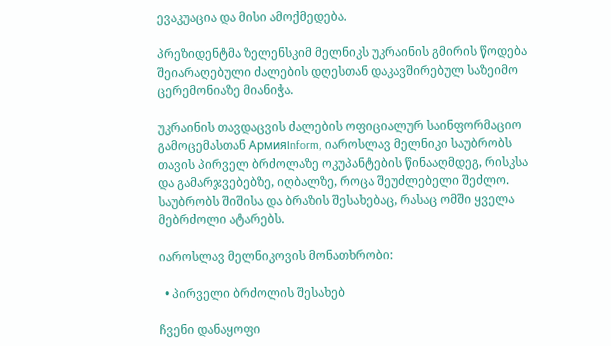ევაკუაცია და მისი ამოქმედება.

პრეზიდენტმა ზელენსკიმ მელნიკს უკრაინის გმირის წოდება შეიარაღებული ძალების დღესთან დაკავშირებულ საზეიმო ცერემონიაზე მიანიჭა.

უკრაინის თავდაცვის ძალების ოფიციალურ საინფორმაციო გამოცემასთან АрмияInform, იაროსლავ მელნიკი საუბრობს თავის პირველ ბრძოლაზე ოკუპანტების წინააღმდეგ, რისკსა და გამარჯვებებზე, იღბალზე, როცა შეუძლებელი შეძლო. საუბრობს შიშისა და ბრაზის შესახებაც, რასაც ომში ყველა მებრძოლი ატარებს.

იაროსლავ მელნიკოვის მონათხრობი:

  • პირველი ბრძოლის შესახებ

ჩვენი დანაყოფი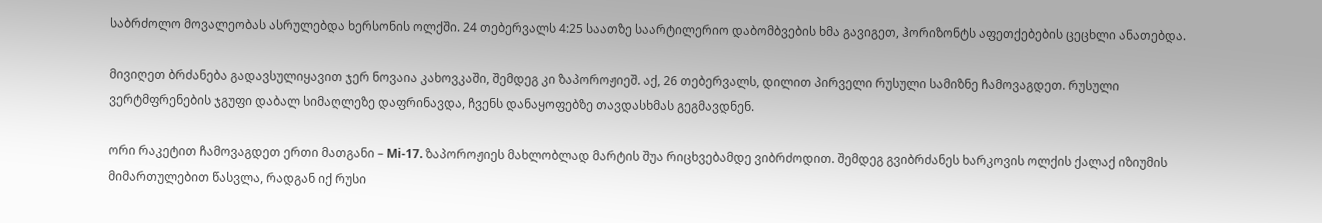საბრძოლო მოვალეობას ასრულებდა ხერსონის ოლქში. 24 თებერვალს 4:25 საათზე საარტილერიო დაბომბვების ხმა გავიგეთ, ჰორიზონტს აფეთქებების ცეცხლი ანათებდა.

მივიღეთ ბრძანება გადავსულიყავით ჯერ ნოვაია კახოვკაში, შემდეგ კი ზაპოროჟიეშ. აქ, 26 თებერვალს, დილით პირველი რუსული სამიზნე ჩამოვაგდეთ. რუსული ვერტმფრენების ჯგუფი დაბალ სიმაღლეზე დაფრინავდა, ჩვენს დანაყოფებზე თავდასხმას გეგმავდნენ.

ორი რაკეტით ჩამოვაგდეთ ერთი მათგანი – Mi-17. ზაპოროჟიეს მახლობლად მარტის შუა რიცხვებამდე ვიბრძოდით. შემდეგ გვიბრძანეს ხარკოვის ოლქის ქალაქ იზიუმის მიმართულებით წასვლა, რადგან იქ რუსი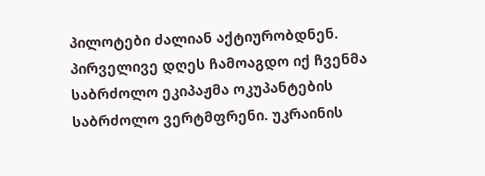პილოტები ძალიან აქტიურობდნენ. პირველივე დღეს ჩამოაგდო იქ ჩვენმა საბრძოლო ეკიპაჟმა ოკუპანტების საბრძოლო ვერტმფრენი. უკრაინის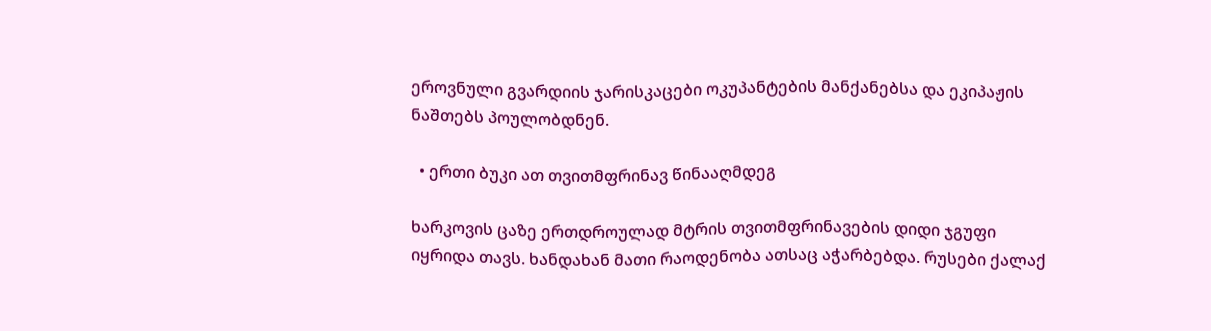ეროვნული გვარდიის ჯარისკაცები ოკუპანტების მანქანებსა და ეკიპაჟის ნაშთებს პოულობდნენ.

  • ერთი ბუკი ათ თვითმფრინავ წინააღმდეგ

ხარკოვის ცაზე ერთდროულად მტრის თვითმფრინავების დიდი ჯგუფი იყრიდა თავს. ხანდახან მათი რაოდენობა ათსაც აჭარბებდა. რუსები ქალაქ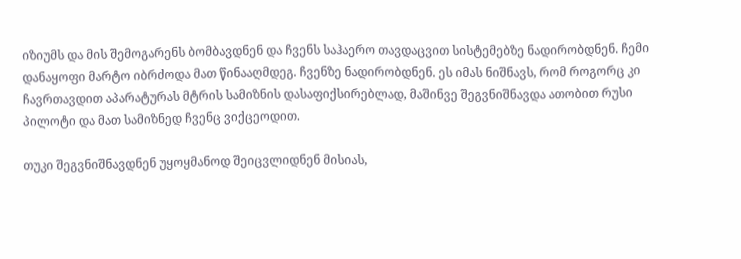იზიუმს და მის შემოგარენს ბომბავდნენ და ჩვენს საჰაერო თავდაცვით სისტემებზე ნადირობდნენ. ჩემი დანაყოფი მარტო იბრძოდა მათ წინააღმდეგ. ჩვენზე ნადირობდნენ. ეს იმას ნიშნავს, რომ როგორც კი ჩავრთავდით აპარატურას მტრის სამიზნის დასაფიქსირებლად, მაშინვე შეგვნიშნავდა ათობით რუსი პილოტი და მათ სამიზნედ ჩვენც ვიქცეოდით.

თუკი შეგვნიშნავდნენ უყოყმანოდ შეიცვლიდნენ მისიას,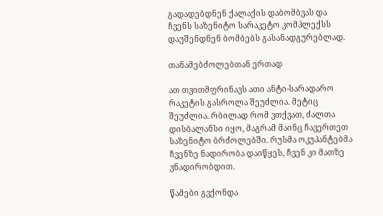გადადებდნენ ქალაქის დაბომბვას და ჩვენს საზენიტო სარაკეტო კომპლექსს დაუშენდნენ ბომბებს გასანადგურებლად.

თანამებძოლებთან ერთად

ათ თვითმფრინავს ათი ანტი-სარადარო რაკეტის გასროლა შეუძლია. მეტიც შეუძლია. რბილად რომ ვთქვათ, ძალთა დისბალანსი იყო, მაგრამ მაინც ჩავერთეთ საზენიტო ბრძოლებში. რუსმა ოკუპანტებმა ჩვენზე ნადირობა დაიწყეს, ჩვენ კი მათზე ვნადირობდით.

წამები გვქონდა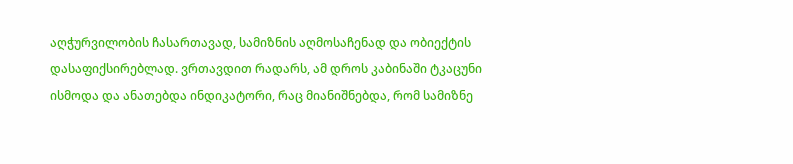აღჭურვილობის ჩასართავად, სამიზნის აღმოსაჩენად და ობიექტის დასაფიქსირებლად. ვრთავდით რადარს, ამ დროს კაბინაში ტკაცუნი ისმოდა და ანათებდა ინდიკატორი, რაც მიანიშნებდა, რომ სამიზნე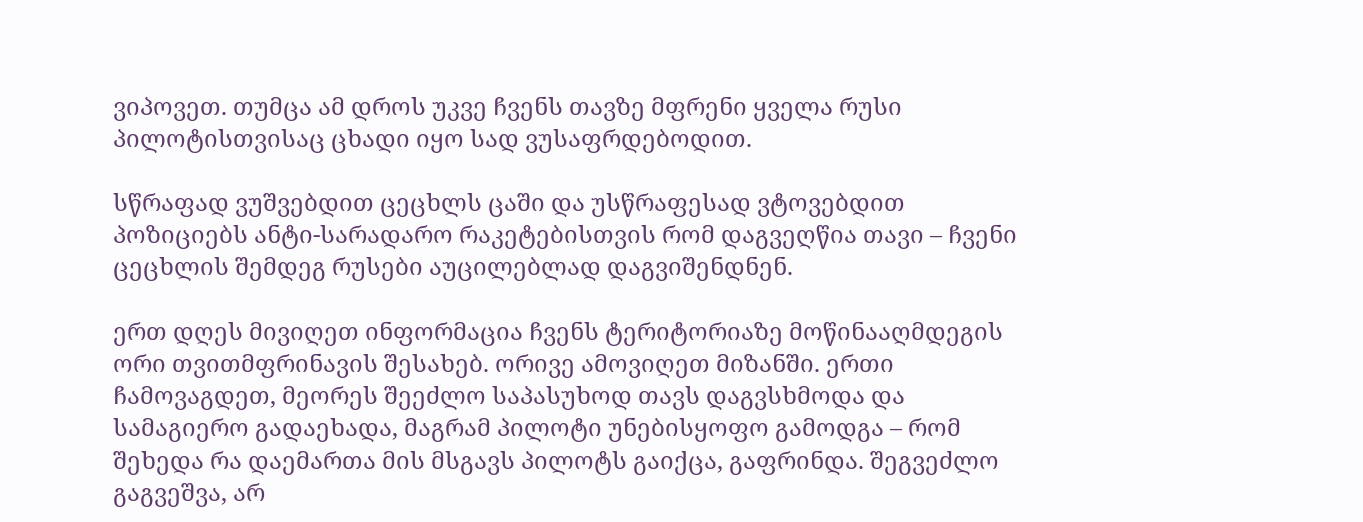ვიპოვეთ. თუმცა ამ დროს უკვე ჩვენს თავზე მფრენი ყველა რუსი პილოტისთვისაც ცხადი იყო სად ვუსაფრდებოდით.

სწრაფად ვუშვებდით ცეცხლს ცაში და უსწრაფესად ვტოვებდით პოზიციებს ანტი-სარადარო რაკეტებისთვის რომ დაგვეღწია თავი – ჩვენი ცეცხლის შემდეგ რუსები აუცილებლად დაგვიშენდნენ.

ერთ დღეს მივიღეთ ინფორმაცია ჩვენს ტერიტორიაზე მოწინააღმდეგის ორი თვითმფრინავის შესახებ. ორივე ამოვიღეთ მიზანში. ერთი ჩამოვაგდეთ, მეორეს შეეძლო საპასუხოდ თავს დაგვსხმოდა და სამაგიერო გადაეხადა, მაგრამ პილოტი უნებისყოფო გამოდგა – რომ შეხედა რა დაემართა მის მსგავს პილოტს გაიქცა, გაფრინდა. შეგვეძლო გაგვეშვა, არ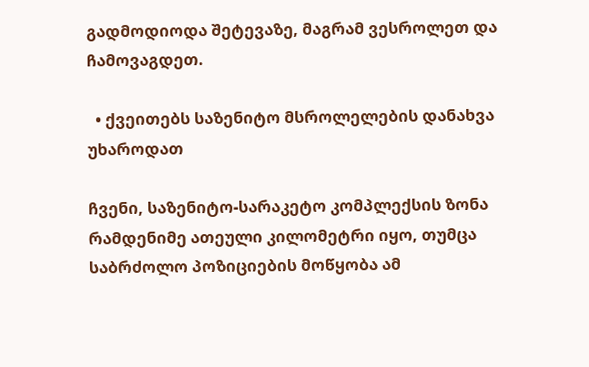გადმოდიოდა შეტევაზე, მაგრამ ვესროლეთ და ჩამოვაგდეთ.

  • ქვეითებს საზენიტო მსროლელების დანახვა უხაროდათ

ჩვენი, საზენიტო-სარაკეტო კომპლექსის ზონა რამდენიმე ათეული კილომეტრი იყო, თუმცა საბრძოლო პოზიციების მოწყობა ამ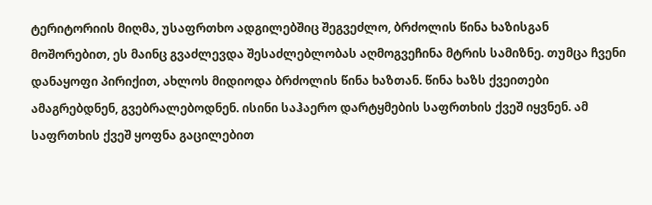ტერიტორიის მიღმა, უსაფრთხო ადგილებშიც შეგვეძლო, ბრძოლის წინა ხაზისგან მოშორებით, ეს მაინც გვაძლევდა შესაძლებლობას აღმოგვეჩინა მტრის სამიზნე. თუმცა ჩვენი დანაყოფი პირიქით, ახლოს მიდიოდა ბრძოლის წინა ხაზთან. წინა ხაზს ქვეითები ამაგრებდნენ, გვებრალებოდნენ. ისინი საჰაერო დარტყმების საფრთხის ქვეშ იყვნენ. ამ საფრთხის ქვეშ ყოფნა გაცილებით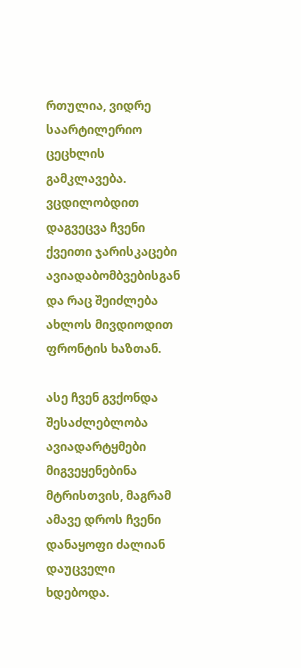რთულია, ვიდრე საარტილერიო ცეცხლის გამკლავება. ვცდილობდით დაგვეცვა ჩვენი ქვეითი ჯარისკაცები ავიადაბომბვებისგან და რაც შეიძლება ახლოს მივდიოდით ფრონტის ხაზთან.

ასე ჩვენ გვქონდა შესაძლებლობა ავიადარტყმები მიგვეყენებინა მტრისთვის, მაგრამ ამავე დროს ჩვენი დანაყოფი ძალიან დაუცველი ხდებოდა.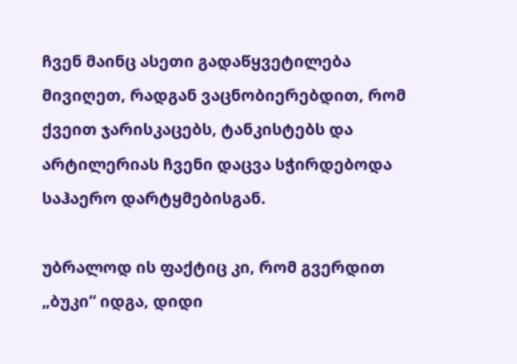ჩვენ მაინც ასეთი გადაწყვეტილება მივიღეთ, რადგან ვაცნობიერებდით, რომ ქვეით ჯარისკაცებს, ტანკისტებს და არტილერიას ჩვენი დაცვა სჭირდებოდა საჰაერო დარტყმებისგან.

უბრალოდ ის ფაქტიც კი, რომ გვერდით „ბუკი“ იდგა, დიდი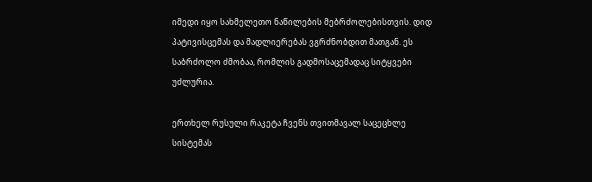იმედი იყო სახმელეთო ნაწილების მებრძოლებისთვის. დიდ პატივისცემას და მადლიერებას ვგრძნობდით მათგან. ეს საბრძოლო ძმობაა, რომლის გადმოსაცემადაც სიტყვები უძლურია.

ერთხელ რუსული რაკეტა ჩვენს თვითმავალ საცეცხლე სისტემას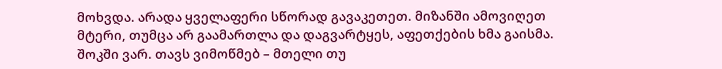მოხვდა. არადა ყველაფერი სწორად გავაკეთეთ. მიზანში ამოვიღეთ მტერი, თუმცა არ გაამართლა და დაგვარტყეს, აფეთქების ხმა გაისმა. შოკში ვარ. თავს ვიმოწმებ – მთელი თუ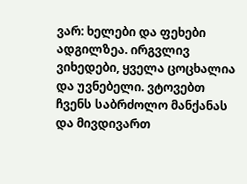ვარ: ხელები და ფეხები ადგილზეა. ირგვლივ ვიხედები, ყველა ცოცხალია და უვნებელი. ვტოვებთ ჩვენს საბრძოლო მანქანას და მივდივართ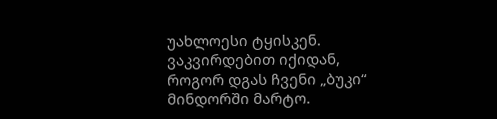უახლოესი ტყისკენ. ვაკვირდებით იქიდან, როგორ დგას ჩვენი „ბუკი“ მინდორში მარტო.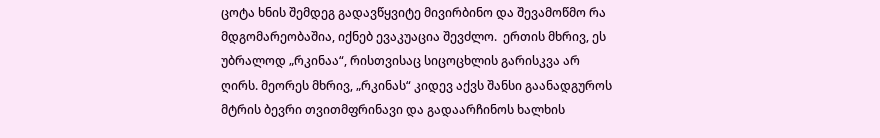ცოტა ხნის შემდეგ გადავწყვიტე მივირბინო და შევამოწმო რა მდგომარეობაშია, იქნებ ევაკუაცია შევძლო.  ერთის მხრივ, ეს უბრალოდ „რკინაა“, რისთვისაც სიცოცხლის გარისკვა არ ღირს. მეორეს მხრივ, „რკინას“ კიდევ აქვს შანსი გაანადგუროს მტრის ბევრი თვითმფრინავი და გადაარჩინოს ხალხის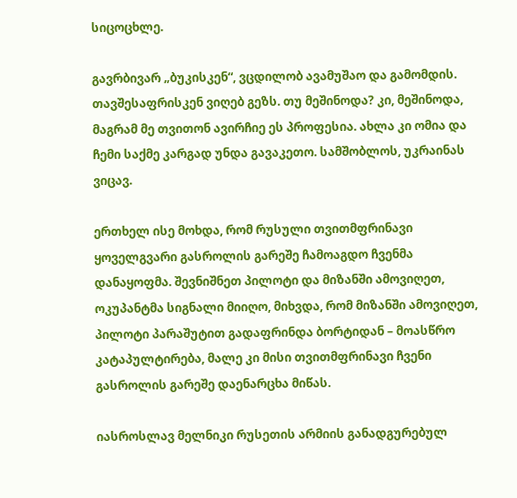სიცოცხლე.

გავრბივარ „ბუკისკენ“, ვცდილობ ავამუშაო და გამომდის. თავშესაფრისკენ ვიღებ გეზს. თუ მეშინოდა? კი, მეშინოდა,  მაგრამ მე თვითონ ავირჩიე ეს პროფესია. ახლა კი ომია და ჩემი საქმე კარგად უნდა გავაკეთო. სამშობლოს, უკრაინას ვიცავ.

ერთხელ ისე მოხდა, რომ რუსული თვითმფრინავი ყოველგვარი გასროლის გარეშე ჩამოაგდო ჩვენმა დანაყოფმა. შევნიშნეთ პილოტი და მიზანში ამოვიღეთ, ოკუპანტმა სიგნალი მიიღო, მიხვდა, რომ მიზანში ამოვიღეთ, პილოტი პარაშუტით გადაფრინდა ბორტიდან – მოასწრო კატაპულტირება, მალე კი მისი თვითმფრინავი ჩვენი გასროლის გარეშე დაენარცხა მიწას.

იასროსლავ მელნიკი რუსეთის არმიის განადგურებულ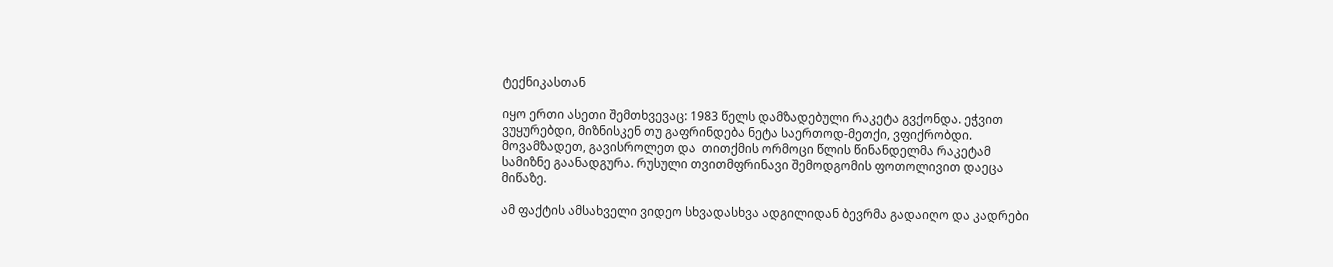ტექნიკასთან

იყო ერთი ასეთი შემთხვევაც: 1983 წელს დამზადებული რაკეტა გვქონდა. ეჭვით ვუყურებდი, მიზნისკენ თუ გაფრინდება ნეტა საერთოდ-მეთქი, ვფიქრობდი. მოვამზადეთ, გავისროლეთ და  თითქმის ორმოცი წლის წინანდელმა რაკეტამ სამიზნე გაანადგურა. რუსული თვითმფრინავი შემოდგომის ფოთოლივით დაეცა მიწაზე.

ამ ფაქტის ამსახველი ვიდეო სხვადასხვა ადგილიდან ბევრმა გადაიღო და კადრები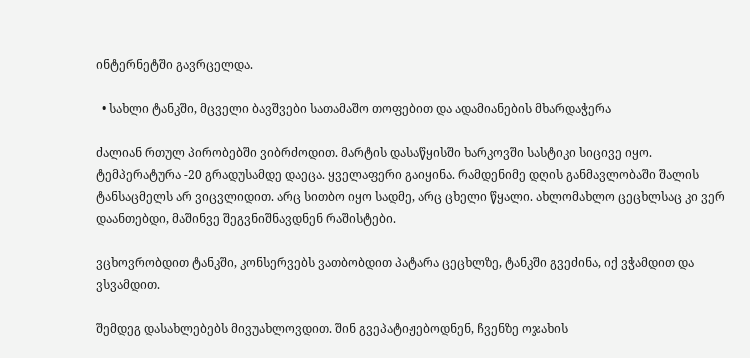ინტერნეტში გავრცელდა.

  • სახლი ტანკში, მცველი ბავშვები სათამაშო თოფებით და ადამიანების მხარდაჭერა

ძალიან რთულ პირობებში ვიბრძოდით. მარტის დასაწყისში ხარკოვში სასტიკი სიცივე იყო. ტემპერატურა -20 გრადუსამდე დაეცა. ყველაფერი გაიყინა. რამდენიმე დღის განმავლობაში შალის ტანსაცმელს არ ვიცვლიდით. არც სითბო იყო სადმე, არც ცხელი წყალი. ახლომახლო ცეცხლსაც კი ვერ დაანთებდი, მაშინვე შეგვნიშნავდნენ რაშისტები.

ვცხოვრობდით ტანკში, კონსერვებს ვათბობდით პატარა ცეცხლზე, ტანკში გვეძინა, იქ ვჭამდით და ვსვამდით.

შემდეგ დასახლებებს მივუახლოვდით. შინ გვეპატიჟებოდნენ, ჩვენზე ოჯახის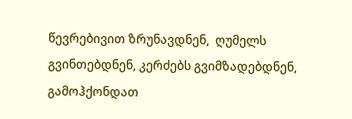წევრებივით ზრუნავდნენ,  ღუმელს გვინთებდნენ, კერძებს გვიმზადებდნენ, გამოჰქონდათ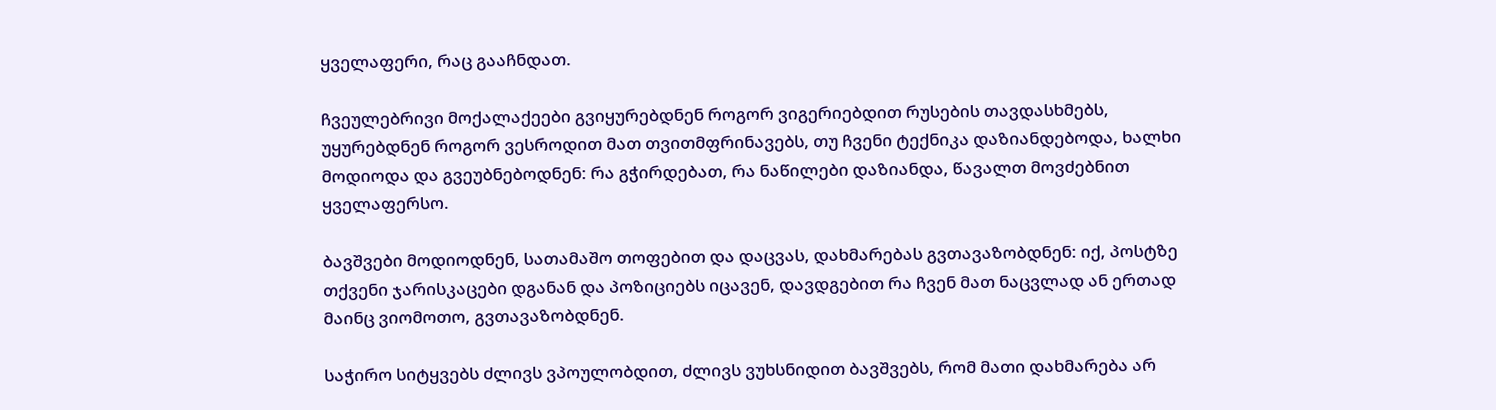ყველაფერი, რაც გააჩნდათ.

ჩვეულებრივი მოქალაქეები გვიყურებდნენ როგორ ვიგერიებდით რუსების თავდასხმებს, უყურებდნენ როგორ ვესროდით მათ თვითმფრინავებს, თუ ჩვენი ტექნიკა დაზიანდებოდა, ხალხი მოდიოდა და გვეუბნებოდნენ: რა გჭირდებათ, რა ნაწილები დაზიანდა, წავალთ მოვძებნით ყველაფერსო.

ბავშვები მოდიოდნენ, სათამაშო თოფებით და დაცვას, დახმარებას გვთავაზობდნენ: იქ, პოსტზე თქვენი ჯარისკაცები დგანან და პოზიციებს იცავენ, დავდგებით რა ჩვენ მათ ნაცვლად ან ერთად მაინც ვიომოთო, გვთავაზობდნენ.

საჭირო სიტყვებს ძლივს ვპოულობდით, ძლივს ვუხსნიდით ბავშვებს, რომ მათი დახმარება არ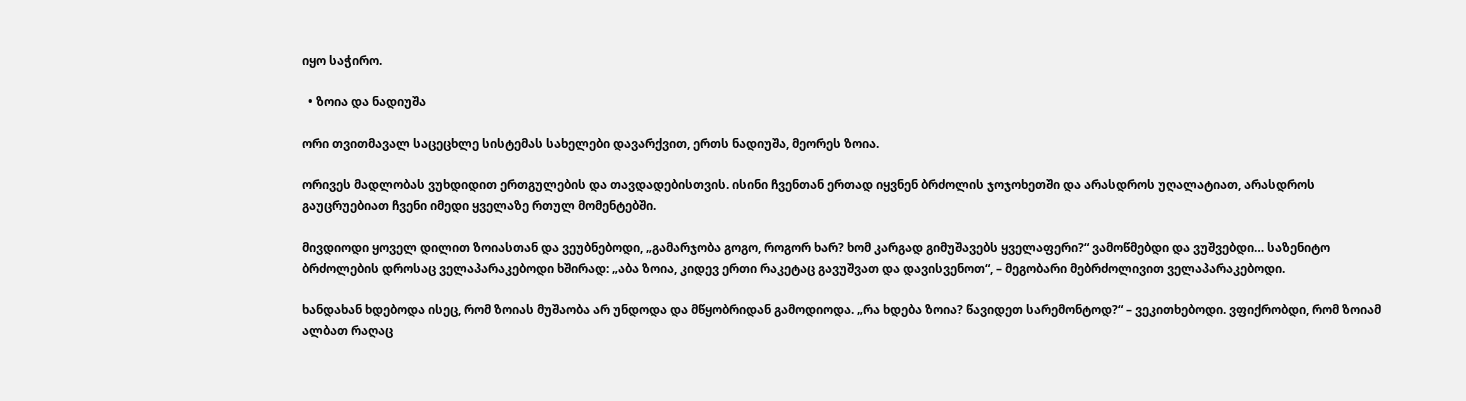იყო საჭირო.

  • ზოია და ნადიუშა

ორი თვითმავალ საცეცხლე სისტემას სახელები დავარქვით, ერთს ნადიუშა, მეორეს ზოია.

ორივეს მადლობას ვუხდიდით ერთგულების და თავდადებისთვის. ისინი ჩვენთან ერთად იყვნენ ბრძოლის ჯოჯოხეთში და არასდროს უღალატიათ, არასდროს გაუცრუებიათ ჩვენი იმედი ყველაზე რთულ მომენტებში.

მივდიოდი ყოველ დილით ზოიასთან და ვეუბნებოდი, „გამარჯობა გოგო, როგორ ხარ? ხომ კარგად გიმუშავებს ყველაფერი?“ ვამოწმებდი და ვუშვებდი… საზენიტო ბრძოლების დროსაც ველაპარაკებოდი ხშირად: „აბა ზოია, კიდევ ერთი რაკეტაც გავუშვათ და დავისვენოთ“, – მეგობარი მებრძოლივით ველაპარაკებოდი.

ხანდახან ხდებოდა ისეც, რომ ზოიას მუშაობა არ უნდოდა და მწყობრიდან გამოდიოდა. „რა ხდება ზოია? წავიდეთ სარემონტოდ?“ – ვეკითხებოდი. ვფიქრობდი, რომ ზოიამ ალბათ რაღაც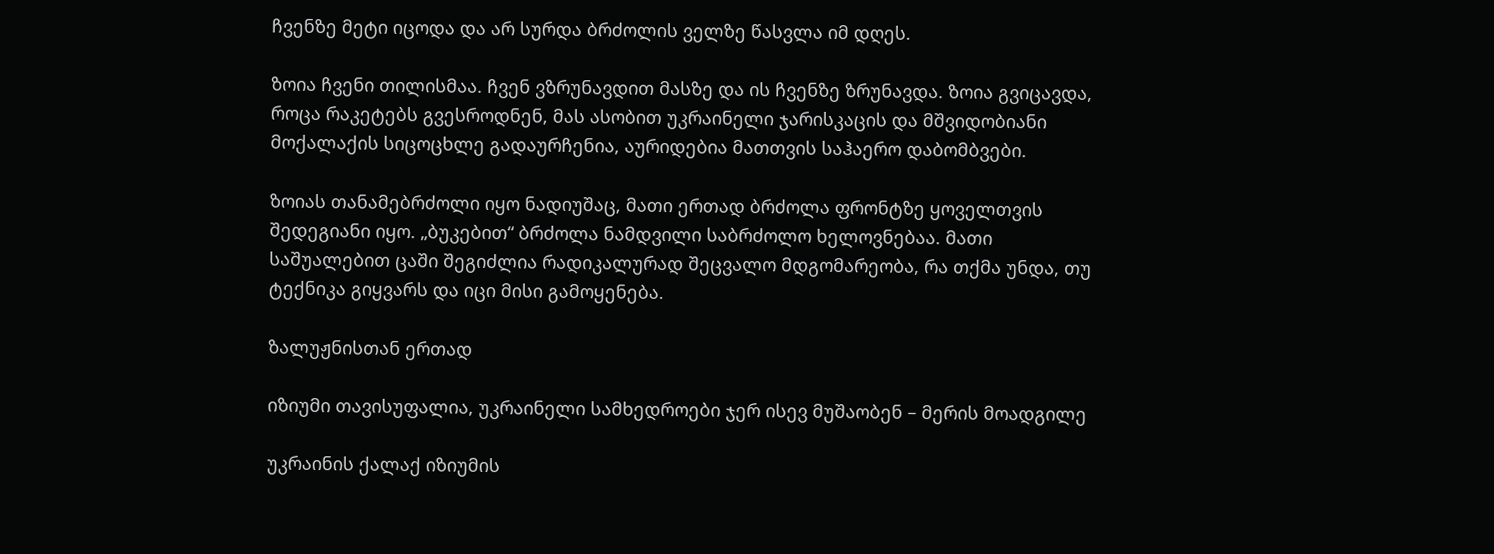ჩვენზე მეტი იცოდა და არ სურდა ბრძოლის ველზე წასვლა იმ დღეს.

ზოია ჩვენი თილისმაა. ჩვენ ვზრუნავდით მასზე და ის ჩვენზე ზრუნავდა. ზოია გვიცავდა, როცა რაკეტებს გვესროდნენ, მას ასობით უკრაინელი ჯარისკაცის და მშვიდობიანი მოქალაქის სიცოცხლე გადაურჩენია, აურიდებია მათთვის საჰაერო დაბომბვები.

ზოიას თანამებრძოლი იყო ნადიუშაც, მათი ერთად ბრძოლა ფრონტზე ყოველთვის შედეგიანი იყო. „ბუკებით“ ბრძოლა ნამდვილი საბრძოლო ხელოვნებაა. მათი საშუალებით ცაში შეგიძლია რადიკალურად შეცვალო მდგომარეობა, რა თქმა უნდა, თუ ტექნიკა გიყვარს და იცი მისი გამოყენება.

ზალუჟნისთან ერთად

იზიუმი თავისუფალია, უკრაინელი სამხედროები ჯერ ისევ მუშაობენ – მერის მოადგილე

უკრაინის ქალაქ იზიუმის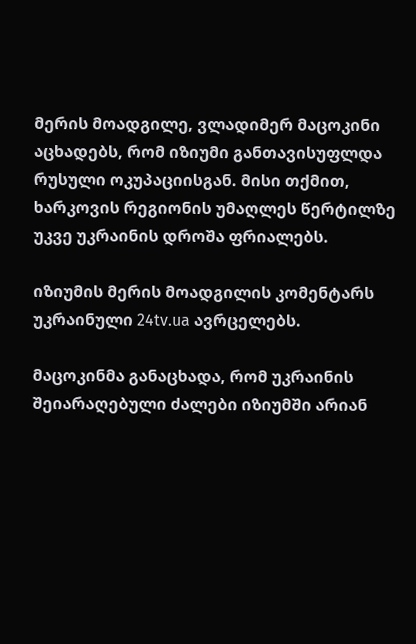მერის მოადგილე, ვლადიმერ მაცოკინი აცხადებს, რომ იზიუმი განთავისუფლდა რუსული ოკუპაციისგან. მისი თქმით, ხარკოვის რეგიონის უმაღლეს წერტილზე უკვე უკრაინის დროშა ფრიალებს.

იზიუმის მერის მოადგილის კომენტარს უკრაინული 24tv.ua ავრცელებს.

მაცოკინმა განაცხადა, რომ უკრაინის შეიარაღებული ძალები იზიუმში არიან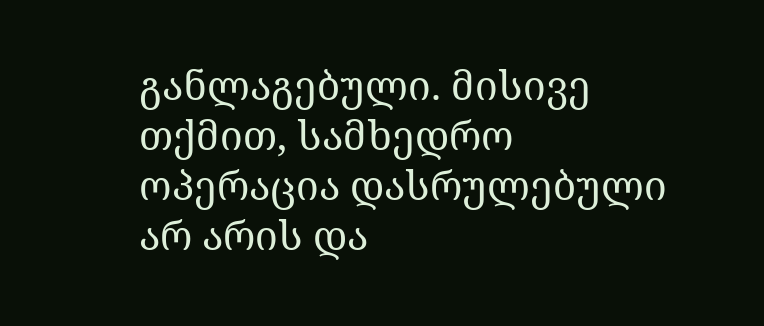განლაგებული. მისივე თქმით, სამხედრო ოპერაცია დასრულებული არ არის და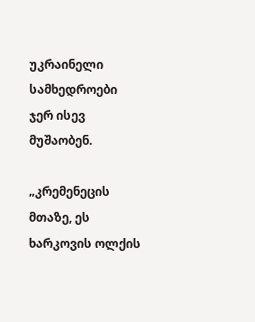უკრაინელი სამხედროები ჯერ ისევ მუშაობენ.

„კრემენეცის მთაზე, ეს ხარკოვის ოლქის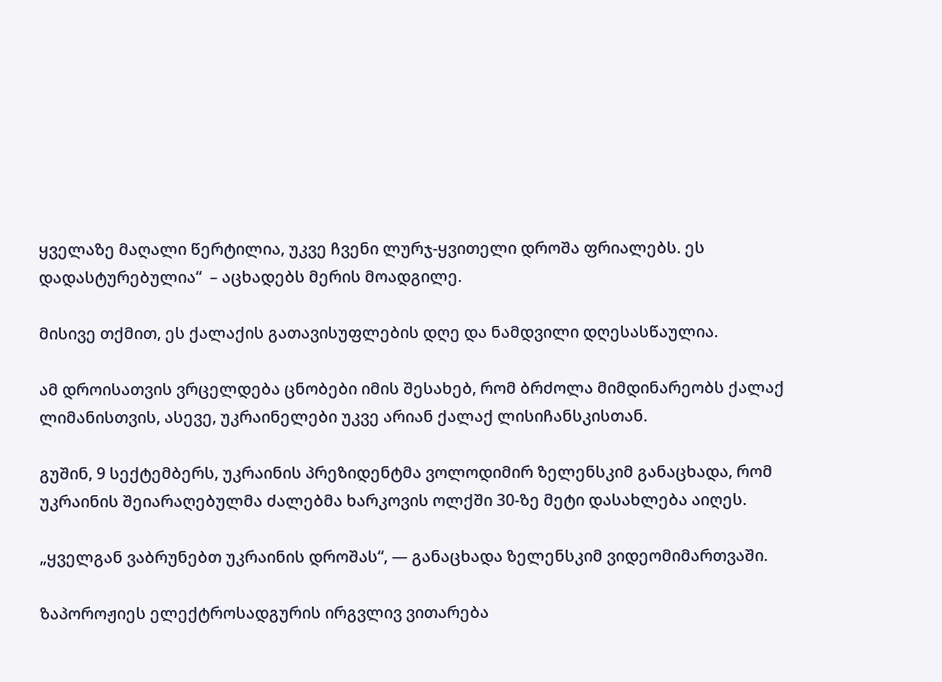ყველაზე მაღალი წერტილია, უკვე ჩვენი ლურჯ-ყვითელი დროშა ფრიალებს. ეს დადასტურებულია“  – აცხადებს მერის მოადგილე.

მისივე თქმით, ეს ქალაქის გათავისუფლების დღე და ნამდვილი დღესასწაულია.

ამ დროისათვის ვრცელდება ცნობები იმის შესახებ, რომ ბრძოლა მიმდინარეობს ქალაქ ლიმანისთვის, ასევე, უკრაინელები უკვე არიან ქალაქ ლისიჩანსკისთან.

გუშინ, 9 სექტემბერს, უკრაინის პრეზიდენტმა ვოლოდიმირ ზელენსკიმ განაცხადა, რომ უკრაინის შეიარაღებულმა ძალებმა ხარკოვის ოლქში 30-ზე მეტი დასახლება აიღეს.

„ყველგან ვაბრუნებთ უკრაინის დროშას“, — განაცხადა ზელენსკიმ ვიდეომიმართვაში.

ზაპოროჟიეს ელექტროსადგურის ირგვლივ ვითარება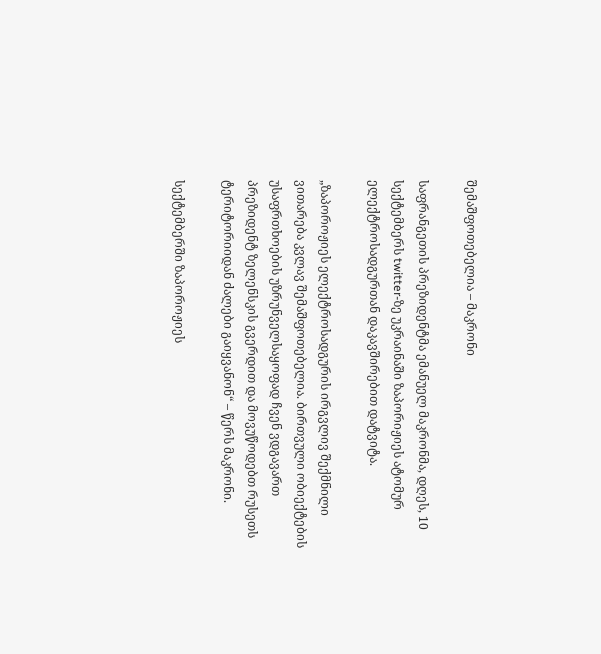შემაშფოთებელია – მაკრონი

საფრანგეთის პრეზიდენტმა ემანუელ მაკრონმა, დღეს, 10 სექტემბერს twitter-ზე უკრაინაში ზაპორიჟიეს ატომურ ელექტროსადგურთან დაკავშირებით დატვიტა.

„ზაპოროჟიეს ელექტროსადგურის ირგვლივ შექმნილი ვითარება კვლავ შემაშფოთებელია. ბირთვული ობიექტების უსაფრთხოების უზრუნველსაყოფად ჩვენ ვდგავართ პრეზიდენტ ზელენსკის გვერდით და მოვუწოდებთ რუსეთს ტერიტორიიდან ძალები გაიყვანონ“ – წერს მაკრონი.

სექტემბერში ზაპოროჟიეს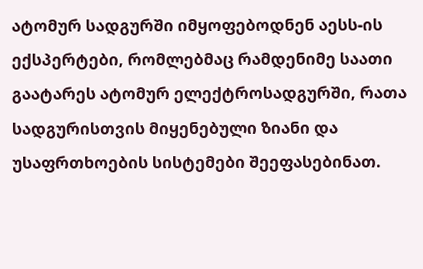ატომურ სადგურში იმყოფებოდნენ აესს-ის ექსპერტები, რომლებმაც რამდენიმე საათი გაატარეს ატომურ ელექტროსადგურში, რათა სადგურისთვის მიყენებული ზიანი და უსაფრთხოების სისტემები შეეფასებინათ.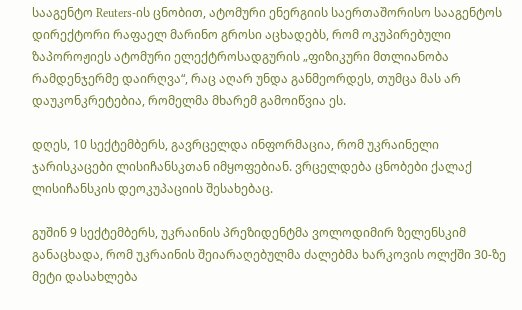სააგენტო Reuters-ის ცნობით, ატომური ენერგიის საერთაშორისო სააგენტოს დირექტორი რაფაელ მარინო გროსი აცხადებს, რომ ოკუპირებული ზაპოროჟიეს ატომური ელექტროსადგურის „ფიზიკური მთლიანობა რამდენჯერმე დაირღვა“, რაც აღარ უნდა განმეორდეს, თუმცა მას არ დაუკონკრეტებია, რომელმა მხარემ გამოიწვია ეს.

დღეს, 10 სექტემბერს, გავრცელდა ინფორმაცია, რომ უკრაინელი ჯარისკაცები ლისიჩანსკთან იმყოფებიან. ვრცელდება ცნობები ქალაქ ლისიჩანსკის დეოკუპაციის შესახებაც.

გუშინ 9 სექტემბერს, უკრაინის პრეზიდენტმა ვოლოდიმირ ზელენსკიმ განაცხადა, რომ უკრაინის შეიარაღებულმა ძალებმა ხარკოვის ოლქში 30-ზე მეტი დასახლება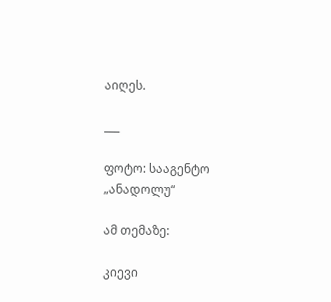აიღეს.

___

ფოტო: სააგენტო „ანადოლუ“

ამ თემაზე:

კიევი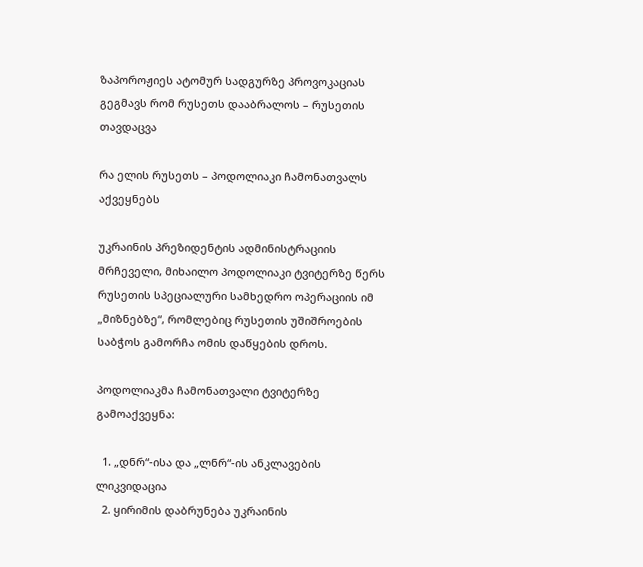ზაპოროჟიეს ატომურ სადგურზე პროვოკაციას გეგმავს რომ რუსეთს დააბრალოს – რუსეთის თავდაცვა

რა ელის რუსეთს – პოდოლიაკი ჩამონათვალს აქვეყნებს

უკრაინის პრეზიდენტის ადმინისტრაციის მრჩეველი, მიხაილო პოდოლიაკი ტვიტერზე წერს რუსეთის სპეციალური სამხედრო ოპერაციის იმ „მიზნებზე“, რომლებიც რუსეთის უშიშროების საბჭოს გამორჩა ომის დაწყების დროს.

პოდოლიაკმა ჩამონათვალი ტვიტერზე გამოაქვეყნა:

  1. „დნრ“-ისა და „ლნრ“-ის ანკლავების ლიკვიდაცია
  2. ყირიმის დაბრუნება უკრაინის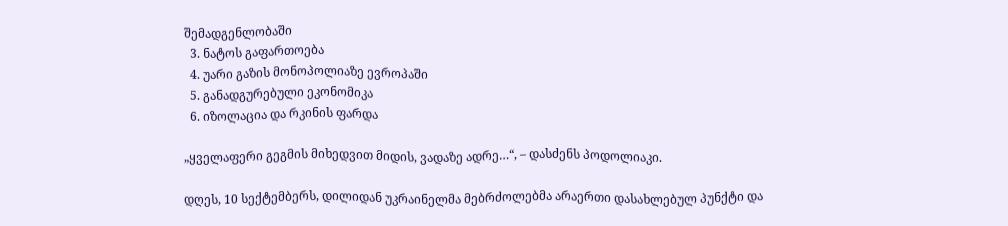შემადგენლობაში
  3. ნატოს გაფართოება
  4. უარი გაზის მონოპოლიაზე ევროპაში
  5. განადგურებული ეკონომიკა
  6. იზოლაცია და რკინის ფარდა

„ყველაფერი გეგმის მიხედვით მიდის, ვადაზე ადრე…“, – დასძენს პოდოლიაკი.

დღეს, 10 სექტემბერს, დილიდან უკრაინელმა მებრძოლებმა არაერთი დასახლებულ პუნქტი და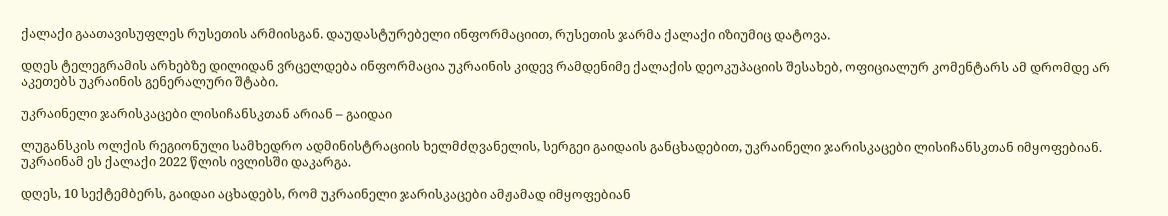ქალაქი გაათავისუფლეს რუსეთის არმიისგან. დაუდასტურებელი ინფორმაციით, რუსეთის ჯარმა ქალაქი იზიუმიც დატოვა.

დღეს ტელეგრამის არხებზე დილიდან ვრცელდება ინფორმაცია უკრაინის კიდევ რამდენიმე ქალაქის დეოკუპაციის შესახებ, ოფიციალურ კომენტარს ამ დრომდე არ აკეთებს უკრაინის გენერალური შტაბი.

უკრაინელი ჯარისკაცები ლისიჩანსკთან არიან – გაიდაი

ლუგანსკის ოლქის რეგიონული სამხედრო ადმინისტრაციის ხელმძღვანელის, სერგეი გაიდაის განცხადებით, უკრაინელი ჯარისკაცები ლისიჩანსკთან იმყოფებიან. უკრაინამ ეს ქალაქი 2022 წლის ივლისში დაკარგა.

დღეს, 10 სექტემბერს, გაიდაი აცხადებს, რომ უკრაინელი ჯარისკაცები ამჟამად იმყოფებიან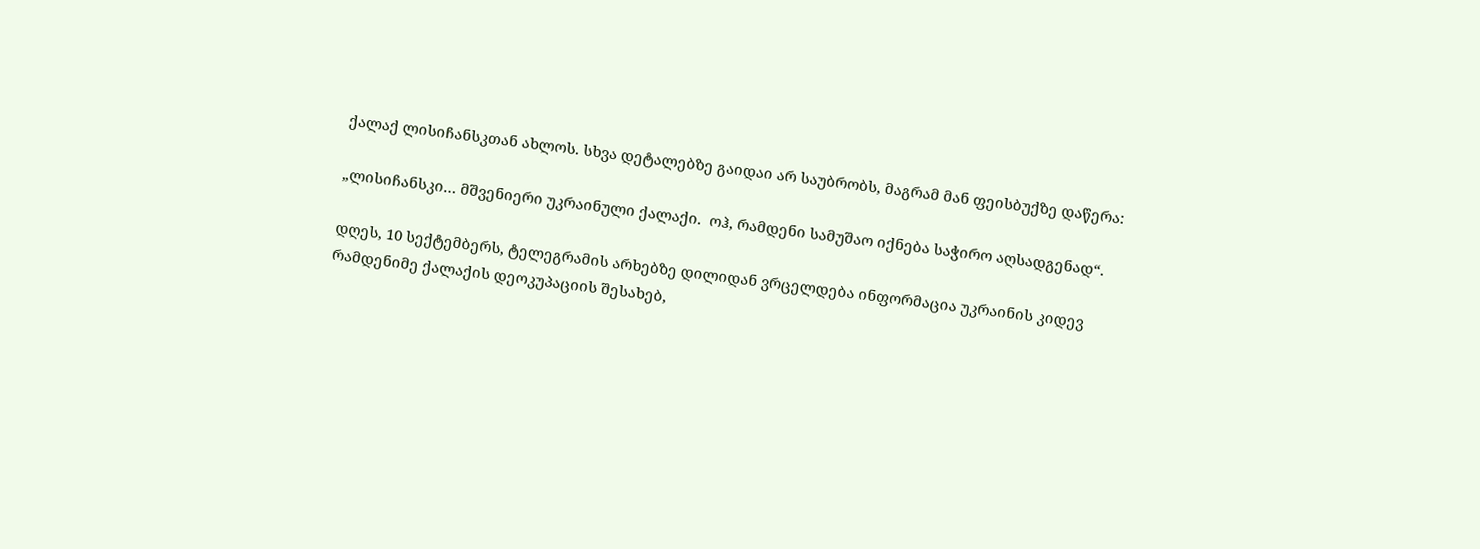ქალაქ ლისიჩანსკთან ახლოს. სხვა დეტალებზე გაიდაი არ საუბრობს, მაგრამ მან ფეისბუქზე დაწერა:

„ლისიჩანსკი… მშვენიერი უკრაინული ქალაქი.  ოჰ, რამდენი სამუშაო იქნება საჭირო აღსადგენად“.

დღეს, 10 სექტემბერს, ტელეგრამის არხებზე დილიდან ვრცელდება ინფორმაცია უკრაინის კიდევ რამდენიმე ქალაქის დეოკუპაციის შესახებ,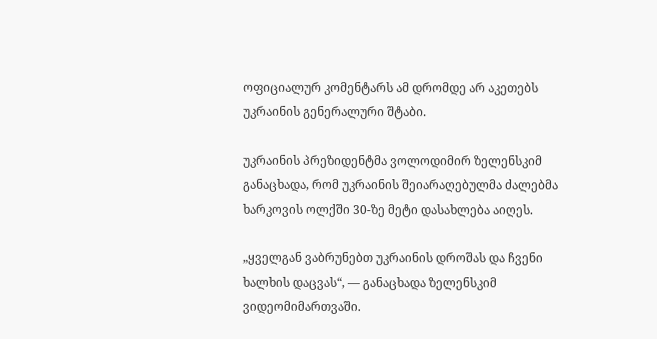ოფიციალურ კომენტარს ამ დრომდე არ აკეთებს უკრაინის გენერალური შტაბი.

უკრაინის პრეზიდენტმა ვოლოდიმირ ზელენსკიმ განაცხადა, რომ უკრაინის შეიარაღებულმა ძალებმა ხარკოვის ოლქში 30-ზე მეტი დასახლება აიღეს.

„ყველგან ვაბრუნებთ უკრაინის დროშას და ჩვენი ხალხის დაცვას“, — განაცხადა ზელენსკიმ ვიდეომიმართვაში.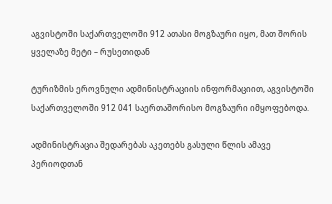აგვისტოში საქართველოში 912 ათასი მოგზაური იყო, მათ შორის ყველაზე მეტი – რუსეთიდან

ტურიზმის ეროვნული ადმინისტრაციის ინფორმაციით, აგვისტოში საქართველოში 912 041 საერთაშორისო მოგზაური იმყოფებოდა.

ადმინისტრაცია შედარებას აკეთებს გასული წლის ამავე პერიოდთან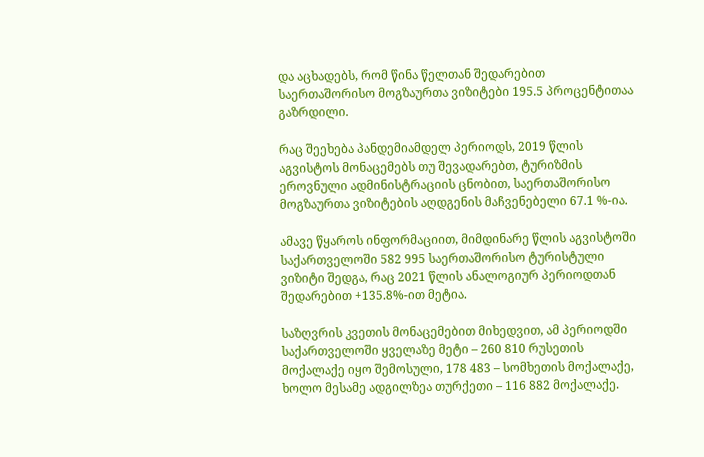და აცხადებს, რომ წინა წელთან შედარებით საერთაშორისო მოგზაურთა ვიზიტები 195.5 პროცენტითაა გაზრდილი.

რაც შეეხება პანდემიამდელ პერიოდს, 2019 წლის აგვისტოს მონაცემებს თუ შევადარებთ, ტურიზმის ეროვნული ადმინისტრაციის ცნობით, საერთაშორისო მოგზაურთა ვიზიტების აღდგენის მაჩვენებელი 67.1 %-ია.

ამავე წყაროს ინფორმაციით, მიმდინარე წლის აგვისტოში საქართველოში 582 995 საერთაშორისო ტურისტული ვიზიტი შედგა, რაც 2021 წლის ანალოგიურ პერიოდთან შედარებით +135.8%-ით მეტია.

საზღვრის კვეთის მონაცემებით მიხედვით, ამ პერიოდში საქართველოში ყველაზე მეტი – 260 810 რუსეთის მოქალაქე იყო შემოსული, 178 483 – სომხეთის მოქალაქე, ხოლო მესამე ადგილზეა თურქეთი – 116 882 მოქალაქე.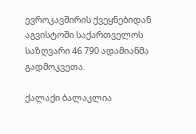ევროკავშირის ქვეყნებიდან აგვისტოში საქართველოს საზღვარი 46 790 ადამიანმა გადმოკვეთა.

ქალაქი ბალაკლია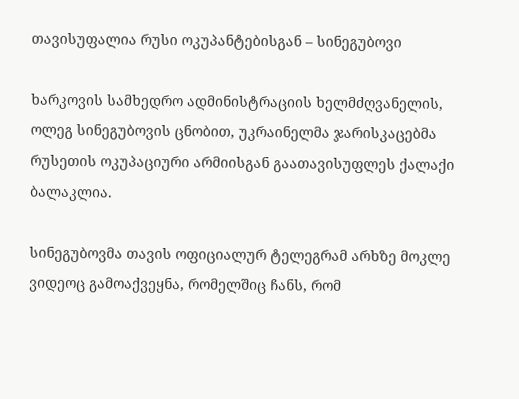თავისუფალია რუსი ოკუპანტებისგან – სინეგუბოვი

ხარკოვის სამხედრო ადმინისტრაციის ხელმძღვანელის, ოლეგ სინეგუბოვის ცნობით, უკრაინელმა ჯარისკაცებმა რუსეთის ოკუპაციური არმიისგან გაათავისუფლეს ქალაქი ბალაკლია.

სინეგუბოვმა თავის ოფიციალურ ტელეგრამ არხზე მოკლე ვიდეოც გამოაქვეყნა, რომელშიც ჩანს, რომ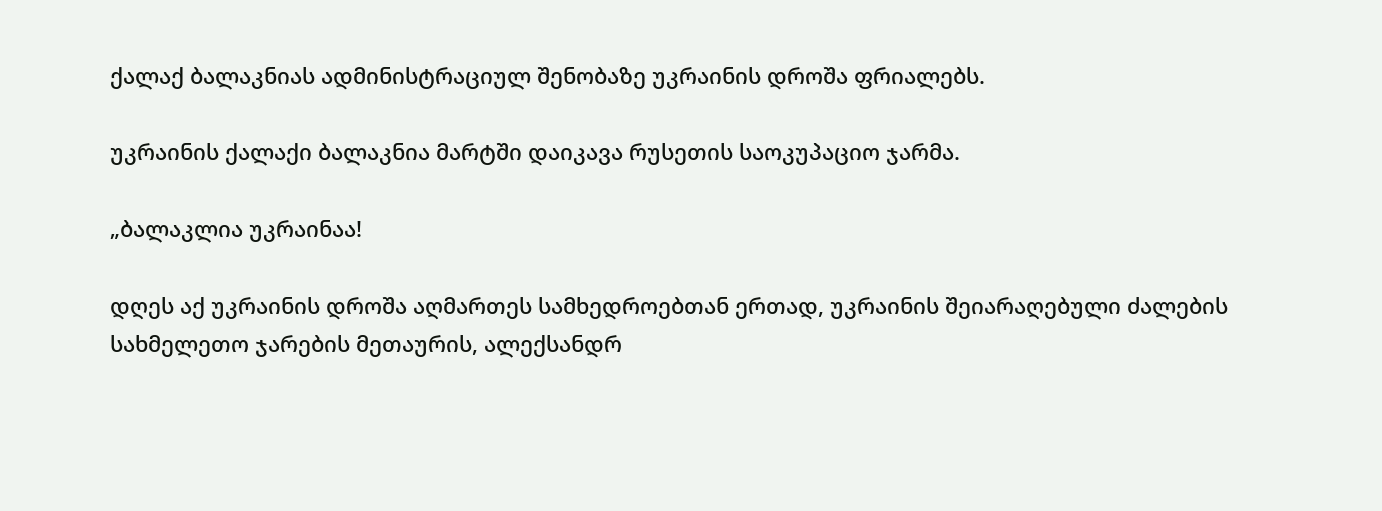ქალაქ ბალაკნიას ადმინისტრაციულ შენობაზე უკრაინის დროშა ფრიალებს.

უკრაინის ქალაქი ბალაკნია მარტში დაიკავა რუსეთის საოკუპაციო ჯარმა.

„ბალაკლია უკრაინაა!

დღეს აქ უკრაინის დროშა აღმართეს სამხედროებთან ერთად, უკრაინის შეიარაღებული ძალების სახმელეთო ჯარების მეთაურის, ალექსანდრ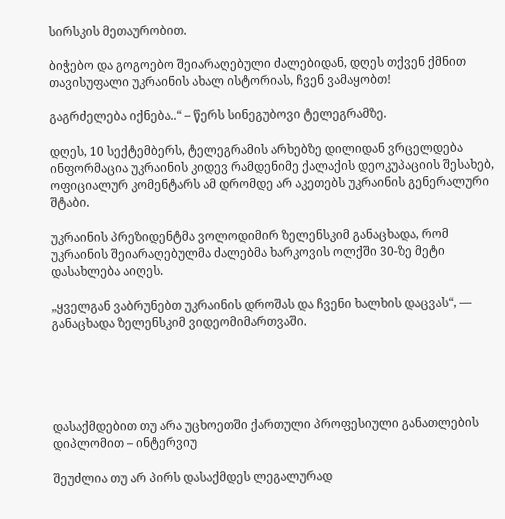სირსკის მეთაურობით.

ბიჭებო და გოგოებო შეიარაღებული ძალებიდან, დღეს თქვენ ქმნით თავისუფალი უკრაინის ახალ ისტორიას, ჩვენ ვამაყობთ!

გაგრძელება იქნება..“ – წერს სინეგუბოვი ტელეგრამზე.

დღეს, 10 სექტემბერს, ტელეგრამის არხებზე დილიდან ვრცელდება ინფორმაცია უკრაინის კიდევ რამდენიმე ქალაქის დეოკუპაციის შესახებ, ოფიციალურ კომენტარს ამ დრომდე არ აკეთებს უკრაინის გენერალური შტაბი.

უკრაინის პრეზიდენტმა ვოლოდიმირ ზელენსკიმ განაცხადა, რომ უკრაინის შეიარაღებულმა ძალებმა ხარკოვის ოლქში 30-ზე მეტი დასახლება აიღეს.

„ყველგან ვაბრუნებთ უკრაინის დროშას და ჩვენი ხალხის დაცვას“, — განაცხადა ზელენსკიმ ვიდეომიმართვაში.





დასაქმდებით თუ არა უცხოეთში ქართული პროფესიული განათლების დიპლომით – ინტერვიუ

შეუძლია თუ არ პირს დასაქმდეს ლეგალურად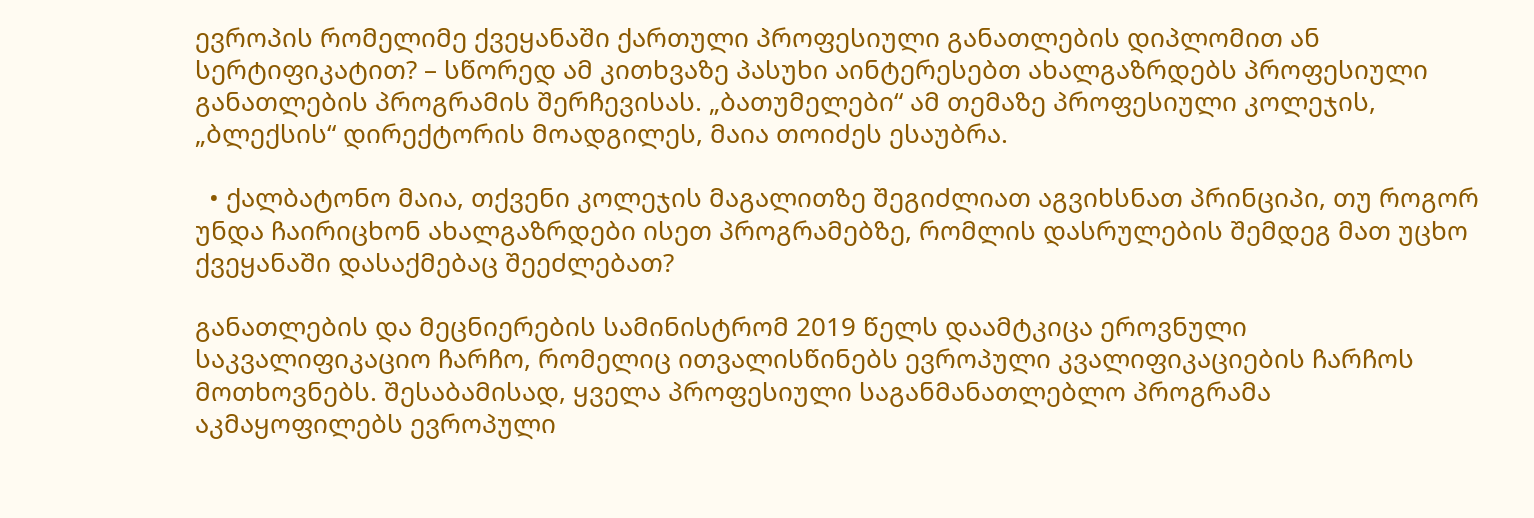ევროპის რომელიმე ქვეყანაში ქართული პროფესიული განათლების დიპლომით ან სერტიფიკატით? – სწორედ ამ კითხვაზე პასუხი აინტერესებთ ახალგაზრდებს პროფესიული განათლების პროგრამის შერჩევისას. „ბათუმელები“ ამ თემაზე პროფესიული კოლეჯის, „ბლექსის“ დირექტორის მოადგილეს, მაია თოიძეს ესაუბრა.

  • ქალბატონო მაია, თქვენი კოლეჯის მაგალითზე შეგიძლიათ აგვიხსნათ პრინციპი, თუ როგორ უნდა ჩაირიცხონ ახალგაზრდები ისეთ პროგრამებზე, რომლის დასრულების შემდეგ მათ უცხო ქვეყანაში დასაქმებაც შეეძლებათ?

განათლების და მეცნიერების სამინისტრომ 2019 წელს დაამტკიცა ეროვნული საკვალიფიკაციო ჩარჩო, რომელიც ითვალისწინებს ევროპული კვალიფიკაციების ჩარჩოს მოთხოვნებს. შესაბამისად, ყველა პროფესიული საგანმანათლებლო პროგრამა აკმაყოფილებს ევროპული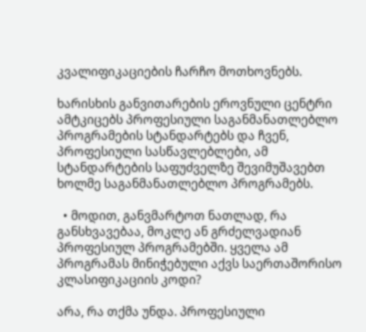კვალიფიკაციების ჩარჩო მოთხოვნებს.

ხარისხის განვითარების ეროვნული ცენტრი ამტკიცებს პროფესიული საგანმანათლებლო პროგრამების სტანდარტებს და ჩვენ, პროფესიული სასწავლებლები, ამ სტანდარტების საფუძველზე შევიმუშავებთ ხოლმე საგანმანათლებლო პროგრამებს.

  • მოდით, განვმარტოთ ნათლად, რა განსხვავებაა, მოკლე ან გრძელვადიან პროფესიულ პროგრამებში. ყველა ამ პროგრამას მინიჭებული აქვს საერთაშორისო კლასიფიკაციის კოდი?

არა, რა თქმა უნდა. პროფესიული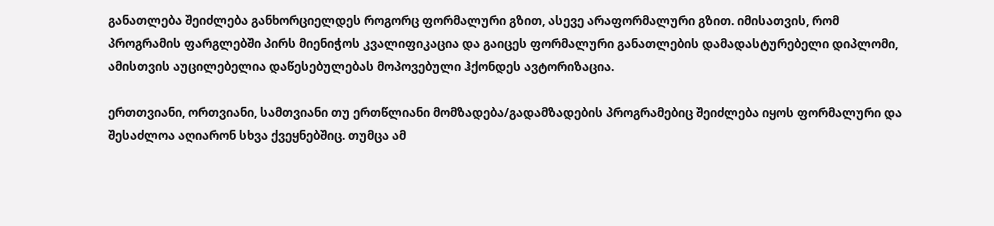განათლება შეიძლება განხორციელდეს როგორც ფორმალური გზით, ასევე არაფორმალური გზით. იმისათვის, რომ პროგრამის ფარგლებში პირს მიენიჭოს კვალიფიკაცია და გაიცეს ფორმალური განათლების დამადასტურებელი დიპლომი, ამისთვის აუცილებელია დაწესებულებას მოპოვებული ჰქონდეს ავტორიზაცია.

ერთთვიანი, ორთვიანი, სამთვიანი თუ ერთწლიანი მომზადება/გადამზადების პროგრამებიც შეიძლება იყოს ფორმალური და შესაძლოა აღიარონ სხვა ქვეყნებშიც. თუმცა ამ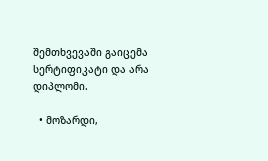შემთხვევაში გაიცემა სერტიფიკატი და არა დიპლომი.

  • მოზარდი,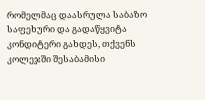რომელმაც დაასრულა საბაზო საფეხური და გადაწყვიტა კონდიტერი გახდეს, თქვენს კოლეჯში შესაბამისი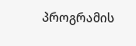პროგრამის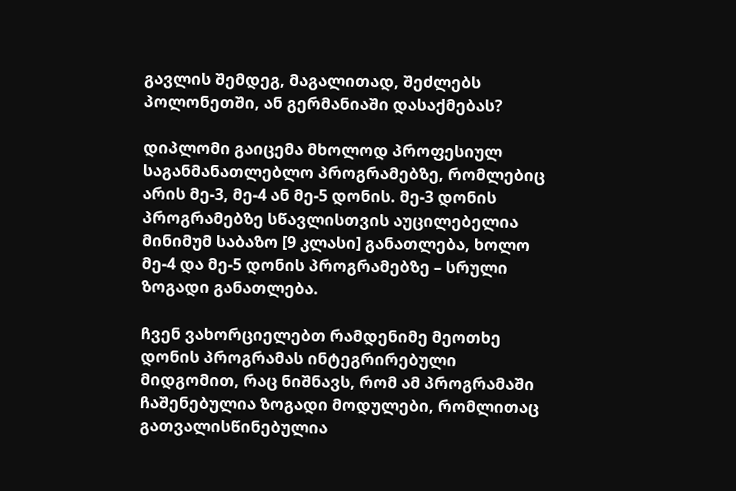გავლის შემდეგ, მაგალითად, შეძლებს პოლონეთში, ან გერმანიაში დასაქმებას?

დიპლომი გაიცემა მხოლოდ პროფესიულ საგანმანათლებლო პროგრამებზე, რომლებიც არის მე-3, მე-4 ან მე-5 დონის. მე-3 დონის პროგრამებზე სწავლისთვის აუცილებელია მინიმუმ საბაზო [9 კლასი] განათლება, ხოლო მე-4 და მე-5 დონის პროგრამებზე – სრული ზოგადი განათლება.

ჩვენ ვახორციელებთ რამდენიმე მეოთხე დონის პროგრამას ინტეგრირებული მიდგომით, რაც ნიშნავს, რომ ამ პროგრამაში ჩაშენებულია ზოგადი მოდულები, რომლითაც გათვალისწინებულია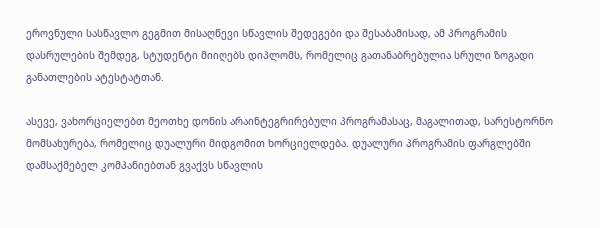ეროვნული სასწავლო გეგმით მისაღწევი სწავლის შედეგები და შესაბამისად, ამ პროგრამის დასრულების შემდეგ, სტუდენტი მიიღებს დიპლომს, რომელიც გათანაბრებულია სრული ზოგადი განათლების ატესტატთან.

ასევე, ვახორციელებთ მეოთხე დონის არაინტეგრირებული პროგრამასაც, მაგალითად, სარესტორნო მომსახურება, რომელიც დუალური მიდგომით ხორციელდება. დუალური პროგრამის ფარგლებში დამსაქმებელ კომპანიებთან გვაქვს სწავლის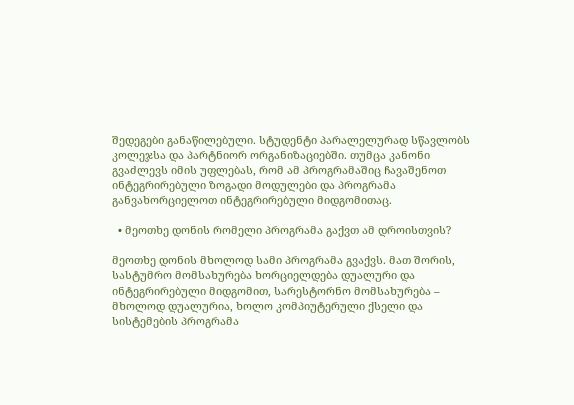შედეგები განაწილებული. სტუდენტი პარალელურად სწავლობს კოლეჯსა და პარტნიორ ორგანიზაციებში. თუმცა კანონი გვაძლევს იმის უფლებას, რომ ამ პროგრამაშიც ჩავაშენოთ ინტეგრირებული ზოგადი მოდულები და პროგრამა განვახორციელოთ ინტეგრირებული მიდგომითაც.

  • მეოთხე დონის რომელი პროგრამა გაქვთ ამ დროისთვის?

მეოთხე დონის მხოლოდ სამი პროგრამა გვაქვს. მათ შორის, სასტუმრო მომსახურება ხორციელდება დუალური და ინტეგრირებული მიდგომით, სარესტორნო მომსახურება – მხოლოდ დუალურია, ხოლო კომპიუტერული ქსელი და სისტემების პროგრამა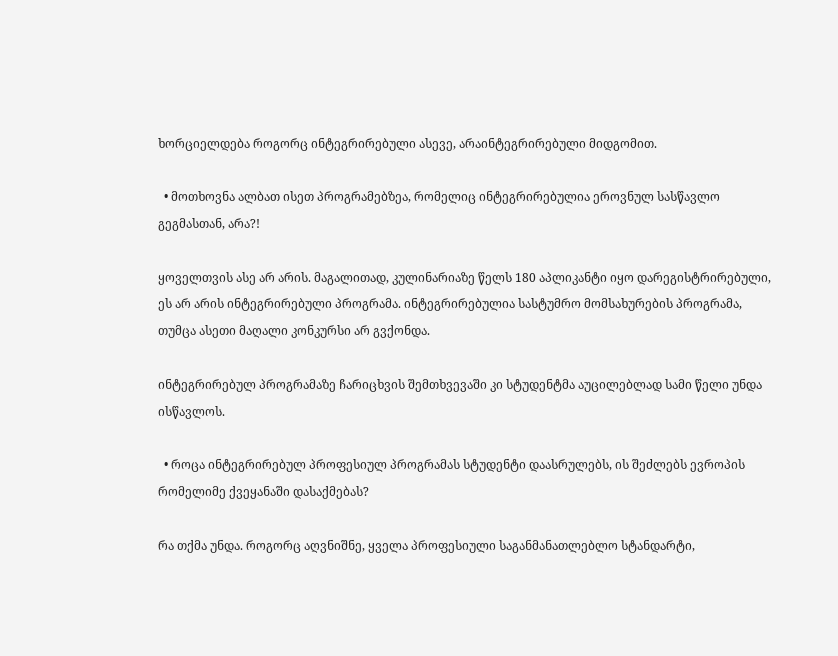ხორციელდება როგორც ინტეგრირებული ასევე, არაინტეგრირებული მიდგომით.

  • მოთხოვნა ალბათ ისეთ პროგრამებზეა, რომელიც ინტეგრირებულია ეროვნულ სასწავლო გეგმასთან, არა?!

ყოველთვის ასე არ არის. მაგალითად, კულინარიაზე წელს 180 აპლიკანტი იყო დარეგისტრირებული, ეს არ არის ინტეგრირებული პროგრამა. ინტეგრირებულია სასტუმრო მომსახურების პროგრამა, თუმცა ასეთი მაღალი კონკურსი არ გვქონდა.

ინტეგრირებულ პროგრამაზე ჩარიცხვის შემთხვევაში კი სტუდენტმა აუცილებლად სამი წელი უნდა ისწავლოს.

  • როცა ინტეგრირებულ პროფესიულ პროგრამას სტუდენტი დაასრულებს, ის შეძლებს ევროპის რომელიმე ქვეყანაში დასაქმებას?

რა თქმა უნდა. როგორც აღვნიშნე, ყველა პროფესიული საგანმანათლებლო სტანდარტი,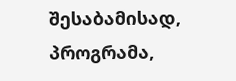შესაბამისად, პროგრამა,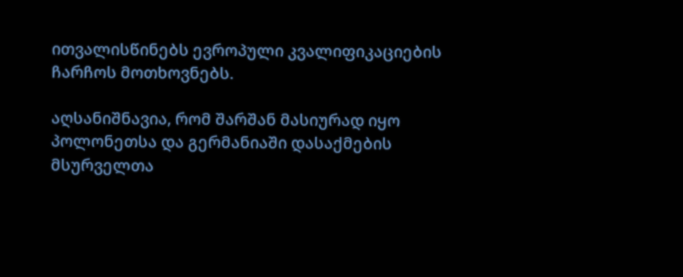ითვალისწინებს ევროპული კვალიფიკაციების ჩარჩოს მოთხოვნებს.

აღსანიშნავია, რომ შარშან მასიურად იყო პოლონეთსა და გერმანიაში დასაქმების მსურველთა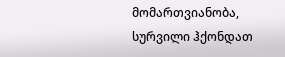მომართვიანობა, სურვილი ჰქონდათ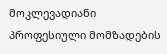მოკლევადიანი პროფესიული მომზადების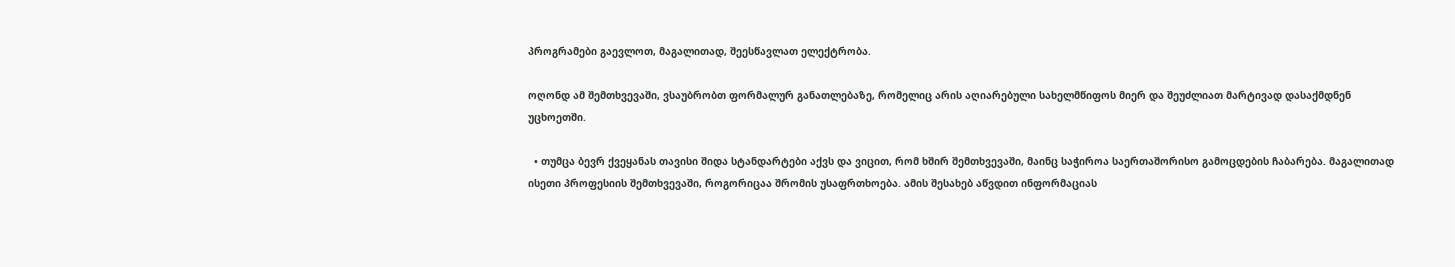პროგრამები გაევლოთ, მაგალითად, შეესწავლათ ელექტრობა.

ოღონდ ამ შემთხვევაში, ვსაუბრობთ ფორმალურ განათლებაზე, რომელიც არის აღიარებული სახელმწიფოს მიერ და შეუძლიათ მარტივად დასაქმდნენ უცხოეთში.

  • თუმცა ბევრ ქვეყანას თავისი შიდა სტანდარტები აქვს და ვიცით, რომ ხშირ შემთხვევაში, მაინც საჭიროა საერთაშორისო გამოცდების ჩაბარება. მაგალითად ისეთი პროფესიის შემთხვევაში, როგორიცაა შრომის უსაფრთხოება. ამის შესახებ აწვდით ინფორმაციას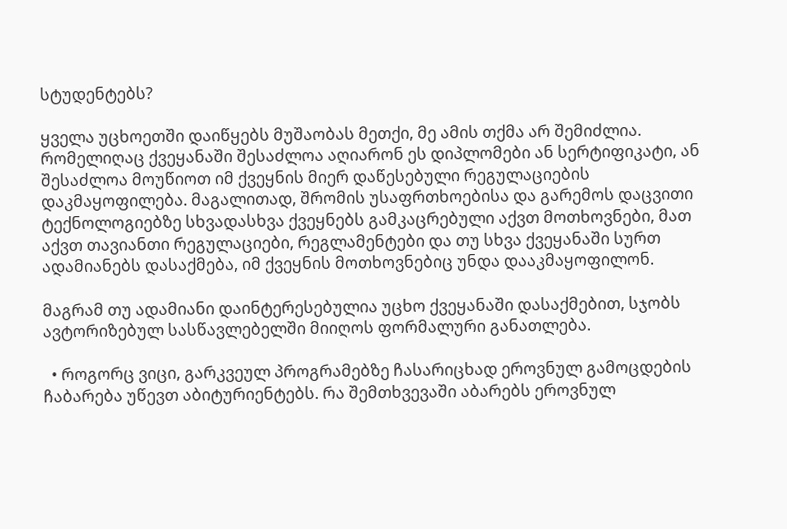სტუდენტებს?

ყველა უცხოეთში დაიწყებს მუშაობას მეთქი, მე ამის თქმა არ შემიძლია. რომელიღაც ქვეყანაში შესაძლოა აღიარონ ეს დიპლომები ან სერტიფიკატი, ან შესაძლოა მოუწიოთ იმ ქვეყნის მიერ დაწესებული რეგულაციების დაკმაყოფილება. მაგალითად, შრომის უსაფრთხოებისა და გარემოს დაცვითი ტექნოლოგიებზე სხვადასხვა ქვეყნებს გამკაცრებული აქვთ მოთხოვნები, მათ აქვთ თავიანთი რეგულაციები, რეგლამენტები და თუ სხვა ქვეყანაში სურთ ადამიანებს დასაქმება, იმ ქვეყნის მოთხოვნებიც უნდა დააკმაყოფილონ.

მაგრამ თუ ადამიანი დაინტერესებულია უცხო ქვეყანაში დასაქმებით, სჯობს ავტორიზებულ სასწავლებელში მიიღოს ფორმალური განათლება.

  • როგორც ვიცი, გარკვეულ პროგრამებზე ჩასარიცხად ეროვნულ გამოცდების ჩაბარება უწევთ აბიტურიენტებს. რა შემთხვევაში აბარებს ეროვნულ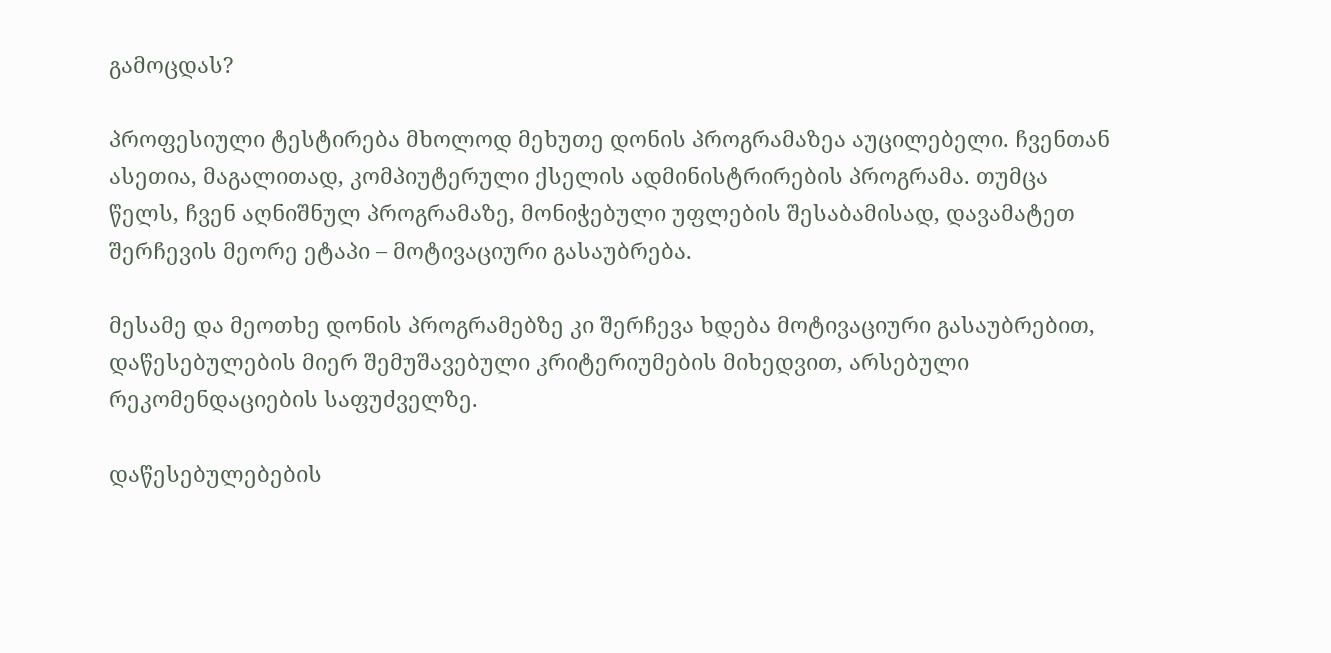გამოცდას?

პროფესიული ტესტირება მხოლოდ მეხუთე დონის პროგრამაზეა აუცილებელი. ჩვენთან ასეთია, მაგალითად, კომპიუტერული ქსელის ადმინისტრირების პროგრამა. თუმცა წელს, ჩვენ აღნიშნულ პროგრამაზე, მონიჭებული უფლების შესაბამისად, დავამატეთ შერჩევის მეორე ეტაპი – მოტივაციური გასაუბრება.

მესამე და მეოთხე დონის პროგრამებზე კი შერჩევა ხდება მოტივაციური გასაუბრებით, დაწესებულების მიერ შემუშავებული კრიტერიუმების მიხედვით, არსებული რეკომენდაციების საფუძველზე.

დაწესებულებების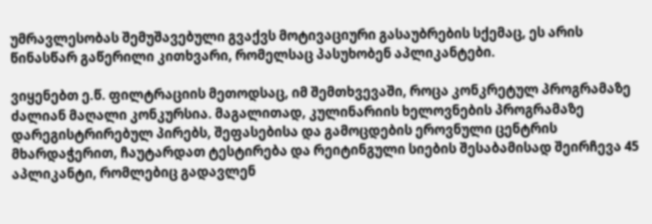უმრავლესობას შემუშავებული გვაქვს მოტივაციური გასაუბრების სქემაც, ეს არის წინასწარ გაწერილი კითხვარი, რომელსაც პასუხობენ აპლიკანტები.

ვიყენებთ ე.წ. ფილტრაციის მეთოდსაც, იმ შემთხვევაში, როცა კონკრეტულ პროგრამაზე ძალიან მაღალი კონკურსია. მაგალითად, კულინარიის ხელოვნების პროგრამაზე დარეგისტრირებულ პირებს, შეფასებისა და გამოცდების ეროვნული ცენტრის მხარდაჭერით, ჩაუტარდათ ტესტირება და რეიტინგული სიების შესაბამისად შეირჩევა 45 აპლიკანტი, რომლებიც გადავლენ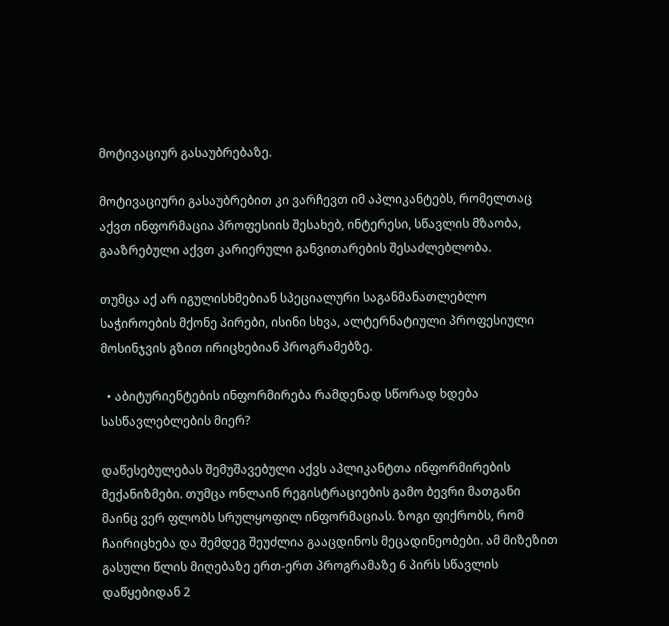მოტივაციურ გასაუბრებაზე.

მოტივაციური გასაუბრებით კი ვარჩევთ იმ აპლიკანტებს, რომელთაც აქვთ ინფორმაცია პროფესიის შესახებ, ინტერესი, სწავლის მზაობა, გააზრებული აქვთ კარიერული განვითარების შესაძლებლობა.

თუმცა აქ არ იგულისხმებიან სპეციალური საგანმანათლებლო საჭიროების მქონე პირები, ისინი სხვა, ალტერნატიული პროფესიული მოსინჯვის გზით ირიცხებიან პროგრამებზე.

  • აბიტურიენტების ინფორმირება რამდენად სწორად ხდება სასწავლებლების მიერ?

დაწესებულებას შემუშავებული აქვს აპლიკანტთა ინფორმირების მექანიზმები. თუმცა ონლაინ რეგისტრაციების გამო ბევრი მათგანი მაინც ვერ ფლობს სრულყოფილ ინფორმაციას. ზოგი ფიქრობს, რომ ჩაირიცხება და შემდეგ შეუძლია გააცდინოს მეცადინეობები. ამ მიზეზით გასული წლის მიღებაზე ერთ-ერთ პროგრამაზე 6 პირს სწავლის დაწყებიდან 2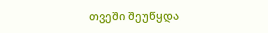თვეში შეუწყდა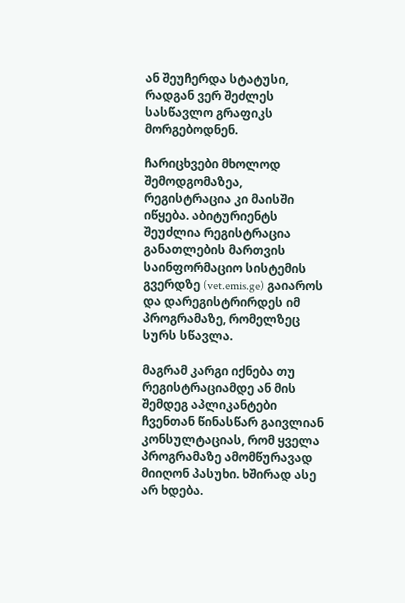ან შეუჩერდა სტატუსი, რადგან ვერ შეძლეს სასწავლო გრაფიკს მორგებოდნენ.

ჩარიცხვები მხოლოდ შემოდგომაზეა, რეგისტრაცია კი მაისში იწყება. აბიტურიენტს შეუძლია რეგისტრაცია განათლების მართვის საინფორმაციო სისტემის გვერდზე (vet.emis.ge) გაიაროს და დარეგისტრირდეს იმ პროგრამაზე, რომელზეც სურს სწავლა.

მაგრამ კარგი იქნება თუ რეგისტრაციამდე ან მის შემდეგ აპლიკანტები ჩვენთან წინასწარ გაივლიან კონსულტაციას, რომ ყველა პროგრამაზე ამომწურავად მიიღონ პასუხი. ხშირად ასე არ ხდება.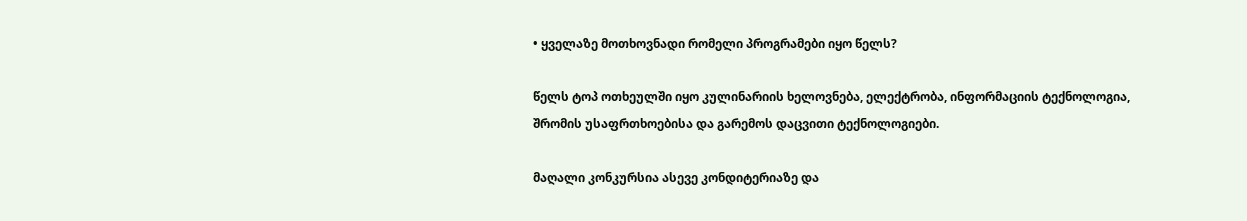• ყველაზე მოთხოვნადი რომელი პროგრამები იყო წელს?

წელს ტოპ ოთხეულში იყო კულინარიის ხელოვნება, ელექტრობა, ინფორმაციის ტექნოლოგია, შრომის უსაფრთხოებისა და გარემოს დაცვითი ტექნოლოგიები.

მაღალი კონკურსია ასევე კონდიტერიაზე და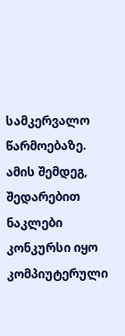სამკერვალო წარმოებაზე. ამის შემდეგ, შედარებით ნაკლები კონკურსი იყო კომპიუტერული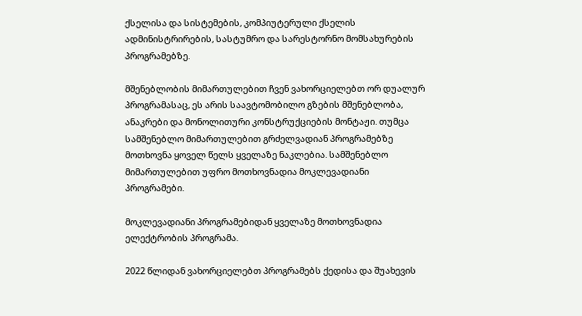ქსელისა და სისტემების, კომპიუტერული ქსელის ადმინისტრირების, სასტუმრო და სარესტორნო მომსახურების პროგრამებზე.

მშენებლობის მიმართულებით ჩვენ ვახორციელებთ ორ დუალურ პროგრამასაც, ეს არის საავტომობილო გზების მშენებლობა, ანაკრები და მონოლითური კონსტრუქციების მონტაჟი. თუმცა სამშენებლო მიმართულებით გრძელვადიან პროგრამებზე მოთხოვნა ყოველ წელს ყველაზე ნაკლებია. სამშენებლო მიმართულებით უფრო მოთხოვნადია მოკლევადიანი პროგრამები.

მოკლევადიანი პროგრამებიდან ყველაზე მოთხოვნადია ელექტრობის პროგრამა.

2022 წლიდან ვახორციელებთ პროგრამებს ქედისა და შუახევის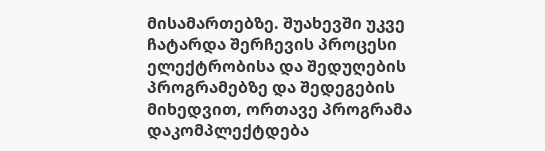მისამართებზე. შუახევში უკვე ჩატარდა შერჩევის პროცესი ელექტრობისა და შედუღების პროგრამებზე და შედეგების მიხედვით, ორთავე პროგრამა დაკომპლექტდება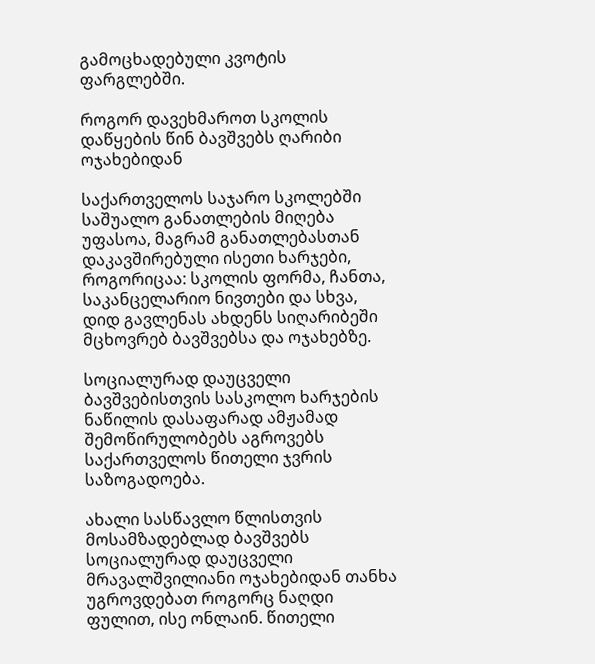გამოცხადებული კვოტის ფარგლებში.

როგორ დავეხმაროთ სკოლის დაწყების წინ ბავშვებს ღარიბი ოჯახებიდან

საქართველოს საჯარო სკოლებში საშუალო განათლების მიღება უფასოა, მაგრამ განათლებასთან დაკავშირებული ისეთი ხარჯები, როგორიცაა: სკოლის ფორმა, ჩანთა, საკანცელარიო ნივთები და სხვა, დიდ გავლენას ახდენს სიღარიბეში მცხოვრებ ბავშვებსა და ოჯახებზე.

სოციალურად დაუცველი ბავშვებისთვის სასკოლო ხარჯების ნაწილის დასაფარად ამჟამად შემოწირულობებს აგროვებს საქართველოს წითელი ჯვრის საზოგადოება.

ახალი სასწავლო წლისთვის მოსამზადებლად ბავშვებს სოციალურად დაუცველი მრავალშვილიანი ოჯახებიდან თანხა უგროვდებათ როგორც ნაღდი ფულით, ისე ონლაინ. წითელი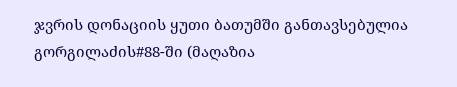ჯვრის დონაციის ყუთი ბათუმში განთავსებულია გორგილაძის#88-ში (მაღაზია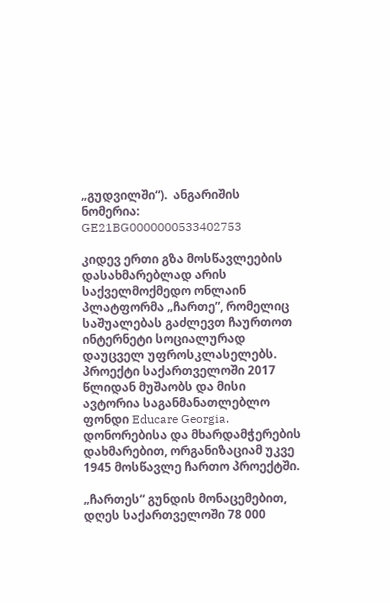„გუდვილში“).  ანგარიშის ნომერია: GE21BG0000000533402753

კიდევ ერთი გზა მოსწავლეების დასახმარებლად არის საქველმოქმედო ონლაინ პლატფორმა „ჩართე”, რომელიც საშუალებას გაძლევთ ჩაურთოთ ინტერნეტი სოციალურად დაუცველ უფროსკლასელებს. პროექტი საქართველოში 2017 წლიდან მუშაობს და მისი ავტორია საგანმანათლებლო ფონდი Educare Georgia. დონორებისა და მხარდამჭერების დახმარებით, ორგანიზაციამ უკვე 1945 მოსწავლე ჩართო პროექტში.

„ჩართეს“ გუნდის მონაცემებით, დღეს საქართველოში 78 000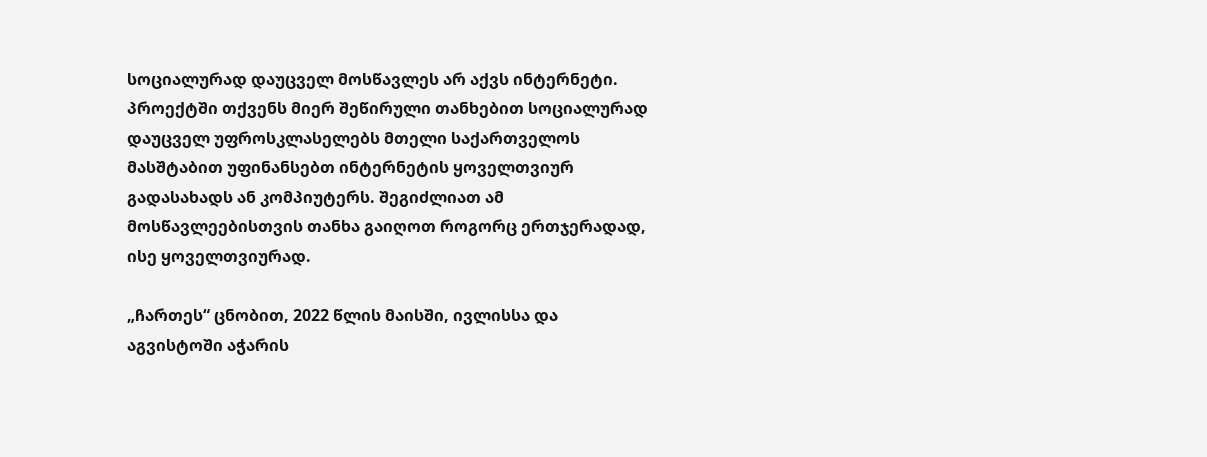სოციალურად დაუცველ მოსწავლეს არ აქვს ინტერნეტი. პროექტში თქვენს მიერ შეწირული თანხებით სოციალურად დაუცველ უფროსკლასელებს მთელი საქართველოს მასშტაბით უფინანსებთ ინტერნეტის ყოველთვიურ გადასახადს ან კომპიუტერს. შეგიძლიათ ამ მოსწავლეებისთვის თანხა გაიღოთ როგორც ერთჯერადად, ისე ყოველთვიურად.

„ჩართეს“ ცნობით, 2022 წლის მაისში, ივლისსა და აგვისტოში აჭარის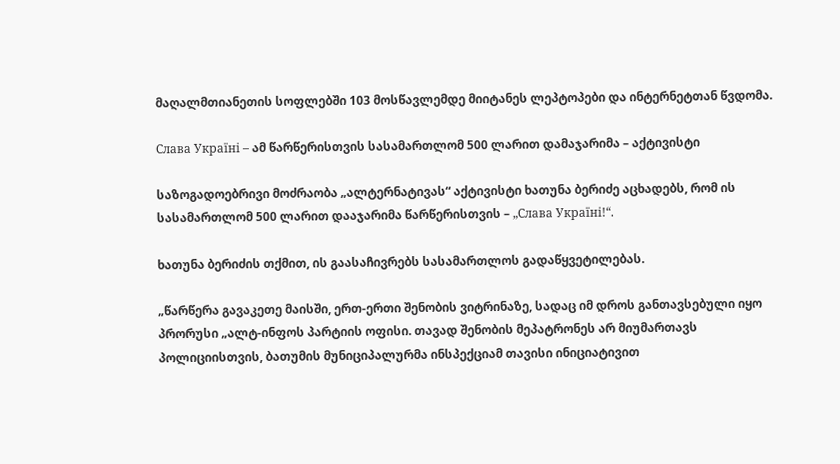მაღალმთიანეთის სოფლებში 103 მოსწავლემდე მიიტანეს ლეპტოპები და ინტერნეტთან წვდომა.

Слава Україні – ამ წარწერისთვის სასამართლომ 500 ლარით დამაჯარიმა – აქტივისტი

საზოგადოებრივი მოძრაობა „ალტერნატივას“ აქტივისტი ხათუნა ბერიძე აცხადებს, რომ ის სასამართლომ 500 ლარით დააჯარიმა წარწერისთვის – „Слава Україні!“.

ხათუნა ბერიძის თქმით, ის გაასაჩივრებს სასამართლოს გადაწყვეტილებას.

„წარწერა გავაკეთე მაისში, ერთ-ერთი შენობის ვიტრინაზე, სადაც იმ დროს განთავსებული იყო პრორუსი „ალტ-ინფოს პარტიის ოფისი. თავად შენობის მეპატრონეს არ მიუმართავს პოლიციისთვის, ბათუმის მუნიციპალურმა ინსპექციამ თავისი ინიციატივით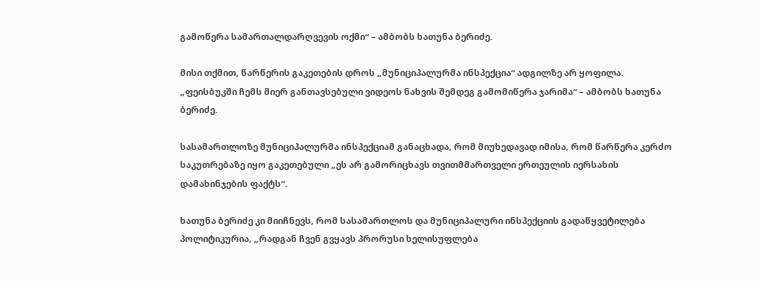გამოწერა სამართალდარღვევის ოქმი“ – ამბობს ხათუნა ბერიძე.

მისი თქმით, წარწერის გაკეთების დროს „მუნიციპალურმა ინსპექცია“ ადგილზე არ ყოფილა. „ფეისბუკში ჩემს მიერ განთავსებული ვიდეოს ნახვის შემდეგ გამომიწერა ჯარიმა“ – ამბობს ხათუნა ბერიძე.

სასამართლოზე მუნიციპალურმა ინსპექციამ განაცხადა, რომ მიუხედავად იმისა, რომ წარწერა კერძო საკუთრებაზე იყო გაკეთებული „ეს არ გამორიცხავს თვითმმართველი ერთეულის იერსახის დამახინჯების ფაქტს“.

ხათუნა ბერიძე კი მიიჩნევს, რომ სასამართლოს და მუნიციპალური ინსპექციის გადაწყვეტილება პოლიტიკურია, „რადგან ჩვენ გვყავს პრორუსი ხელისუფლება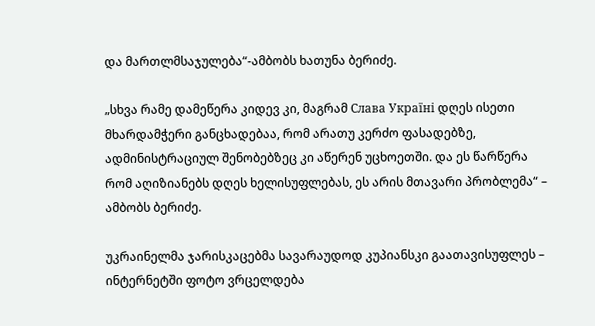და მართლმსაჯულება“-ამბობს ხათუნა ბერიძე.

„სხვა რამე დამეწერა კიდევ კი, მაგრამ Слава Україні დღეს ისეთი მხარდამჭერი განცხადებაა, რომ არათუ კერძო ფასადებზე, ადმინისტრაციულ შენობებზეც კი აწერენ უცხოეთში. და ეს წარწერა რომ აღიზიანებს დღეს ხელისუფლებას, ეს არის მთავარი პრობლემა“ – ამბობს ბერიძე.

უკრაინელმა ჯარისკაცებმა სავარაუდოდ კუპიანსკი გაათავისუფლეს – ინტერნეტში ფოტო ვრცელდება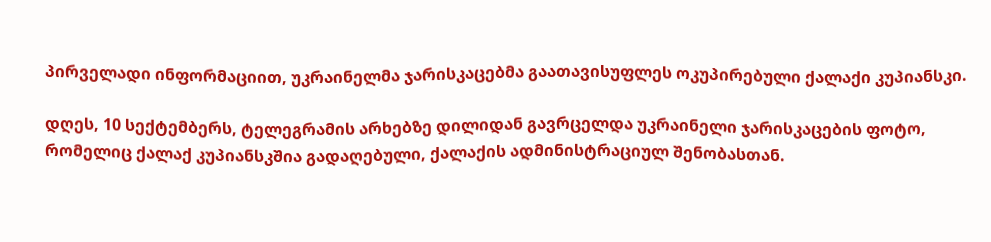პირველადი ინფორმაციით, უკრაინელმა ჯარისკაცებმა გაათავისუფლეს ოკუპირებული ქალაქი კუპიანსკი.

დღეს, 10 სექტემბერს, ტელეგრამის არხებზე დილიდან გავრცელდა უკრაინელი ჯარისკაცების ფოტო, რომელიც ქალაქ კუპიანსკშია გადაღებული, ქალაქის ადმინისტრაციულ შენობასთან.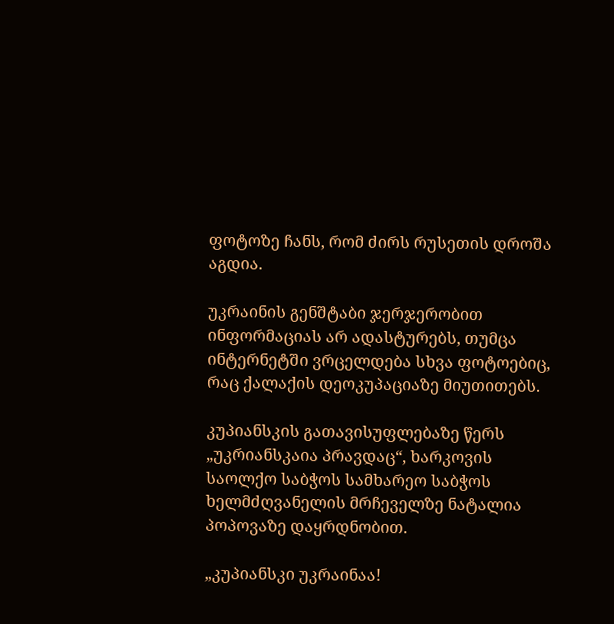ფოტოზე ჩანს, რომ ძირს რუსეთის დროშა აგდია.

უკრაინის გენშტაბი ჯერჯერობით ინფორმაციას არ ადასტურებს, თუმცა ინტერნეტში ვრცელდება სხვა ფოტოებიც, რაც ქალაქის დეოკუპაციაზე მიუთითებს.

კუპიანსკის გათავისუფლებაზე წერს „უკრიანსკაია პრავდაც“, ხარკოვის საოლქო საბჭოს სამხარეო საბჭოს ხელმძღვანელის მრჩეველზე ნატალია პოპოვაზე დაყრდნობით.

„კუპიანსკი უკრაინაა!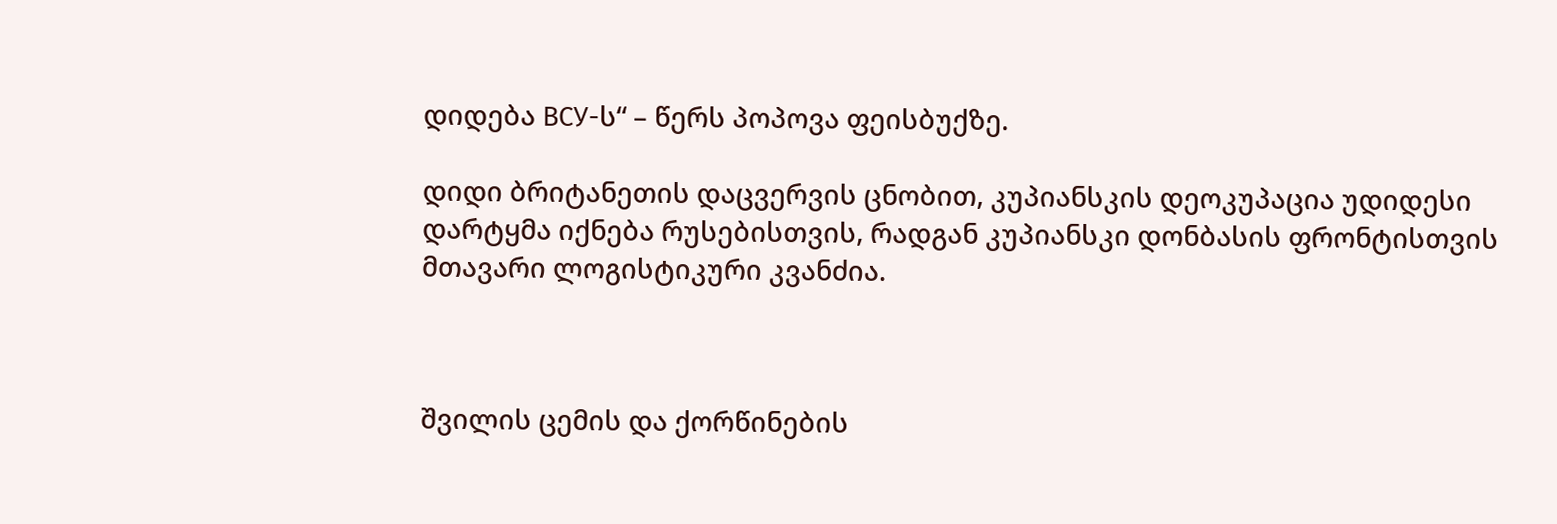დიდება ВСУ-ს“ – წერს პოპოვა ფეისბუქზე.

დიდი ბრიტანეთის დაცვერვის ცნობით, კუპიანსკის დეოკუპაცია უდიდესი დარტყმა იქნება რუსებისთვის, რადგან კუპიანსკი დონბასის ფრონტისთვის მთავარი ლოგისტიკური კვანძია.



შვილის ცემის და ქორწინების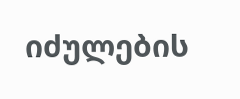იძულების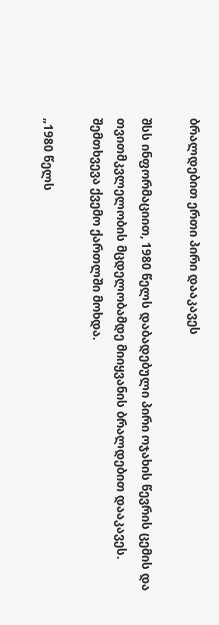ბრალდებით ერთი პირი დააკავეს

შსს ინფორმაციით, 1980 წელს დაბადებული პირი ოჯახის წევრის ცემის და თვითმკვლელობის მცდელობამდე მიიყვანის ბრალდებით დააკავეს. შემთხვევა ქვემო ქართლში მოხდა.

„1980 წელს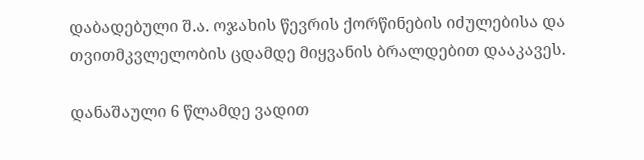დაბადებული შ.ა. ოჯახის წევრის ქორწინების იძულებისა და თვითმკვლელობის ცდამდე მიყვანის ბრალდებით დააკავეს.

დანაშაული 6 წლამდე ვადით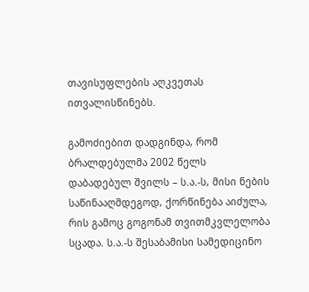თავისუფლების აღკვეთას ითვალისწინებს.

გამოძიებით დადგინდა, რომ ბრალდებულმა 2002 წელს დაბადებულ შვილს – ს.ა.-ს, მისი ნების საწინააღმდეგოდ, ქორწინება აიძულა, რის გამოც გოგონამ თვითმკვლელობა სცადა. ს.ა.-ს შესაბამისი სამედიცინო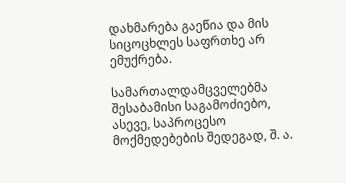დახმარება გაეწია და მის სიცოცხლეს საფრთხე არ ემუქრება.

სამართალდამცველებმა შესაბამისი საგამოძიებო, ასევე, საპროცესო მოქმედებების შედეგად, შ. ა.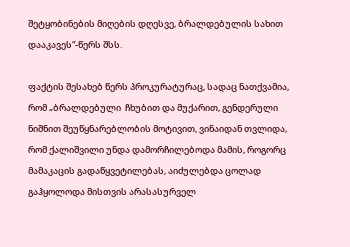შეტყობინების მიღების დღესვე, ბრალდებულის სახით დააკავეს“-წერს შსს.

ფაქტის შესახებ წერს პროკურატურაც, სადაც ნათქვამია, რომ „ბრალდებული  ჩხუბით და მუქარით, გენდერული ნიშნით შეუწყნარებლობის მოტივით, ვინაიდან თვლიდა, რომ ქალიშვილი უნდა დამორჩილებოდა მამის, როგორც მამაკაცის გადაწყვეტილებას, აიძულებდა ცოლად გაჰყოლოდა მისთვის არასასურველ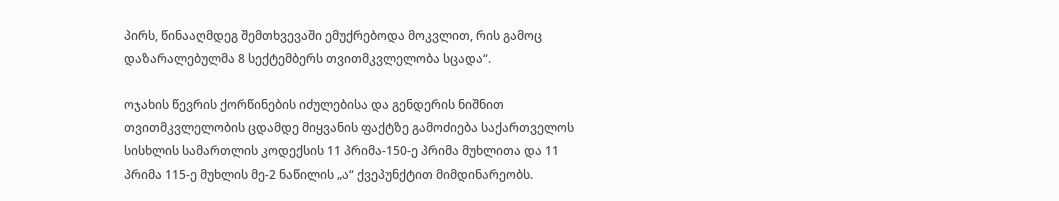პირს, წინააღმდეგ შემთხვევაში ემუქრებოდა მოკვლით, რის გამოც დაზარალებულმა 8 სექტემბერს თვითმკვლელობა სცადა“.

ოჯახის წევრის ქორწინების იძულებისა და გენდერის ნიშნით თვითმკვლელობის ცდამდე მიყვანის ფაქტზე გამოძიება საქართველოს სისხლის სამართლის კოდექსის 11 პრიმა-150-ე პრიმა მუხლითა და 11 პრიმა 115-ე მუხლის მე-2 ნაწილის „ა“ ქვეპუნქტით მიმდინარეობს.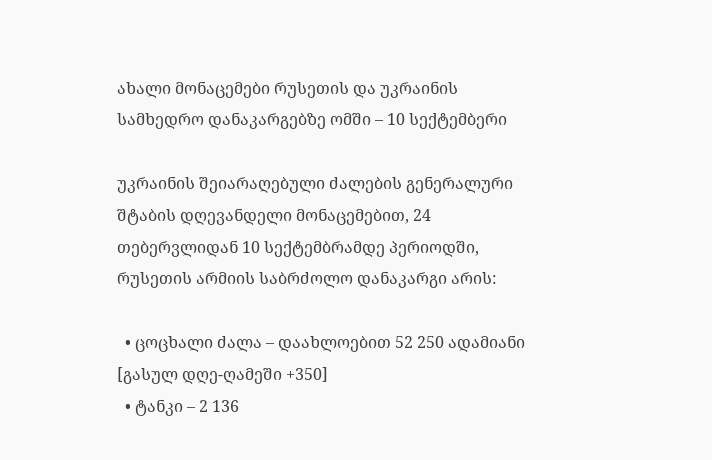ახალი მონაცემები რუსეთის და უკრაინის სამხედრო დანაკარგებზე ომში – 10 სექტემბერი

უკრაინის შეიარაღებული ძალების გენერალური შტაბის დღევანდელი მონაცემებით, 24 თებერვლიდან 10 სექტემბრამდე პერიოდში, რუსეთის არმიის საბრძოლო დანაკარგი არის:

  • ცოცხალი ძალა – დაახლოებით 52 250 ადამიანი [გასულ დღე-ღამეში +350]
  • ტანკი – 2 136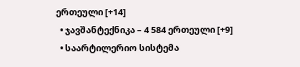ერთეული [+14]
  • ჯავშანტექნიკა – 4 584 ერთეული [+9]
  • საარტილერიო სისტემა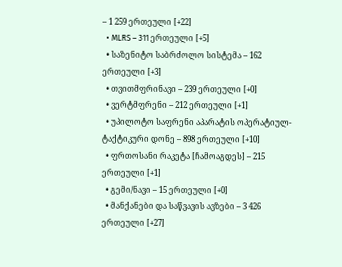– 1 259 ერთეული [+22]
  • MLRS – 311 ერთეული [+5]
  • საზენიტო საბრძოლო სისტემა – 162 ერთეული [+3]
  • თვითმფრინავი – 239 ერთეული [+0]
  • ვერტმფრენი – 212 ერთეული [+1]
  • უპილოტო საფრენი აპარატის ოპერატიულ-ტაქტიკური დონე – 898 ერთეული [+10]
  • ფრთოსანი რაკეტა [ჩამოაგდეს] – 215 ერთეული [+1]
  • გემი/ნავი – 15 ერთეული [+0]
  • მანქანები და საწვავის ავზები – 3 426 ერთეული [+27]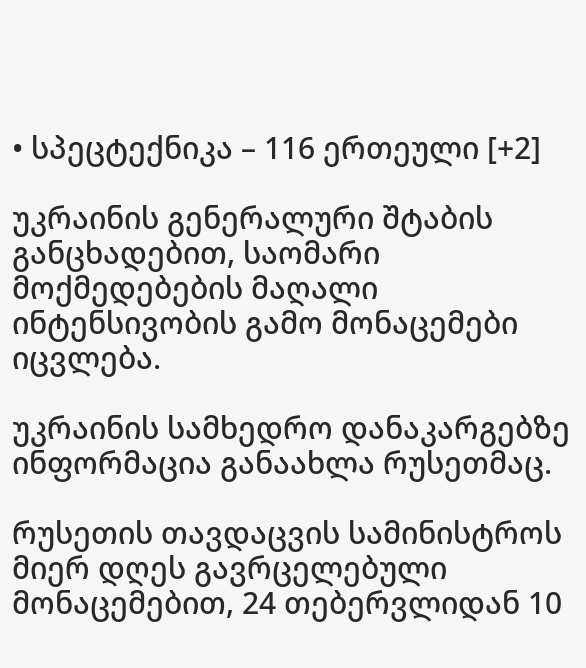• სპეცტექნიკა – 116 ერთეული [+2]

უკრაინის გენერალური შტაბის განცხადებით, საომარი მოქმედებების მაღალი ინტენსივობის გამო მონაცემები იცვლება.

უკრაინის სამხედრო დანაკარგებზე ინფორმაცია განაახლა რუსეთმაც.

რუსეთის თავდაცვის სამინისტროს მიერ დღეს გავრცელებული მონაცემებით, 24 თებერვლიდან 10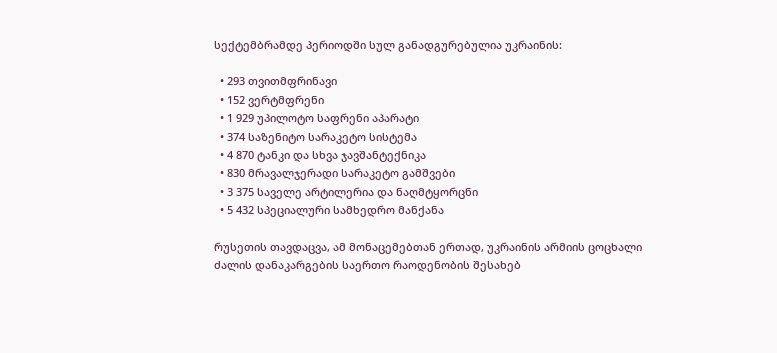სექტემბრამდე პერიოდში სულ განადგურებულია უკრაინის:

  • 293 თვითმფრინავი
  • 152 ვერტმფრენი
  • 1 929 უპილოტო საფრენი აპარატი
  • 374 საზენიტო სარაკეტო სისტემა
  • 4 870 ტანკი და სხვა ჯავშანტექნიკა
  • 830 მრავალჯერადი სარაკეტო გამშვები
  • 3 375 საველე არტილერია და ნაღმტყორცნი
  • 5 432 სპეციალური სამხედრო მანქანა

რუსეთის თავდაცვა, ამ მონაცემებთან ერთად, უკრაინის არმიის ცოცხალი ძალის დანაკარგების საერთო რაოდენობის შესახებ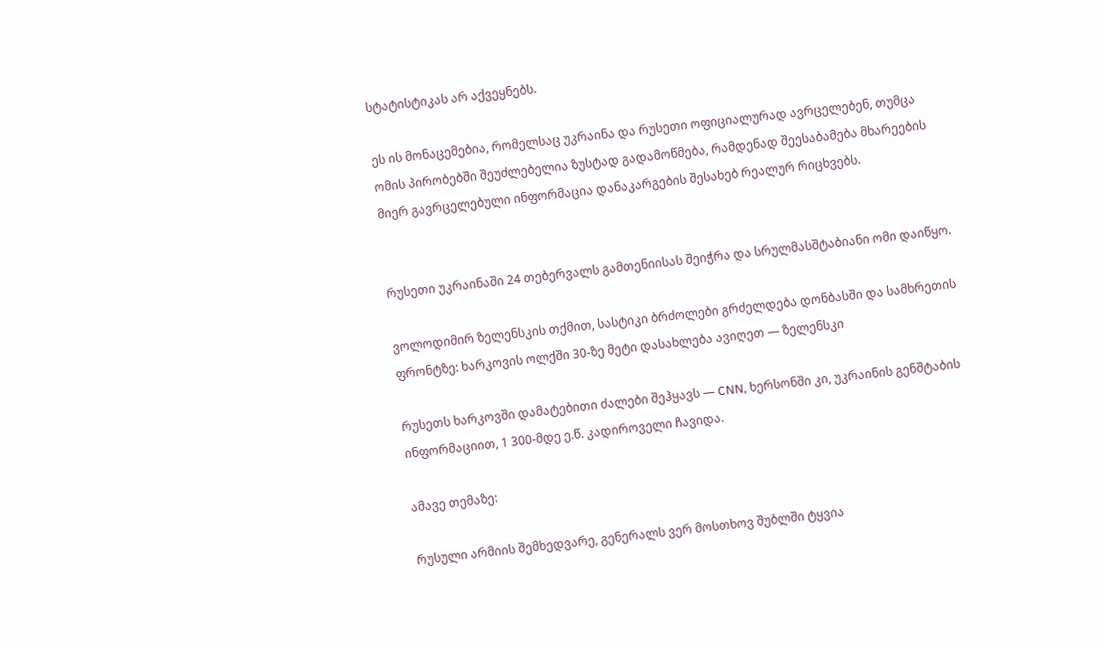სტატისტიკას არ აქვეყნებს.

ეს ის მონაცემებია, რომელსაც უკრაინა და რუსეთი ოფიციალურად ავრცელებენ, თუმცა ომის პირობებში შეუძლებელია ზუსტად გადამოწმება, რამდენად შეესაბამება მხარეების მიერ გავრცელებული ინფორმაცია დანაკარგების შესახებ რეალურ რიცხვებს.


რუსეთი უკრაინაში 24 თებერვალს გამთენიისას შეიჭრა და სრულმასშტაბიანი ომი დაიწყო.

ვოლოდიმირ ზელენსკის თქმით, სასტიკი ბრძოლები გრძელდება დონბასში და სამხრეთის ფრონტზე: ხარკოვის ოლქში 30-ზე მეტი დასახლება ავიღეთ — ზელენსკი

რუსეთს ხარკოვში დამატებითი ძალები შეჰყავს — CNN, ხერსონში კი, უკრაინის გენშტაბის ინფორმაციით, 1 300-მდე ე.წ. კადიროველი ჩავიდა.

ამავე თემაზე:

რუსული არმიის შემხედვარე, გენერალს ვერ მოსთხოვ შუბლში ტყვია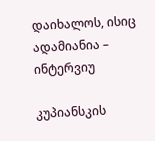დაიხალოს, ისიც ადამიანია – ინტერვიუ

კუპიანსკის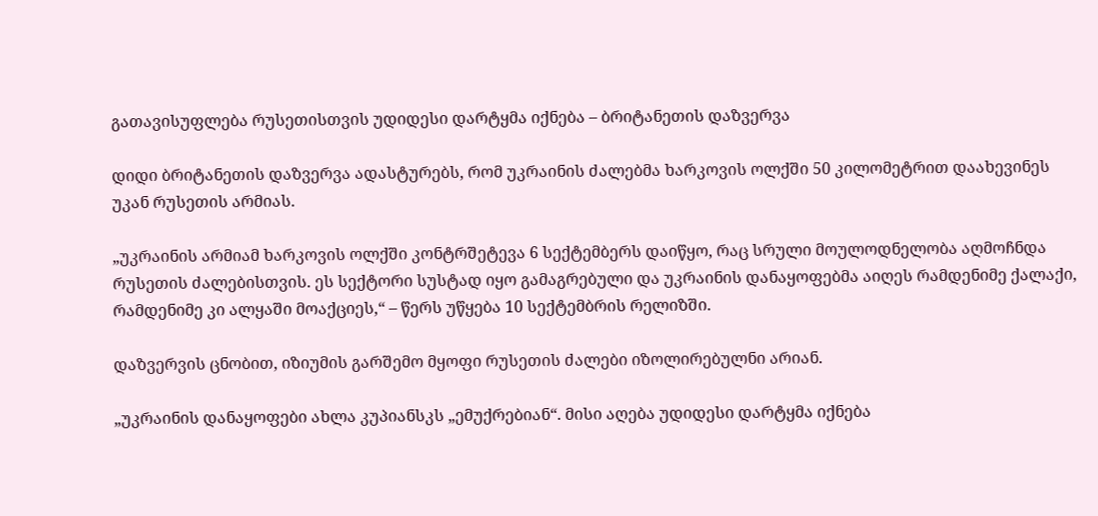გათავისუფლება რუსეთისთვის უდიდესი დარტყმა იქნება – ბრიტანეთის დაზვერვა

დიდი ბრიტანეთის დაზვერვა ადასტურებს, რომ უკრაინის ძალებმა ხარკოვის ოლქში 50 კილომეტრით დაახევინეს უკან რუსეთის არმიას.

„უკრაინის არმიამ ხარკოვის ოლქში კონტრშეტევა 6 სექტემბერს დაიწყო, რაც სრული მოულოდნელობა აღმოჩნდა რუსეთის ძალებისთვის. ეს სექტორი სუსტად იყო გამაგრებული და უკრაინის დანაყოფებმა აიღეს რამდენიმე ქალაქი, რამდენიმე კი ალყაში მოაქციეს,“ – წერს უწყება 10 სექტემბრის რელიზში.

დაზვერვის ცნობით, იზიუმის გარშემო მყოფი რუსეთის ძალები იზოლირებულნი არიან.

„უკრაინის დანაყოფები ახლა კუპიანსკს „ემუქრებიან“. მისი აღება უდიდესი დარტყმა იქნება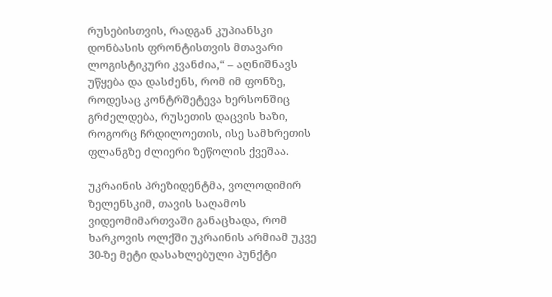რუსებისთვის, რადგან კუპიანსკი დონბასის ფრონტისთვის მთავარი ლოგისტიკური კვანძია,“ – აღნიშნავს უწყება და დასძენს, რომ იმ ფონზე, როდესაც კონტრშეტევა ხერსონშიც გრძელდება, რუსეთის დაცვის ხაზი, როგორც ჩრდილოეთის, ისე სამხრეთის ფლანგზე ძლიერი ზეწოლის ქვეშაა.

უკრაინის პრეზიდენტმა, ვოლოდიმირ ზელენსკიმ, თავის საღამოს ვიდეომიმართვაში განაცხადა, რომ ხარკოვის ოლქში უკრაინის არმიამ უკვე 30-ზე მეტი დასახლებული პუნქტი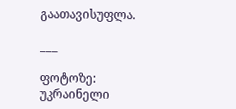გაათავისუფლა.

___

ფოტოზე: უკრაინელი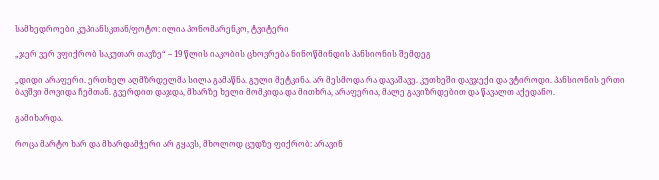სამხედროები კუპიანსკთან/ფოტო: ილია პონომარენკო, ტვიტერი

„ჯერ ვერ ვფიქრობ საკუთარ თავზე“ – 19 წლის იაკობის ცხოვრება ნინოწმინდის პანსიონის შემდეგ

„დიდი არაფერი. ერთხელ აღმზრდელმა სილა გამაწნა. გული მეტკინა. არ მესმოდა რა დავაშავე. კუთხეში დავჯექი და ვტიროდი. პანსიონის ერთი ბავშვი მოვიდა ჩემთან. გვერდით დაჯდა, მხარზე ხელი მომკიდა და მითხრა, არაფერია, მალე გავიზრდებით და წავალთ აქედანო.

გამიხარდა.

როცა მარტო ხარ და მხარდამჭერი არ გყავს, მხოლოდ ცუდზე ფიქრობ: არავინ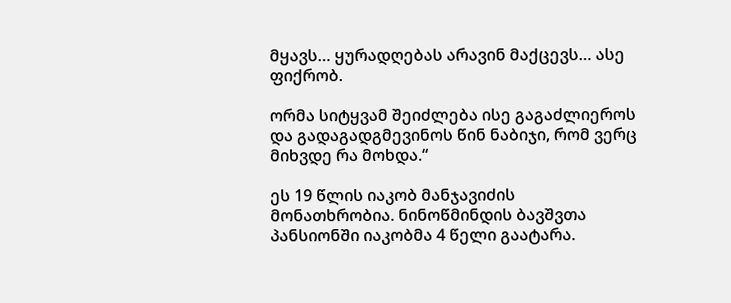მყავს… ყურადღებას არავინ მაქცევს… ასე ფიქრობ.

ორმა სიტყვამ შეიძლება ისე გაგაძლიეროს და გადაგადგმევინოს წინ ნაბიჯი, რომ ვერც მიხვდე რა მოხდა.“

ეს 19 წლის იაკობ მანჯავიძის მონათხრობია. ნინოწმინდის ბავშვთა პანსიონში იაკობმა 4 წელი გაატარა.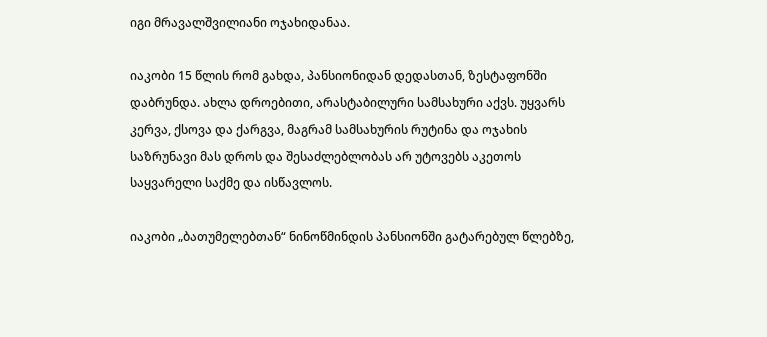იგი მრავალშვილიანი ოჯახიდანაა.

იაკობი 15 წლის რომ გახდა, პანსიონიდან დედასთან, ზესტაფონში დაბრუნდა. ახლა დროებითი, არასტაბილური სამსახური აქვს. უყვარს კერვა, ქსოვა და ქარგვა, მაგრამ სამსახურის რუტინა და ოჯახის საზრუნავი მას დროს და შესაძლებლობას არ უტოვებს აკეთოს საყვარელი საქმე და ისწავლოს.

იაკობი „ბათუმელებთან“ ნინოწმინდის პანსიონში გატარებულ წლებზე,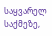საყვარელ საქმეზე,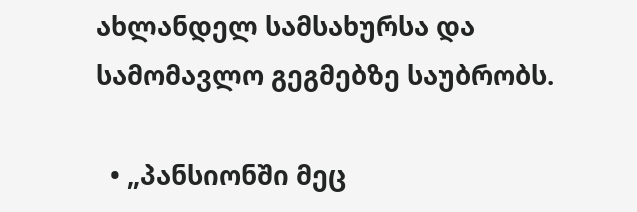ახლანდელ სამსახურსა და სამომავლო გეგმებზე საუბრობს.

  • „პანსიონში მეც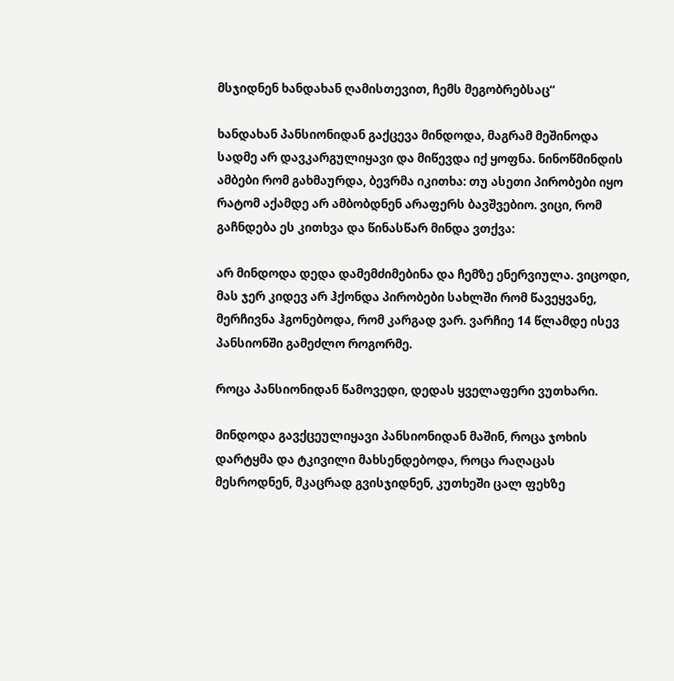მსჯიდნენ ხანდახან ღამისთევით, ჩემს მეგობრებსაც“

ხანდახან პანსიონიდან გაქცევა მინდოდა, მაგრამ მეშინოდა სადმე არ დავკარგულიყავი და მიწევდა იქ ყოფნა. ნინოწმინდის ამბები რომ გახმაურდა, ბევრმა იკითხა: თუ ასეთი პირობები იყო რატომ აქამდე არ ამბობდნენ არაფერს ბავშვებიო. ვიცი, რომ გაჩნდება ეს კითხვა და წინასწარ მინდა ვთქვა:

არ მინდოდა დედა დამემძიმებინა და ჩემზე ენერვიულა. ვიცოდი, მას ჯერ კიდევ არ ჰქონდა პირობები სახლში რომ წავეყვანე, მერჩივნა ჰგონებოდა, რომ კარგად ვარ. ვარჩიე 14 წლამდე ისევ პანსიონში გამეძლო როგორმე.

როცა პანსიონიდან წამოვედი, დედას ყველაფერი ვუთხარი.

მინდოდა გავქცეულიყავი პანსიონიდან მაშინ, როცა ჯოხის დარტყმა და ტკივილი მახსენდებოდა, როცა რაღაცას მესროდნენ, მკაცრად გვისჯიდნენ, კუთხეში ცალ ფეხზე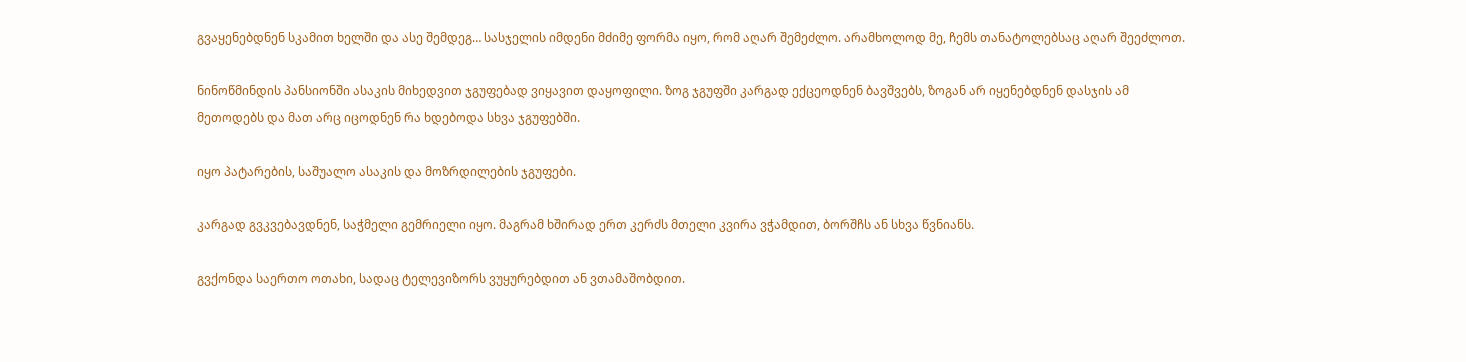გვაყენებდნენ სკამით ხელში და ასე შემდეგ… სასჯელის იმდენი მძიმე ფორმა იყო, რომ აღარ შემეძლო. არამხოლოდ მე, ჩემს თანატოლებსაც აღარ შეეძლოთ.

ნინოწმინდის პანსიონში ასაკის მიხედვით ჯგუფებად ვიყავით დაყოფილი. ზოგ ჯგუფში კარგად ექცეოდნენ ბავშვებს, ზოგან არ იყენებდნენ დასჯის ამ მეთოდებს და მათ არც იცოდნენ რა ხდებოდა სხვა ჯგუფებში.

იყო პატარების, საშუალო ასაკის და მოზრდილების ჯგუფები.

კარგად გვკვებავდნენ, საჭმელი გემრიელი იყო. მაგრამ ხშირად ერთ კერძს მთელი კვირა ვჭამდით, ბორშჩს ან სხვა წვნიანს.

გვქონდა საერთო ოთახი, სადაც ტელევიზორს ვუყურებდით ან ვთამაშობდით.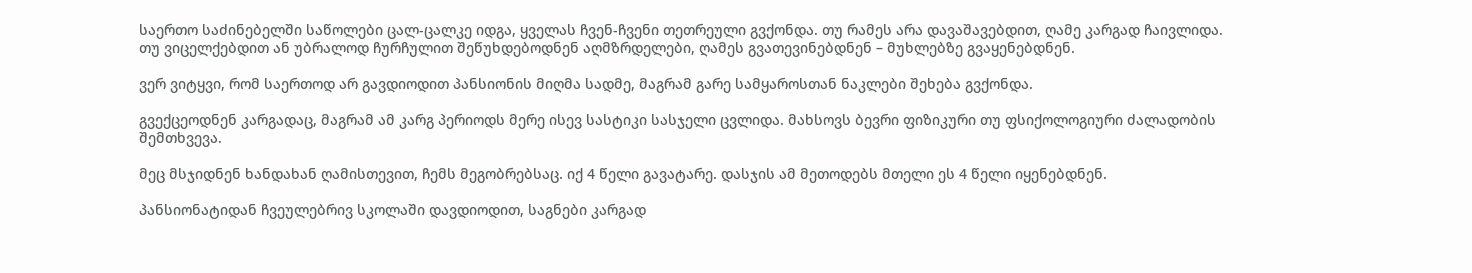საერთო საძინებელში საწოლები ცალ-ცალკე იდგა, ყველას ჩვენ-ჩვენი თეთრეული გვქონდა. თუ რამეს არა დავაშავებდით, ღამე კარგად ჩაივლიდა. თუ ვიცელქებდით ან უბრალოდ ჩურჩულით შეწუხდებოდნენ აღმზრდელები, ღამეს გვათევინებდნენ – მუხლებზე გვაყენებდნენ.

ვერ ვიტყვი, რომ საერთოდ არ გავდიოდით პანსიონის მიღმა სადმე, მაგრამ გარე სამყაროსთან ნაკლები შეხება გვქონდა.

გვექცეოდნენ კარგადაც, მაგრამ ამ კარგ პერიოდს მერე ისევ სასტიკი სასჯელი ცვლიდა. მახსოვს ბევრი ფიზიკური თუ ფსიქოლოგიური ძალადობის შემთხვევა.

მეც მსჯიდნენ ხანდახან ღამისთევით, ჩემს მეგობრებსაც. იქ 4 წელი გავატარე. დასჯის ამ მეთოდებს მთელი ეს 4 წელი იყენებდნენ.

პანსიონატიდან ჩვეულებრივ სკოლაში დავდიოდით, საგნები კარგად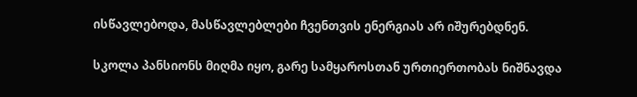ისწავლებოდა, მასწავლებლები ჩვენთვის ენერგიას არ იშურებდნენ.

სკოლა პანსიონს მიღმა იყო, გარე სამყაროსთან ურთიერთობას ნიშნავდა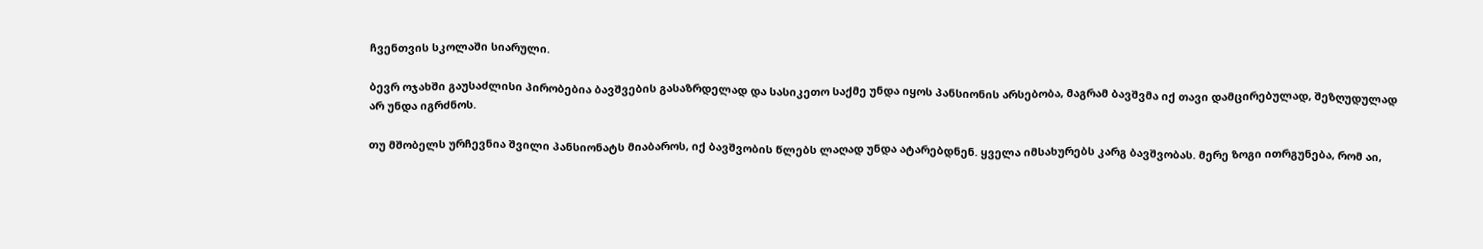ჩვენთვის სკოლაში სიარული.

ბევრ ოჯახში გაუსაძლისი პირობებია ბავშვების გასაზრდელად და სასიკეთო საქმე უნდა იყოს პანსიონის არსებობა, მაგრამ ბავშვმა იქ თავი დამცირებულად, შეზღუდულად არ უნდა იგრძნოს.

თუ მშობელს ურჩევნია შვილი პანსიონატს მიაბაროს, იქ ბავშვობის წლებს ლაღად უნდა ატარებდნენ. ყველა იმსახურებს კარგ ბავშვობას. მერე ზოგი ითრგუნება, რომ აი,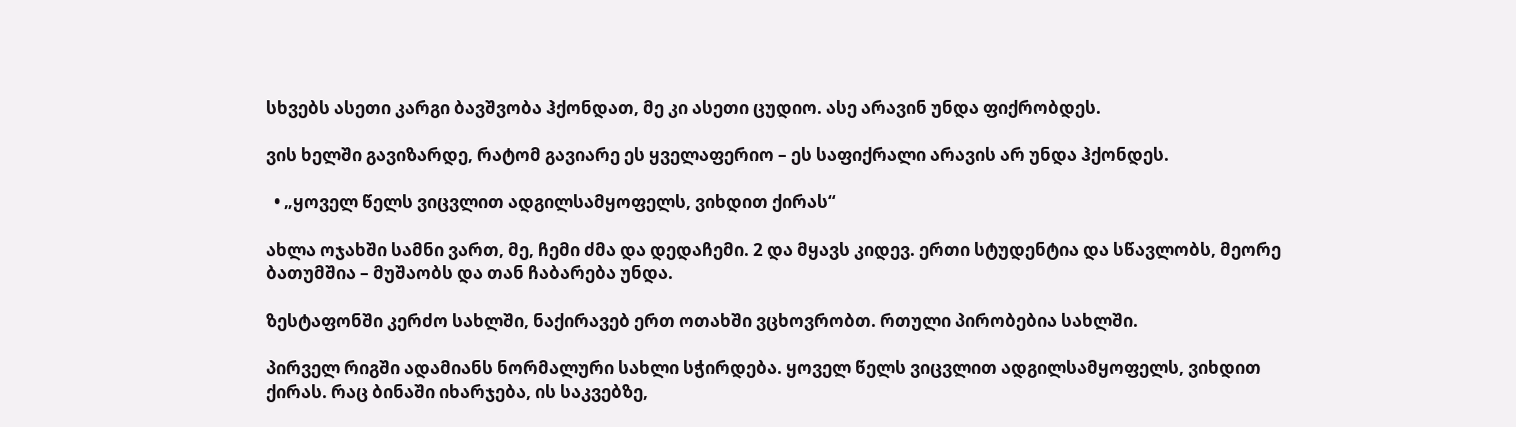სხვებს ასეთი კარგი ბავშვობა ჰქონდათ, მე კი ასეთი ცუდიო. ასე არავინ უნდა ფიქრობდეს.

ვის ხელში გავიზარდე, რატომ გავიარე ეს ყველაფერიო – ეს საფიქრალი არავის არ უნდა ჰქონდეს.

  • „ყოველ წელს ვიცვლით ადგილსამყოფელს, ვიხდით ქირას“

ახლა ოჯახში სამნი ვართ, მე, ჩემი ძმა და დედაჩემი. 2 და მყავს კიდევ. ერთი სტუდენტია და სწავლობს, მეორე ბათუმშია – მუშაობს და თან ჩაბარება უნდა.

ზესტაფონში კერძო სახლში, ნაქირავებ ერთ ოთახში ვცხოვრობთ. რთული პირობებია სახლში.

პირველ რიგში ადამიანს ნორმალური სახლი სჭირდება. ყოველ წელს ვიცვლით ადგილსამყოფელს, ვიხდით ქირას. რაც ბინაში იხარჯება, ის საკვებზე,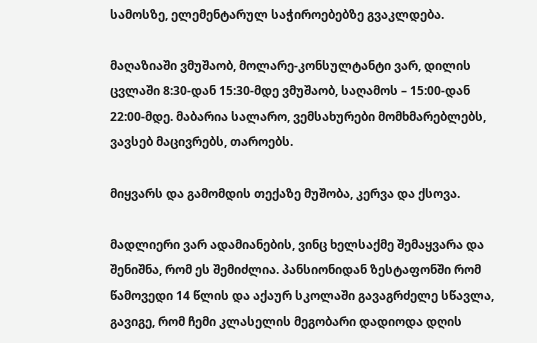სამოსზე, ელემენტარულ საჭიროებებზე გვაკლდება.

მაღაზიაში ვმუშაობ, მოლარე-კონსულტანტი ვარ, დილის ცვლაში 8:30-დან 15:30-მდე ვმუშაობ, საღამოს – 15:00-დან 22:00-მდე. მაბარია სალარო, ვემსახურები მომხმარებლებს, ვავსებ მაცივრებს, თაროებს.

მიყვარს და გამომდის თექაზე მუშობა, კერვა და ქსოვა.

მადლიერი ვარ ადამიანების, ვინც ხელსაქმე შემაყვარა და შენიშნა, რომ ეს შემიძლია. პანსიონიდან ზესტაფონში რომ წამოვედი 14 წლის და აქაურ სკოლაში გავაგრძელე სწავლა, გავიგე, რომ ჩემი კლასელის მეგობარი დადიოდა დღის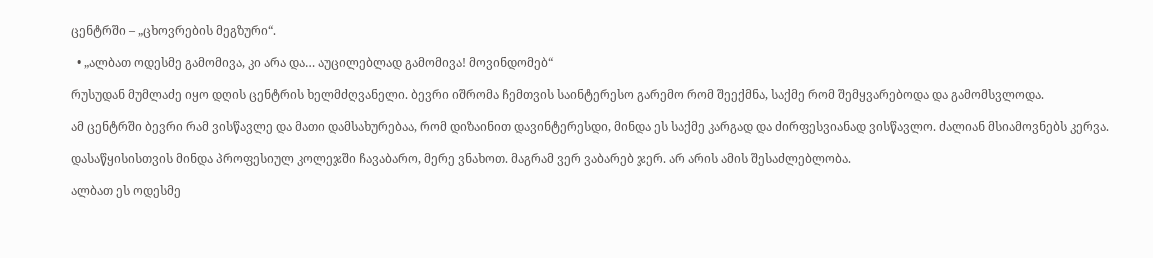ცენტრში – „ცხოვრების მეგზური“.

  • „ალბათ ოდესმე გამომივა, კი არა და… აუცილებლად გამომივა! მოვინდომებ“

რუსუდან მუმლაძე იყო დღის ცენტრის ხელმძღვანელი. ბევრი იშრომა ჩემთვის საინტერესო გარემო რომ შეექმნა, საქმე რომ შემყვარებოდა და გამომსვლოდა.

ამ ცენტრში ბევრი რამ ვისწავლე და მათი დამსახურებაა, რომ დიზაინით დავინტერესდი, მინდა ეს საქმე კარგად და ძირფესვიანად ვისწავლო. ძალიან მსიამოვნებს კერვა.

დასაწყისისთვის მინდა პროფესიულ კოლეჯში ჩავაბარო, მერე ვნახოთ. მაგრამ ვერ ვაბარებ ჯერ. არ არის ამის შესაძლებლობა.

ალბათ ეს ოდესმე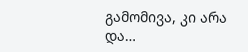გამომივა, კი არა და…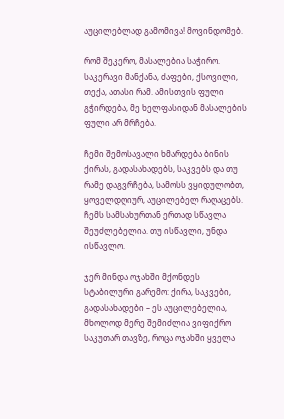აუცილებლად გამომივა! მოვინდომებ.

რომ შეკერო, მასალებია საჭირო. საკერავი მანქანა, ძაფები, ქსოვილი, თექა, ათასი რამ. ამისთვის ფული გჭირდება, მე ხელფასიდან მასალების ფული არ მრჩება.

ჩემი შემოსავალი ხმარდება ბინის ქირას, გადასახადებს, საკვებს და თუ რამე დაგვრჩება, სამოსს ვყიდულობთ, ყოველდღიურ, აუცილებელ რაღაცებს. ჩემს სამსახურთან ერთად სწავლა შეუძლებელია. თუ ისწავლი, უნდა ისწავლო.

ჯერ მინდა ოჯახში მქონდეს სტაბილური გარემო: ქირა, საკვები, გადასახადები – ეს აუცილებელია, მხოლოდ მერე შემიძლია ვიფიქრო საკუთარ თავზე, როცა ოჯახში ყველა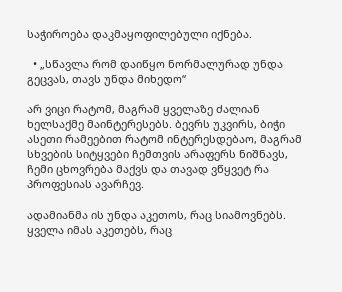საჭიროება დაკმაყოფილებული იქნება.

  • „სწავლა რომ დაიწყო ნორმალურად უნდა გეცვას, თავს უნდა მიხედო“

არ ვიცი რატომ, მაგრამ ყველაზე ძალიან ხელსაქმე მაინტერესებს. ბევრს უკვირს, ბიჭი ასეთი რამეებით რატომ ინტერესდებაო, მაგრამ სხვების სიტყვები ჩემთვის არაფერს ნიშნავს, ჩემი ცხოვრება მაქვს და თავად ვწყვეტ რა პროფესიას ავარჩევ.

ადამიანმა ის უნდა აკეთოს, რაც სიამოვნებს. ყველა იმას აკეთებს, რაც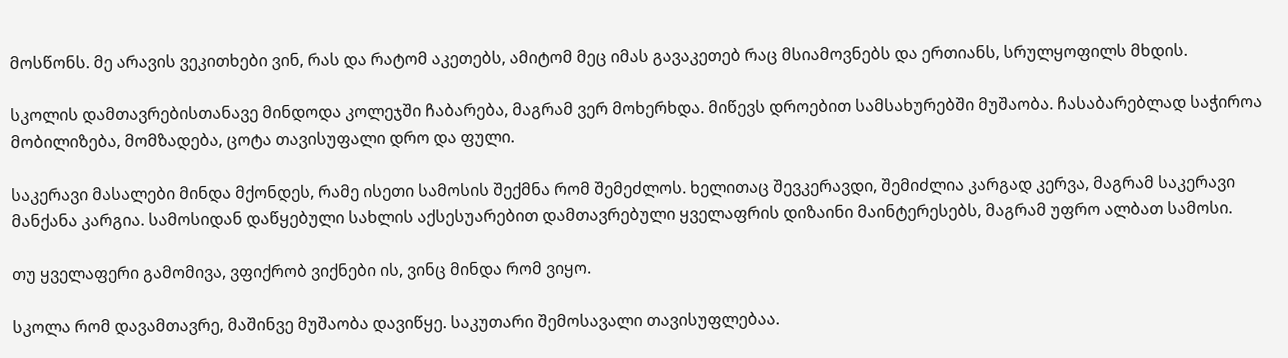მოსწონს. მე არავის ვეკითხები ვინ, რას და რატომ აკეთებს, ამიტომ მეც იმას გავაკეთებ რაც მსიამოვნებს და ერთიანს, სრულყოფილს მხდის.

სკოლის დამთავრებისთანავე მინდოდა კოლეჯში ჩაბარება, მაგრამ ვერ მოხერხდა. მიწევს დროებით სამსახურებში მუშაობა. ჩასაბარებლად საჭიროა მობილიზება, მომზადება, ცოტა თავისუფალი დრო და ფული.

საკერავი მასალები მინდა მქონდეს, რამე ისეთი სამოსის შექმნა რომ შემეძლოს. ხელითაც შევკერავდი, შემიძლია კარგად კერვა, მაგრამ საკერავი მანქანა კარგია. სამოსიდან დაწყებული სახლის აქსესუარებით დამთავრებული ყველაფრის დიზაინი მაინტერესებს, მაგრამ უფრო ალბათ სამოსი.

თუ ყველაფერი გამომივა, ვფიქრობ ვიქნები ის, ვინც მინდა რომ ვიყო.

სკოლა რომ დავამთავრე, მაშინვე მუშაობა დავიწყე. საკუთარი შემოსავალი თავისუფლებაა.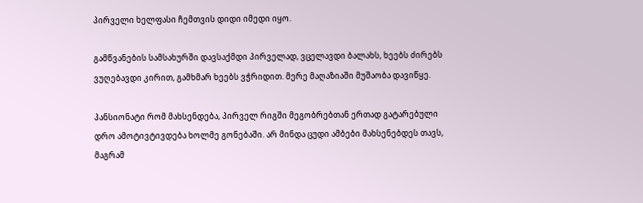პირველი ხელფასი ჩემთვის დიდი იმედი იყო.

გამწვანების სამსახურში დავსაქმდი პირველად, ვცელავდი ბალახს, ხეებს ძირებს ვუღებავდი კირით, გამხმარ ხეებს ვჭრიდით. მერე მაღაზიაში მუშაობა დავიწყე.

პანსიონატი რომ მახსენდება, პირველ რიგში მეგობრებთან ერთად გატარებული დრო ამოტივტივდება ხოლმე გონებაში. არ მინდა ცუდი ამბები მახსენებდეს თავს, მაგრამ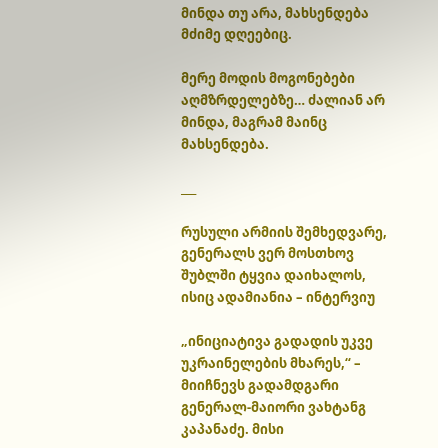მინდა თუ არა, მახსენდება მძიმე დღეებიც.

მერე მოდის მოგონებები აღმზრდელებზე… ძალიან არ მინდა, მაგრამ მაინც მახსენდება.

___

რუსული არმიის შემხედვარე, გენერალს ვერ მოსთხოვ შუბლში ტყვია დაიხალოს, ისიც ადამიანია – ინტერვიუ

„ინიციატივა გადადის უკვე უკრაინელების მხარეს,“ – მიიჩნევს გადამდგარი გენერალ-მაიორი ვახტანგ კაპანაძე. მისი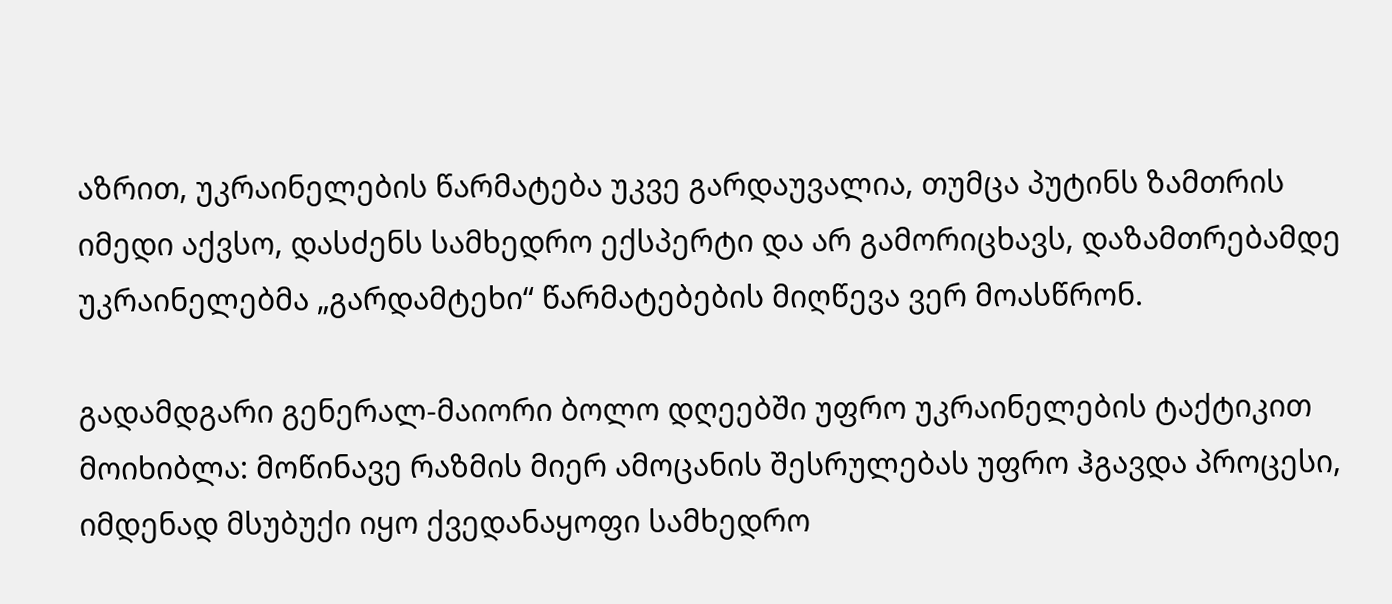აზრით, უკრაინელების წარმატება უკვე გარდაუვალია, თუმცა პუტინს ზამთრის იმედი აქვსო, დასძენს სამხედრო ექსპერტი და არ გამორიცხავს, დაზამთრებამდე უკრაინელებმა „გარდამტეხი“ წარმატებების მიღწევა ვერ მოასწრონ.

გადამდგარი გენერალ-მაიორი ბოლო დღეებში უფრო უკრაინელების ტაქტიკით მოიხიბლა: მოწინავე რაზმის მიერ ამოცანის შესრულებას უფრო ჰგავდა პროცესი, იმდენად მსუბუქი იყო ქვედანაყოფი სამხედრო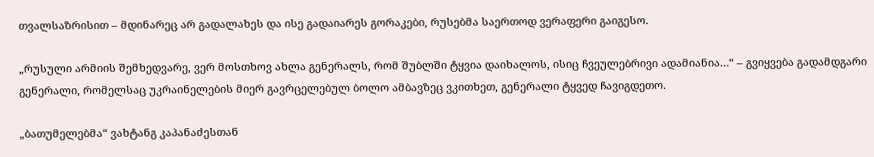თვალსაზრისით – მდინარეც არ გადალახეს და ისე გადაიარეს გორაკები, რუსებმა საერთოდ ვერაფერი გაიგესო.

„რუსული არმიის შემხედვარე, ვერ მოსთხოვ ახლა გენერალს, რომ შუბლში ტყვია დაიხალოს, ისიც ჩვეულებრივი ადამიანია…“ – გვიყვება გადამდგარი გენერალი, რომელსაც უკრაინელების მიერ გავრცელებულ ბოლო ამბავზეც ვკითხეთ, გენერალი ტყვედ ჩავიგდეთო.

„ბათუმელებმა“ ვახტანგ კაპანაძესთან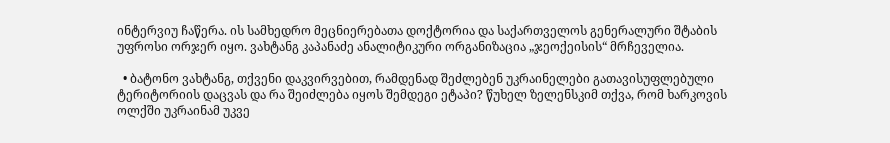ინტერვიუ ჩაწერა. ის სამხედრო მეცნიერებათა დოქტორია და საქართველოს გენერალური შტაბის უფროსი ორჯერ იყო. ვახტანგ კაპანაძე ანალიტიკური ორგანიზაცია „ჯეოქეისის“ მრჩეველია.

  • ბატონო ვახტანგ, თქვენი დაკვირვებით, რამდენად შეძლებენ უკრაინელები გათავისუფლებული ტერიტორიის დაცვას და რა შეიძლება იყოს შემდეგი ეტაპი? წუხელ ზელენსკიმ თქვა, რომ ხარკოვის ოლქში უკრაინამ უკვე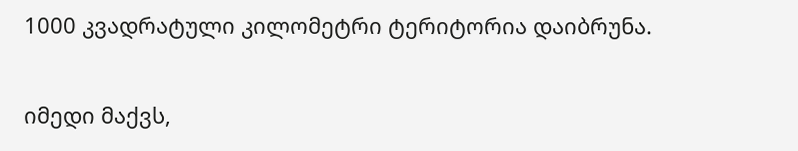1000 კვადრატული კილომეტრი ტერიტორია დაიბრუნა.

იმედი მაქვს,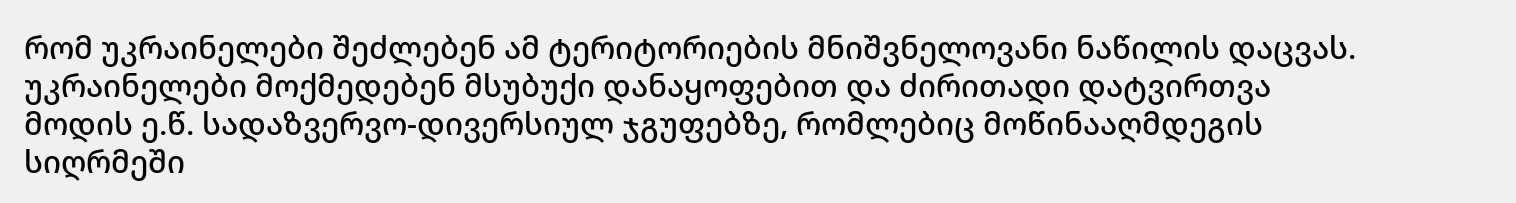რომ უკრაინელები შეძლებენ ამ ტერიტორიების მნიშვნელოვანი ნაწილის დაცვას. უკრაინელები მოქმედებენ მსუბუქი დანაყოფებით და ძირითადი დატვირთვა მოდის ე.წ. სადაზვერვო-დივერსიულ ჯგუფებზე, რომლებიც მოწინააღმდეგის სიღრმეში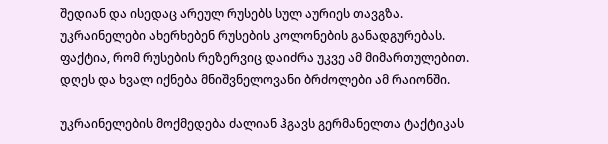შედიან და ისედაც არეულ რუსებს სულ აურიეს თავგზა. უკრაინელები ახერხებენ რუსების კოლონების განადგურებას. ფაქტია, რომ რუსების რეზერვიც დაიძრა უკვე ამ მიმართულებით. დღეს და ხვალ იქნება მნიშვნელოვანი ბრძოლები ამ რაიონში.

უკრაინელების მოქმედება ძალიან ჰგავს გერმანელთა ტაქტიკას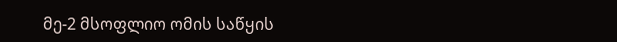მე-2 მსოფლიო ომის საწყის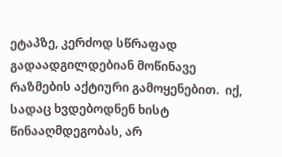ეტაპზე, კერძოდ სწრაფად გადაადგილდებიან მოწინავე რაზმების აქტიური გამოყენებით.  იქ, სადაც ხვდებოდნენ ხისტ წინააღმდეგობას, არ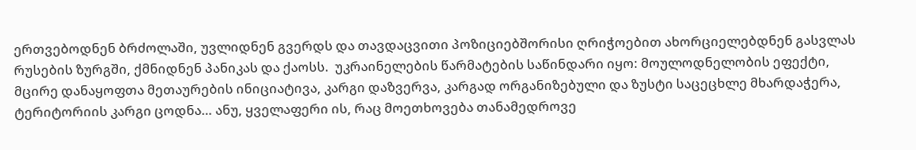ერთვებოდნენ ბრძოლაში, უვლიდნენ გვერდს და თავდაცვითი პოზიციებშორისი ღრიჭოებით ახორციელებდნენ გასვლას რუსების ზურგში, ქმნიდნენ პანიკას და ქაოსს.  უკრაინელების წარმატების საწინდარი იყო: მოულოდნელობის ეფექტი, მცირე დანაყოფთა მეთაურების ინიციატივა, კარგი დაზვერვა, კარგად ორგანიზებული და ზუსტი საცეცხლე მხარდაჭერა, ტერიტორიის კარგი ცოდნა… ანუ, ყველაფერი ის, რაც მოეთხოვება თანამედროვე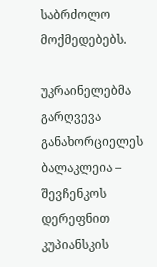საბრძოლო მოქმედებებს.

უკრაინელებმა გარღვევა განახორციელეს ბალაკლეია – შევჩენკოს დერეფნით კუპიანსკის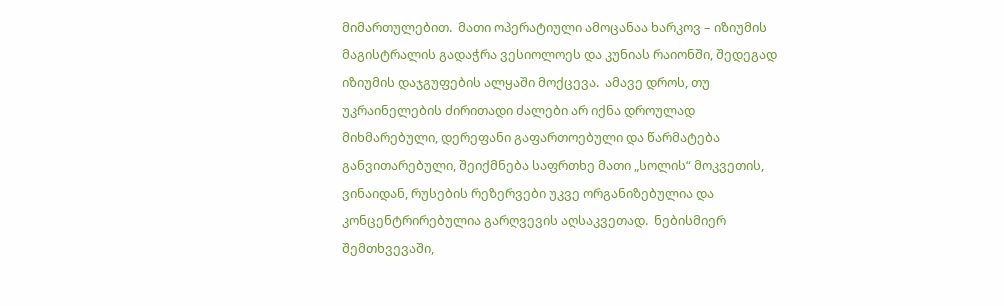მიმართულებით.  მათი ოპერატიული ამოცანაა ხარკოვ – იზიუმის მაგისტრალის გადაჭრა ვესიოლოეს და კუნიას რაიონში, შედეგად იზიუმის დაჯგუფების ალყაში მოქცევა.  ამავე დროს, თუ უკრაინელების ძირითადი ძალები არ იქნა დროულად მიხმარებული, დერეფანი გაფართოებული და წარმატება განვითარებული, შეიქმნება საფრთხე მათი „სოლის“ მოკვეთის, ვინაიდან, რუსების რეზერვები უკვე ორგანიზებულია და კონცენტრირებულია გარღვევის აღსაკვეთად.  ნებისმიერ შემთხვევაში,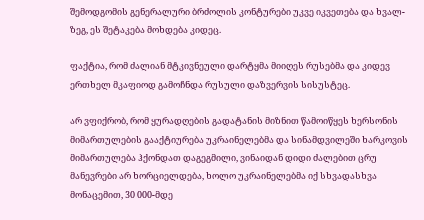შემოდგომის გენერალური ბრძოლის კონტურები უკვე იკვეთება და ხვალ-ზეგ, ეს შეტაკება მოხდება კიდეც.

ფაქტია, რომ ძალიან მტკივნეული დარტყმა მიიღეს რუსებმა და კიდევ ერთხელ მკაფიოდ გამოჩნდა რუსული დაზვერვის სისუსტეც.

არ ვფიქრობ, რომ ყურადღების გადატანის მიზნით წამოიწყეს ხერსონის მიმართულების გააქტიურება უკრაინელებმა და სინამდვილეში ხარკოვის მიმართულება ჰქონდათ დაგეგმილი, ვინაიდან დიდი ძალებით ცრუ მანევრები არ ხორციელდება, ხოლო უკრაინელებმა იქ სხვადასხვა მონაცემით, 30 000-მდე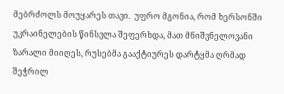მებრძოლს მოუყარეს თავი.  უფრო მგონია, რომ ხერსონში უკრაინელების წინსვლა შეფერხდა, მათ მნიშვნელოვანი ზარალი მიიღეს, რუსებმა გააქტიურეს დარტყმა ღრმად შეჭრილ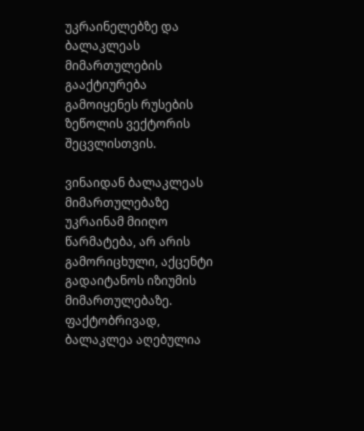უკრაინელებზე და ბალაკლეას მიმართულების გააქტიურება გამოიყენეს რუსების ზეწოლის ვექტორის შეცვლისთვის.

ვინაიდან ბალაკლეას მიმართულებაზე უკრაინამ მიიღო წარმატება, არ არის გამორიცხული, აქცენტი გადაიტანოს იზიუმის მიმართულებაზე. ფაქტობრივად, ბალაკლეა აღებულია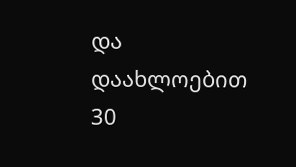და დაახლოებით 30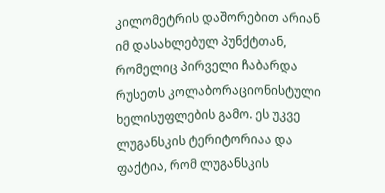კილომეტრის დაშორებით არიან იმ დასახლებულ პუნქტთან, რომელიც პირველი ჩაბარდა რუსეთს კოლაბორაციონისტული ხელისუფლების გამო. ეს უკვე ლუგანსკის ტერიტორიაა და ფაქტია, რომ ლუგანსკის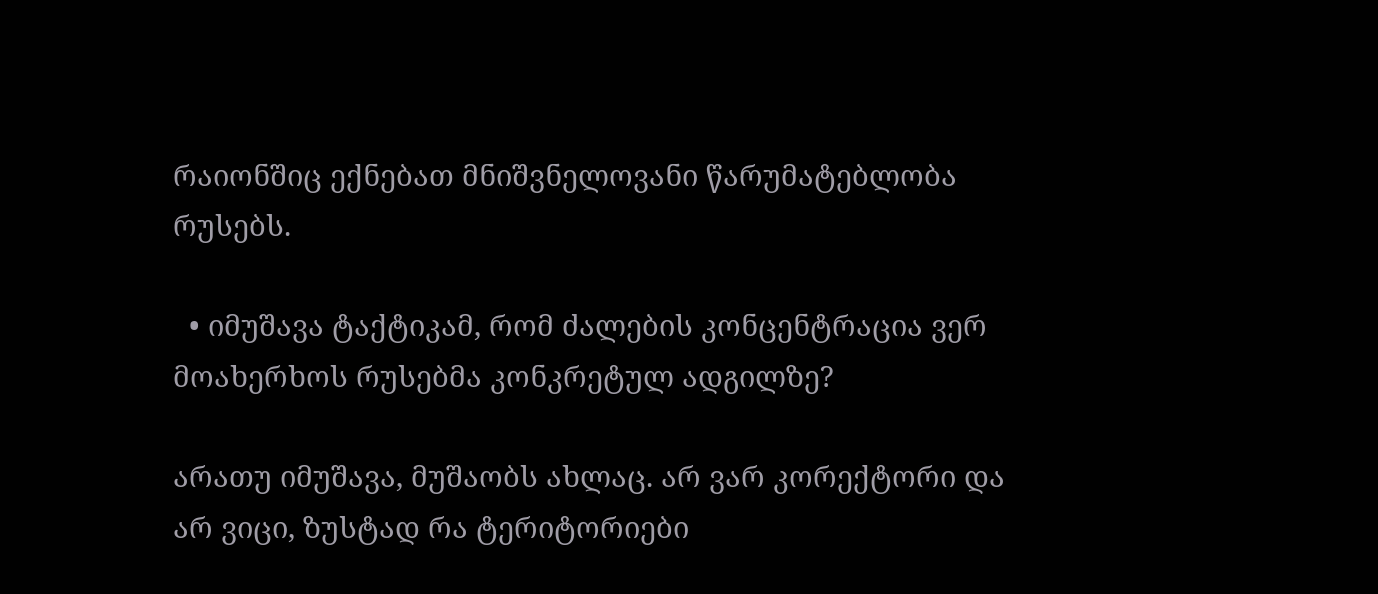რაიონშიც ექნებათ მნიშვნელოვანი წარუმატებლობა რუსებს.

  • იმუშავა ტაქტიკამ, რომ ძალების კონცენტრაცია ვერ მოახერხოს რუსებმა კონკრეტულ ადგილზე?

არათუ იმუშავა, მუშაობს ახლაც. არ ვარ კორექტორი და არ ვიცი, ზუსტად რა ტერიტორიები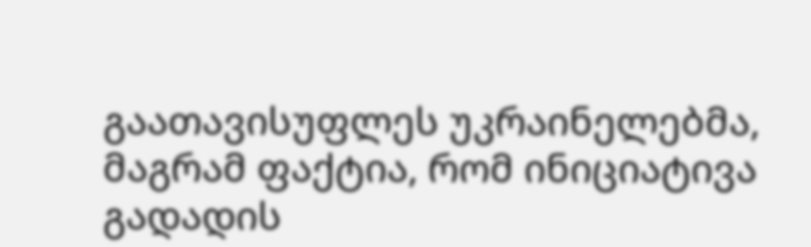გაათავისუფლეს უკრაინელებმა, მაგრამ ფაქტია, რომ ინიციატივა გადადის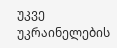უკვე უკრაინელების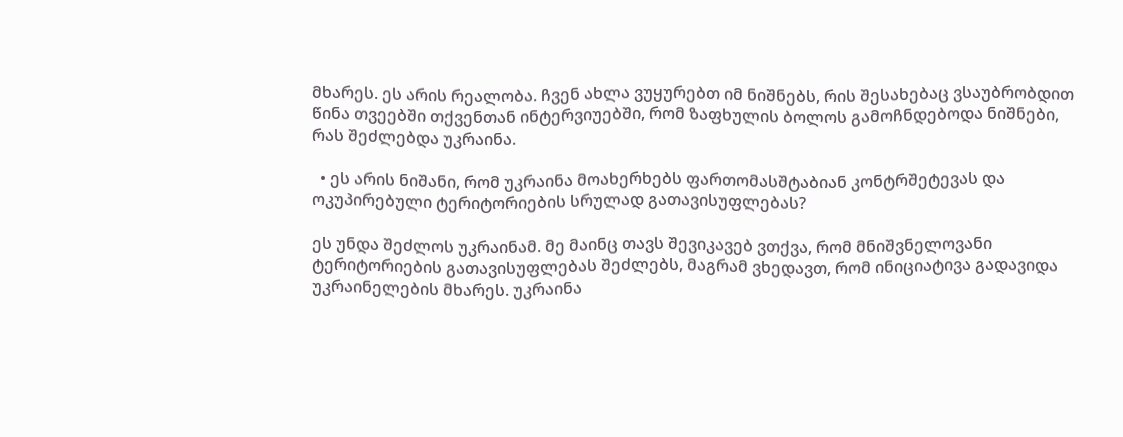მხარეს. ეს არის რეალობა. ჩვენ ახლა ვუყურებთ იმ ნიშნებს, რის შესახებაც ვსაუბრობდით წინა თვეებში თქვენთან ინტერვიუებში, რომ ზაფხულის ბოლოს გამოჩნდებოდა ნიშნები, რას შეძლებდა უკრაინა.

  • ეს არის ნიშანი, რომ უკრაინა მოახერხებს ფართომასშტაბიან კონტრშეტევას და ოკუპირებული ტერიტორიების სრულად გათავისუფლებას?

ეს უნდა შეძლოს უკრაინამ. მე მაინც თავს შევიკავებ ვთქვა, რომ მნიშვნელოვანი ტერიტორიების გათავისუფლებას შეძლებს, მაგრამ ვხედავთ, რომ ინიციატივა გადავიდა უკრაინელების მხარეს. უკრაინა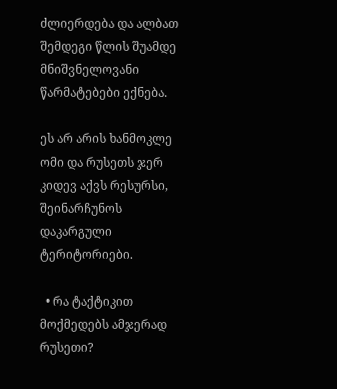ძლიერდება და ალბათ შემდეგი წლის შუამდე მნიშვნელოვანი წარმატებები ექნება.

ეს არ არის ხანმოკლე ომი და რუსეთს ჯერ კიდევ აქვს რესურსი, შეინარჩუნოს დაკარგული ტერიტორიები.

  • რა ტაქტიკით მოქმედებს ამჯერად რუსეთი?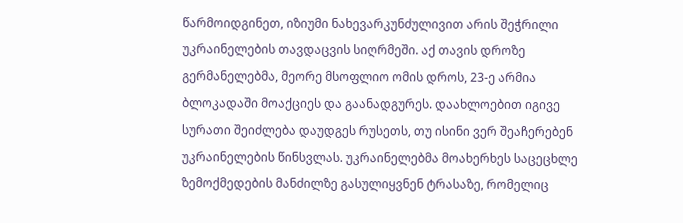წარმოიდგინეთ, იზიუმი ნახევარკუნძულივით არის შეჭრილი უკრაინელების თავდაცვის სიღრმეში. აქ თავის დროზე გერმანელებმა, მეორე მსოფლიო ომის დროს, 23-ე არმია ბლოკადაში მოაქციეს და გაანადგურეს. დაახლოებით იგივე სურათი შეიძლება დაუდგეს რუსეთს, თუ ისინი ვერ შეაჩერებენ უკრაინელების წინსვლას. უკრაინელებმა მოახერხეს საცეცხლე ზემოქმედების მანძილზე გასულიყვნენ ტრასაზე, რომელიც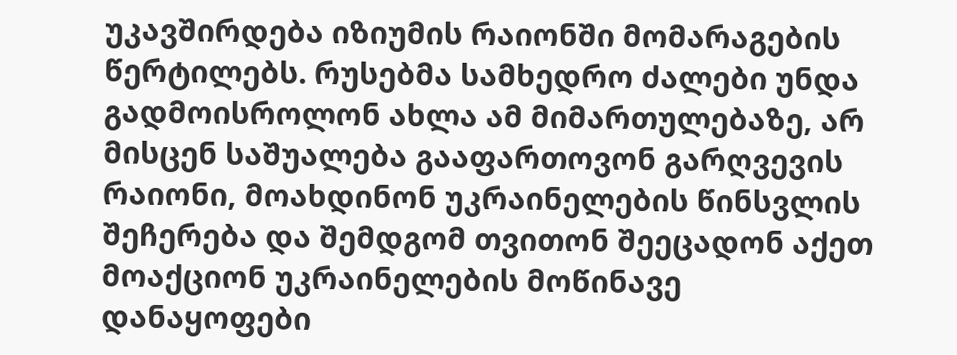უკავშირდება იზიუმის რაიონში მომარაგების წერტილებს. რუსებმა სამხედრო ძალები უნდა გადმოისროლონ ახლა ამ მიმართულებაზე, არ მისცენ საშუალება გააფართოვონ გარღვევის რაიონი, მოახდინონ უკრაინელების წინსვლის შეჩერება და შემდგომ თვითონ შეეცადონ აქეთ მოაქციონ უკრაინელების მოწინავე დანაყოფები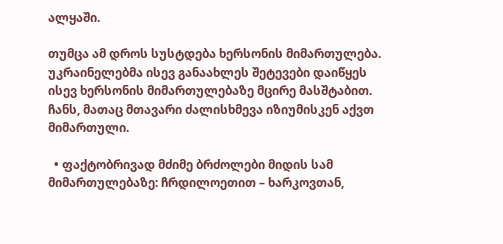ალყაში.

თუმცა ამ დროს სუსტდება ხერსონის მიმართულება.  უკრაინელებმა ისევ განაახლეს შეტევები დაიწყეს ისევ ხერსონის მიმართულებაზე მცირე მასშტაბით.  ჩანს, მათაც მთავარი ძალისხმევა იზიუმისკენ აქვთ მიმართული.

  • ფაქტობრივად მძიმე ბრძოლები მიდის სამ მიმართულებაზე: ჩრდილოეთით – ხარკოვთან,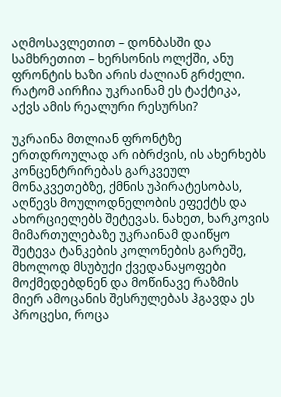აღმოსავლეთით – დონბასში და სამხრეთით – ხერსონის ოლქში, ანუ ფრონტის ხაზი არის ძალიან გრძელი. რატომ აირჩია უკრაინამ ეს ტაქტიკა, აქვს ამის რეალური რესურსი?

უკრაინა მთლიან ფრონტზე ერთდროულად არ იბრძვის, ის ახერხებს კონცენტრირებას გარკვეულ მონაკვეთებზე, ქმნის უპირატესობას, აღწევს მოულოდნელობის ეფექტს და ახორციელებს შეტევას. ნახეთ, ხარკოვის მიმართულებაზე უკრაინამ დაიწყო შეტევა ტანკების კოლონების გარეშე, მხოლოდ მსუბუქი ქვედანაყოფები მოქმედებდნენ და მოწინავე რაზმის მიერ ამოცანის შესრულებას ჰგავდა ეს პროცესი, როცა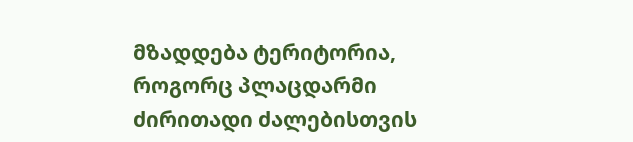მზადდება ტერიტორია, როგორც პლაცდარმი ძირითადი ძალებისთვის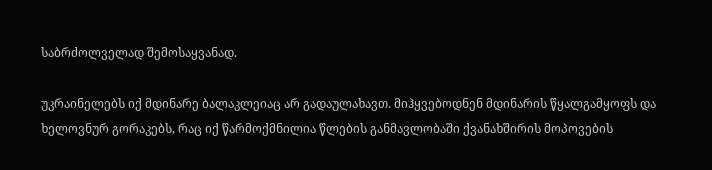საბრძოლველად შემოსაყვანად.

უკრაინელებს იქ მდინარე ბალაკლეიაც არ გადაულახავთ. მიჰყვებოდნენ მდინარის წყალგამყოფს და ხელოვნურ გორაკებს, რაც იქ წარმოქმნილია წლების განმავლობაში ქვანახშირის მოპოვების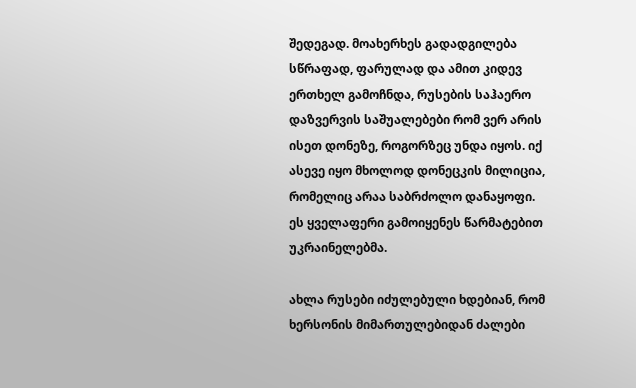შედეგად. მოახერხეს გადადგილება სწრაფად, ფარულად და ამით კიდევ ერთხელ გამოჩნდა, რუსების საჰაერო დაზვერვის საშუალებები რომ ვერ არის ისეთ დონეზე, როგორზეც უნდა იყოს. იქ ასევე იყო მხოლოდ დონეცკის მილიცია, რომელიც არაა საბრძოლო დანაყოფი. ეს ყველაფერი გამოიყენეს წარმატებით უკრაინელებმა.

ახლა რუსები იძულებული ხდებიან, რომ ხერსონის მიმართულებიდან ძალები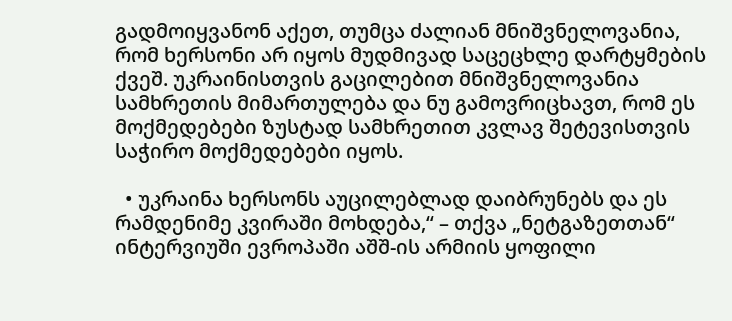გადმოიყვანონ აქეთ, თუმცა ძალიან მნიშვნელოვანია, რომ ხერსონი არ იყოს მუდმივად საცეცხლე დარტყმების ქვეშ. უკრაინისთვის გაცილებით მნიშვნელოვანია სამხრეთის მიმართულება და ნუ გამოვრიცხავთ, რომ ეს მოქმედებები ზუსტად სამხრეთით კვლავ შეტევისთვის საჭირო მოქმედებები იყოს.

  • უკრაინა ხერსონს აუცილებლად დაიბრუნებს და ეს რამდენიმე კვირაში მოხდება,“ – თქვა „ნეტგაზეთთან“ ინტერვიუში ევროპაში აშშ-ის არმიის ყოფილი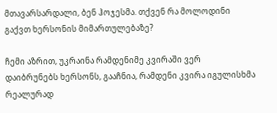მთავარსარდალი, ბენ ჰოჯესმა. თქვენ რა მოლოდინი გაქვთ ხერსონის მიმართულებაზე?

ჩემი აზრით, უკრაინა რამდენიმე კვირაში ვერ დაიბრუნებს ხერსონს, გააჩნია, რამდენი კვირა იგულისხმა რეალურად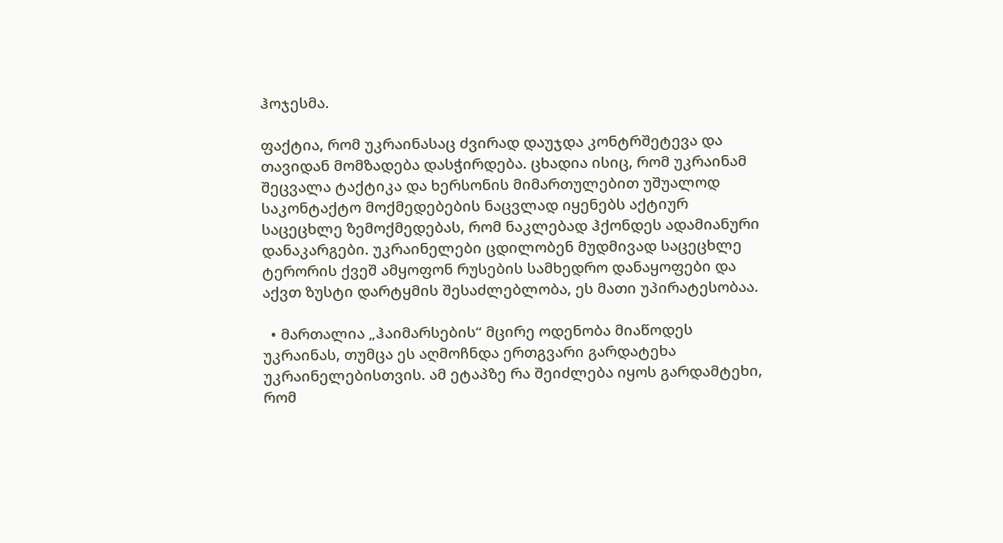ჰოჯესმა.

ფაქტია, რომ უკრაინასაც ძვირად დაუჯდა კონტრშეტევა და თავიდან მომზადება დასჭირდება. ცხადია ისიც, რომ უკრაინამ შეცვალა ტაქტიკა და ხერსონის მიმართულებით უშუალოდ საკონტაქტო მოქმედებების ნაცვლად იყენებს აქტიურ საცეცხლე ზემოქმედებას, რომ ნაკლებად ჰქონდეს ადამიანური დანაკარგები. უკრაინელები ცდილობენ მუდმივად საცეცხლე ტერორის ქვეშ ამყოფონ რუსების სამხედრო დანაყოფები და აქვთ ზუსტი დარტყმის შესაძლებლობა, ეს მათი უპირატესობაა.

  • მართალია „ჰაიმარსების“ მცირე ოდენობა მიაწოდეს უკრაინას, თუმცა ეს აღმოჩნდა ერთგვარი გარდატეხა უკრაინელებისთვის. ამ ეტაპზე რა შეიძლება იყოს გარდამტეხი, რომ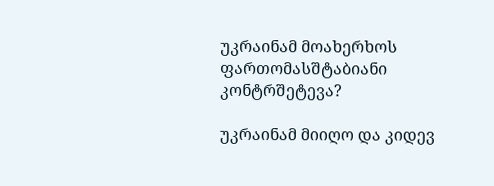უკრაინამ მოახერხოს ფართომასშტაბიანი კონტრშეტევა?

უკრაინამ მიიღო და კიდევ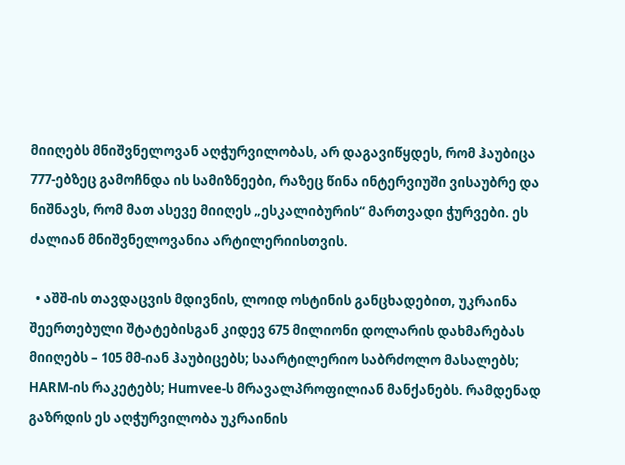მიიღებს მნიშვნელოვან აღჭურვილობას, არ დაგავიწყდეს, რომ ჰაუბიცა 777-ებზეც გამოჩნდა ის სამიზნეები, რაზეც წინა ინტერვიუში ვისაუბრე და ნიშნავს, რომ მათ ასევე მიიღეს „ესკალიბურის“ მართვადი ჭურვები. ეს ძალიან მნიშვნელოვანია არტილერიისთვის.

  • აშშ-ის თავდაცვის მდივნის, ლოიდ ოსტინის განცხადებით, უკრაინა შეერთებული შტატებისგან კიდევ 675 მილიონი დოლარის დახმარებას მიიღებს – 105 მმ-იან ჰაუბიცებს; საარტილერიო საბრძოლო მასალებს; HARM-ის რაკეტებს; Humvee-ს მრავალპროფილიან მანქანებს. რამდენად გაზრდის ეს აღჭურვილობა უკრაინის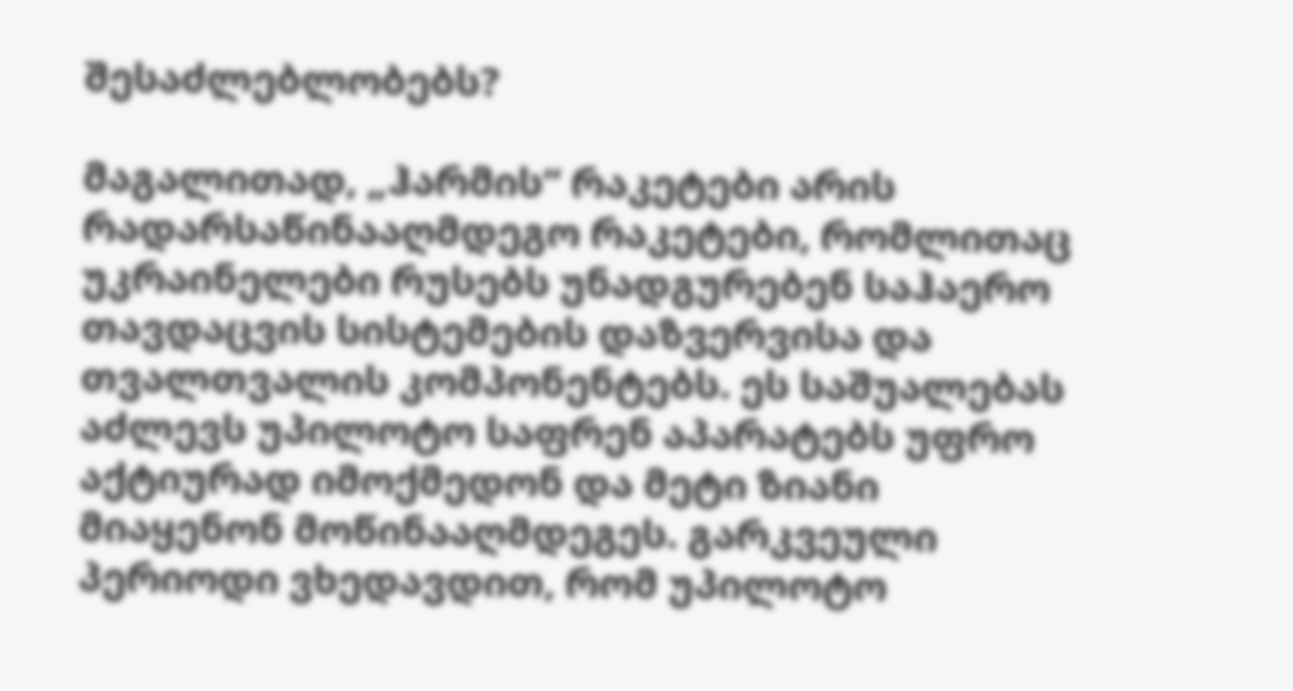შესაძლებლობებს?

მაგალითად, „ჰარმის“ რაკეტები არის რადარსაწინააღმდეგო რაკეტები, რომლითაც უკრაინელები რუსებს უნადგურებენ საჰაერო თავდაცვის სისტემების დაზვერვისა და თვალთვალის კომპონენტებს. ეს საშუალებას აძლევს უპილოტო საფრენ აპარატებს უფრო აქტიურად იმოქმედონ და მეტი ზიანი მიაყენონ მოწინააღმდეგეს. გარკვეული პერიოდი ვხედავდით, რომ უპილოტო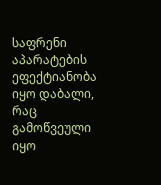საფრენი აპარატების ეფექტიანობა იყო დაბალი, რაც გამოწვეული იყო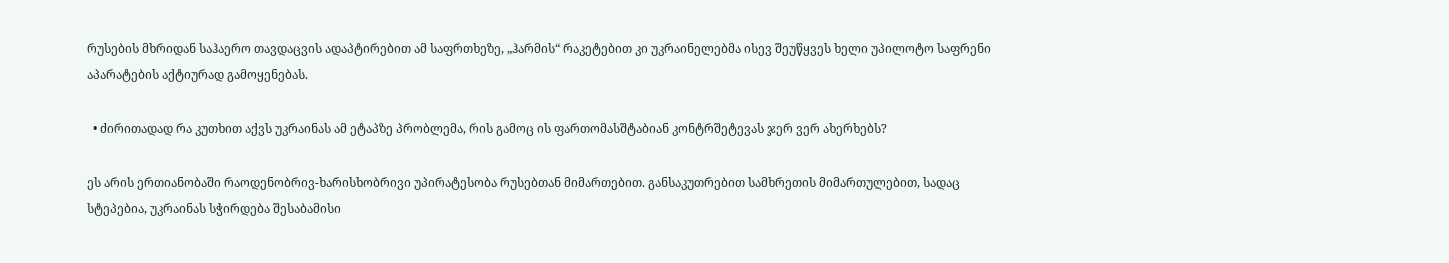რუსების მხრიდან საჰაერო თავდაცვის ადაპტირებით ამ საფრთხეზე, „ჰარმის“ რაკეტებით კი უკრაინელებმა ისევ შეუწყვეს ხელი უპილოტო საფრენი აპარატების აქტიურად გამოყენებას.

  • ძირითადად რა კუთხით აქვს უკრაინას ამ ეტაპზე პრობლემა, რის გამოც ის ფართომასშტაბიან კონტრშეტევას ჯერ ვერ ახერხებს?

ეს არის ერთიანობაში რაოდენობრივ-ხარისხობრივი უპირატესობა რუსებთან მიმართებით. განსაკუთრებით სამხრეთის მიმართულებით, სადაც სტეპებია, უკრაინას სჭირდება შესაბამისი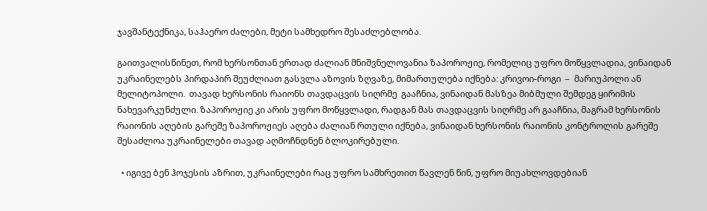ჯავშანტექნიკა, საჰაერო ძალები, მეტი სამხედრო შესაძლებლობა.

გაითვალისწინეთ, რომ ხერსონთან ერთად ძალიან მნიშვნელოვანია ზაპოროჟიე, რომელიც უფრო მოწყვლადია, ვინაიდან უკრაინელებს პირდაპირ შეუძლიათ გასვლა აზოვის ზღვაზე, მიმართულება იქნება: კრივოი-როგი  –  მარიუპოლი ან მელიტოპოლი.  თავად ხერსონის რაიონს თავდაცვის სიღრმე  გააჩნია, ვინაიდან მასზეა მიბმული შემდეგ ყირიმის ნახევარკუნძული. ზაპოროჟიე კი არის უფრო მოწყვლადი, რადგან მას თავდაცვის სიღრმე არ გააჩნია, მაგრამ ხერსონის რაიონის აღების გარეშე ზაპოროჟიეს აღება ძალიან რთული იქნება, ვინაიდან ხერსონის რაიონის კონტროლის გარეშე შესაძლოა უკრაინელები თავად აღმოჩნდნენ ბლოკირებული.

  • იგივე ბენ ჰოჯესის აზრით, უკრაინელები რაც უფრო სამხრეთით წავლენ წინ, უფრო მიუახლოვდებიან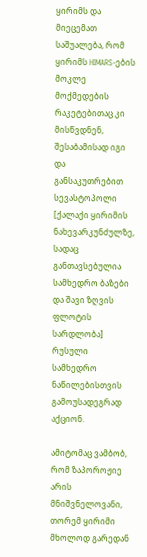ყირიმს და მიეცემათ საშუალება, რომ ყირიმს HIMARS-ების მოკლე მოქმედების რაკეტებითაც კი მისწვდნენ, შესაბამისად იგი და განსაკუთრებით სევასტოპოლი [ქალაქი ყირიმის ნახევარკუნძულზე, სადაც განთავსებულია სამხედრო ბაზები და შავი ზღვის ფლოტის სარდლობა] რუსული სამხედრო ნაწილებისთვის გამოუსადეგრად აქციონ.

ამიტომაც ვამბობ, რომ ზაპოროჟიე არის მნიშვნელოვანი, თორემ ყირიმი მხოლოდ გარედან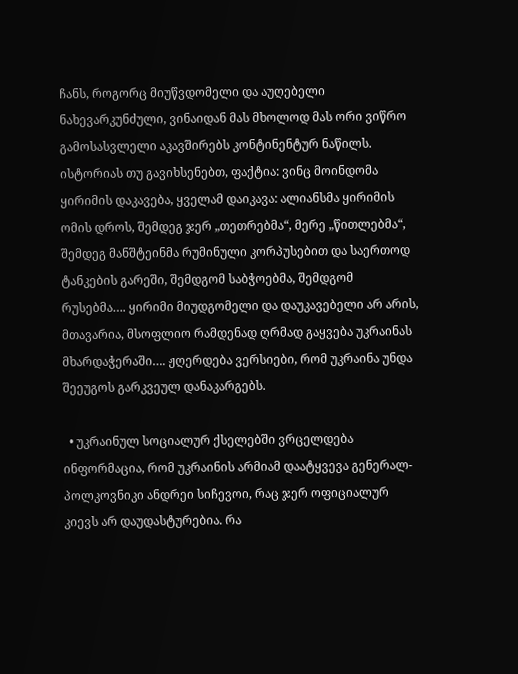ჩანს, როგორც მიუწვდომელი და აუღებელი ნახევარკუნძული, ვინაიდან მას მხოლოდ მას ორი ვიწრო გამოსასვლელი აკავშირებს კონტინენტურ ნაწილს. ისტორიას თუ გავიხსენებთ, ფაქტია: ვინც მოინდომა ყირიმის დაკავება, ყველამ დაიკავა: ალიანსმა ყირიმის ომის დროს, შემდეგ ჯერ „თეთრებმა“, მერე „წითლებმა“, შემდეგ მანშტეინმა რუმინული კორპუსებით და საერთოდ ტანკების გარეში, შემდგომ საბჭოებმა, შემდგომ რუსებმა…. ყირიმი მიუდგომელი და დაუკავებელი არ არის, მთავარია, მსოფლიო რამდენად ღრმად გაყვება უკრაინას მხარდაჭერაში…. ჟღერდება ვერსიები, რომ უკრაინა უნდა შეეუგოს გარკვეულ დანაკარგებს.

  • უკრაინულ სოციალურ ქსელებში ვრცელდება ინფორმაცია, რომ უკრაინის არმიამ დაატყვევა გენერალ-პოლკოვნიკი ანდრეი სიჩევოი, რაც ჯერ ოფიციალურ კიევს არ დაუდასტურებია. რა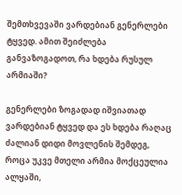შემთხვევაში ვარდებიან გენერლები ტყვედ. ამით შეიძლება განვაზოგადოთ, რა ხდება რუსულ არმიაში?

გენერლები ზოგადად იშვიათად ვარდებიან ტყვედ და ეს ხდება რაღაც ძალიან დიდი მოვლენის შემდეგ, როცა უკვე მთელი არმია მოქცეულია ალყაში,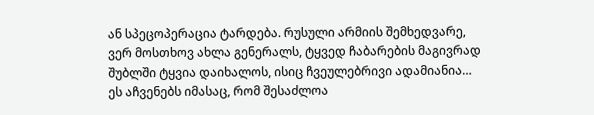ან სპეცოპერაცია ტარდება. რუსული არმიის შემხედვარე, ვერ მოსთხოვ ახლა გენერალს, ტყვედ ჩაბარების მაგივრად შუბლში ტყვია დაიხალოს, ისიც ჩვეულებრივი ადამიანია… ეს აჩვენებს იმასაც, რომ შესაძლოა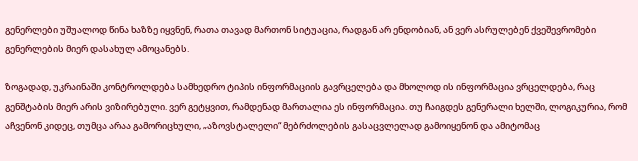გენერლები უშუალოდ წინა ხაზზე იყვნენ, რათა თავად მართონ სიტუაცია, რადგან არ ენდობიან, ან ვერ ასრულებენ ქვეშევრომები გენერლების მიერ დასახულ ამოცანებს.

ზოგადად, უკრაინაში კონტროლდება სამხედრო ტიპის ინფორმაციის გავრცელება და მხოლოდ ის ინფორმაცია ვრცელდება, რაც გენშტაბის მიერ არის ვიზირებული. ვერ გეტყვით, რამდენად მართალია ეს ინფორმაცია. თუ ჩაიგდეს გენერალი ხელში, ლოგიკურია, რომ აჩვენონ კიდეც, თუმცა არაა გამორიცხული, „აზოვსტალელი“ მებრძოლების გასაცვლელად გამოიყენონ და ამიტომაც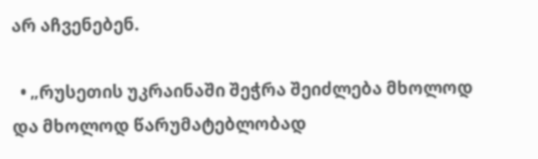არ აჩვენებენ.

  • „რუსეთის უკრაინაში შეჭრა შეიძლება მხოლოდ და მხოლოდ წარუმატებლობად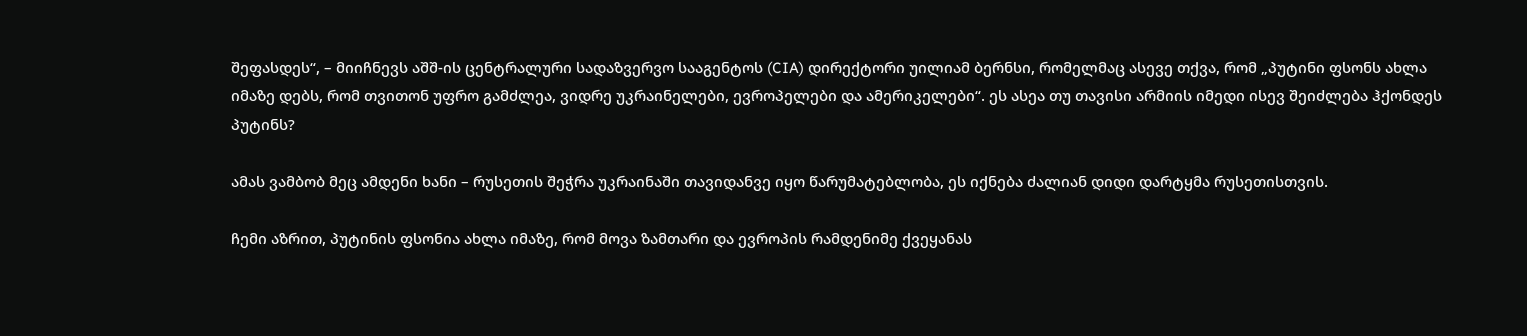შეფასდეს“, – მიიჩნევს აშშ-ის ცენტრალური სადაზვერვო სააგენტოს (CIA) დირექტორი უილიამ ბერნსი, რომელმაც ასევე თქვა, რომ „პუტინი ფსონს ახლა იმაზე დებს, რომ თვითონ უფრო გამძლეა, ვიდრე უკრაინელები, ევროპელები და ამერიკელები“. ეს ასეა თუ თავისი არმიის იმედი ისევ შეიძლება ჰქონდეს პუტინს?

ამას ვამბობ მეც ამდენი ხანი – რუსეთის შეჭრა უკრაინაში თავიდანვე იყო წარუმატებლობა, ეს იქნება ძალიან დიდი დარტყმა რუსეთისთვის.

ჩემი აზრით, პუტინის ფსონია ახლა იმაზე, რომ მოვა ზამთარი და ევროპის რამდენიმე ქვეყანას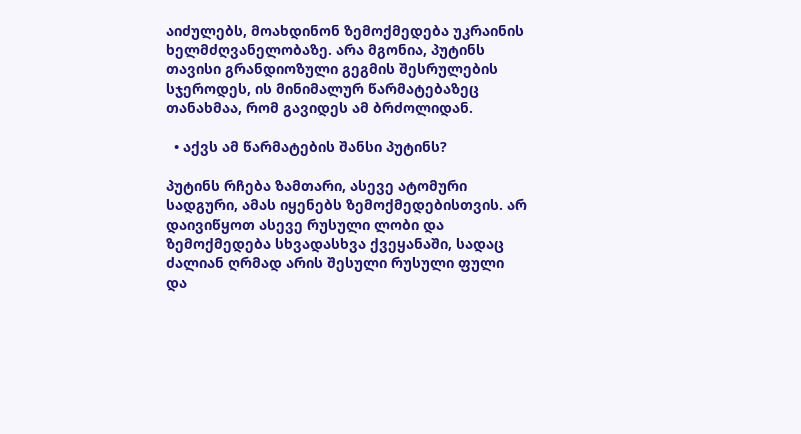აიძულებს, მოახდინონ ზემოქმედება უკრაინის ხელმძღვანელობაზე. არა მგონია, პუტინს თავისი გრანდიოზული გეგმის შესრულების სჯეროდეს, ის მინიმალურ წარმატებაზეც თანახმაა, რომ გავიდეს ამ ბრძოლიდან.

  • აქვს ამ წარმატების შანსი პუტინს?

პუტინს რჩება ზამთარი, ასევე ატომური სადგური, ამას იყენებს ზემოქმედებისთვის. არ დაივიწყოთ ასევე რუსული ლობი და ზემოქმედება სხვადასხვა ქვეყანაში, სადაც ძალიან ღრმად არის შესული რუსული ფული და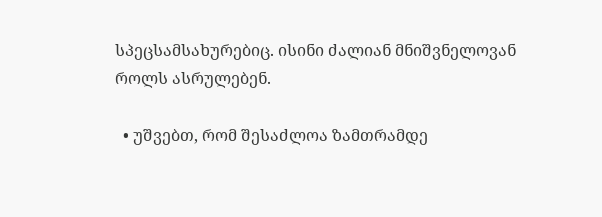სპეცსამსახურებიც. ისინი ძალიან მნიშვნელოვან როლს ასრულებენ.

  • უშვებთ, რომ შესაძლოა ზამთრამდე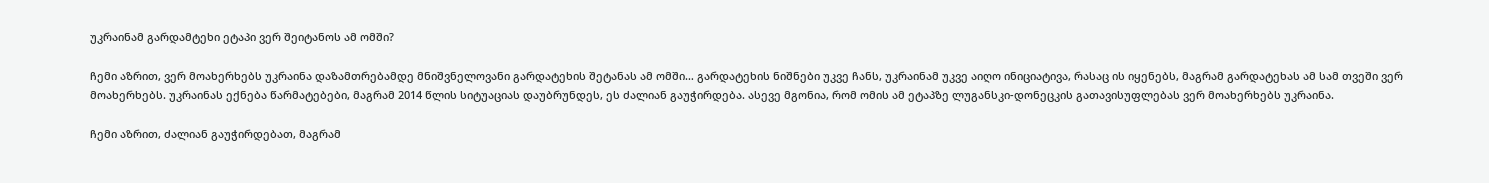უკრაინამ გარდამტეხი ეტაპი ვერ შეიტანოს ამ ომში?

ჩემი აზრით, ვერ მოახერხებს უკრაინა დაზამთრებამდე მნიშვნელოვანი გარდატეხის შეტანას ამ ომში… გარდატეხის ნიშნები უკვე ჩანს, უკრაინამ უკვე აიღო ინიციატივა, რასაც ის იყენებს, მაგრამ გარდატეხას ამ სამ თვეში ვერ მოახერხებს. უკრაინას ექნება წარმატებები, მაგრამ 2014 წლის სიტუაციას დაუბრუნდეს, ეს ძალიან გაუჭირდება. ასევე მგონია, რომ ომის ამ ეტაპზე ლუგანსკი-დონეცკის გათავისუფლებას ვერ მოახერხებს უკრაინა.

ჩემი აზრით, ძალიან გაუჭირდებათ, მაგრამ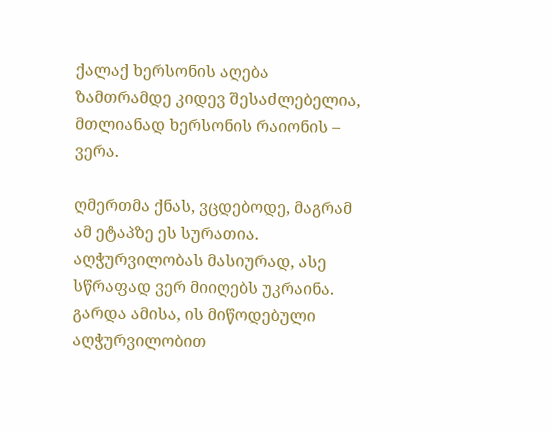ქალაქ ხერსონის აღება ზამთრამდე კიდევ შესაძლებელია, მთლიანად ხერსონის რაიონის – ვერა.

ღმერთმა ქნას, ვცდებოდე, მაგრამ ამ ეტაპზე ეს სურათია. აღჭურვილობას მასიურად, ასე სწრაფად ვერ მიიღებს უკრაინა. გარდა ამისა, ის მიწოდებული აღჭურვილობით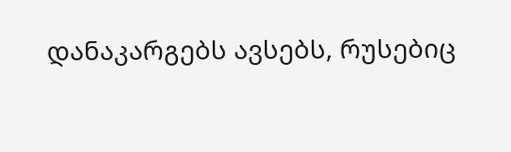დანაკარგებს ავსებს, რუსებიც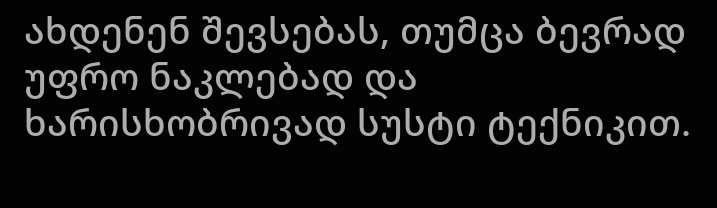ახდენენ შევსებას, თუმცა ბევრად უფრო ნაკლებად და ხარისხობრივად სუსტი ტექნიკით.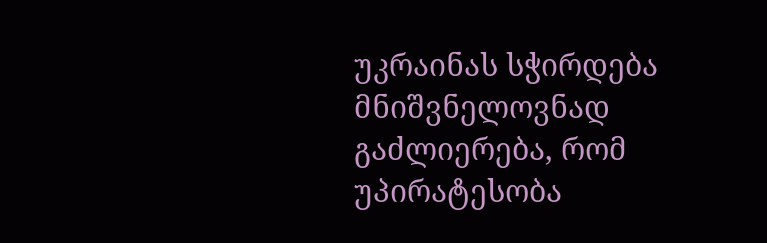უკრაინას სჭირდება მნიშვნელოვნად გაძლიერება, რომ უპირატესობა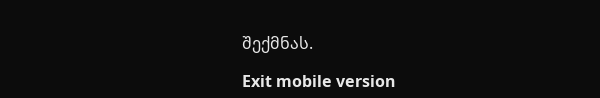შექმნას.

Exit mobile version